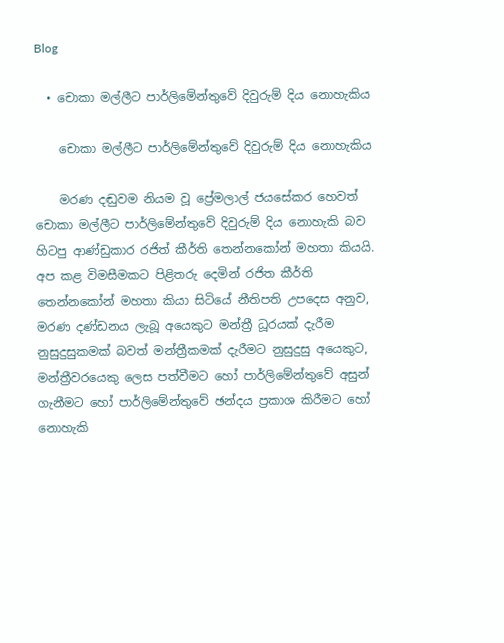Blog

  • චොකා මල්ලීට පාර්ලිමේන්තුවේ දිවුරුම් දිය නොහැකිය

    චොකා මල්ලීට පාර්ලිමේන්තුවේ දිවුරුම් දිය නොහැකිය

    මරණ දඬුවම නියම වූ ප්‍රේමලාල් ජයසේකර හෙවත් චොකා මල්ලීට පාර්ලිමේන්තුවේ දිවුරුම් දිය නොහැකි බව හිටපු ආණ්ඩුකාර රජිත් කීර්ති තෙන්නකෝන් මහතා කියයි. අප කළ විමසීමකට පිළිතරු දෙමින් රජිත කීර්ති තෙන්නකෝන් මහතා කියා සිටියේ නීතිපති උපදෙස අනුව, මරණ දණ්ඩනය ලැබූ අයෙකුට මන්ත්‍රී ධූරයක් දැරීම නුසුදුසුකමක් බවත් මන්ත්‍රීකමක් දැරීමට නුසුදුසු අයෙකුට, මන්ත්‍රීවරයෙකු ලෙස පත්වීමට හෝ පාර්ලිමේන්තුවේ අසුන් ගැනීමට හෝ පාර්ලිමේන්තුවේ ඡන්දය ප්‍රකාශ කිරීමට හෝ නොහැකි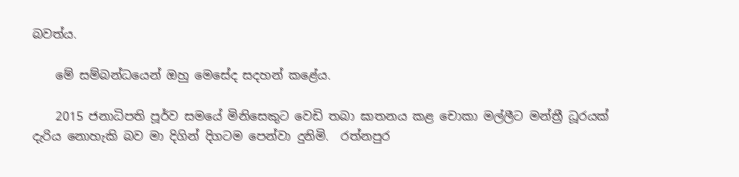බවත්ය.

    මේ සම්බන්ධයෙන් ඔහු මෙසේද සදහන් කළේය.

    2015 ජනාධිපති පූර්ව සමයේ මිනිසෙකුට වෙඩි තබා ඝාතනය කළ චොකා මල්ලීට මන්ත්‍රී ධූරයක් දැරිය නොහැකි බව මා දිගින් දිගටම පෙන්වා දුනිමි.  රත්නපුර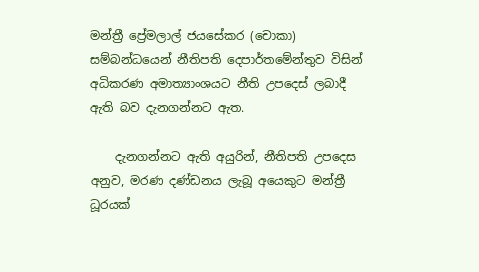මන්ත්‍රී ප්‍රේමලාල් ජයසේකර (චොකා)  සම්බන්ධයෙන් නීතිපති දෙපාර්තමේන්තුව විසින් අධිකරණ අමාත්‍යාංශයට නීති උපදෙස් ලබාදී ඇති බව දැනගන්නට ඇත.

    දැනගන්නට ඇති අයුරින්, නීතිපති උපදෙස අනුව, මරණ දණ්ඩනය ලැබූ අයෙකුට මන්ත්‍රී ධූරයක්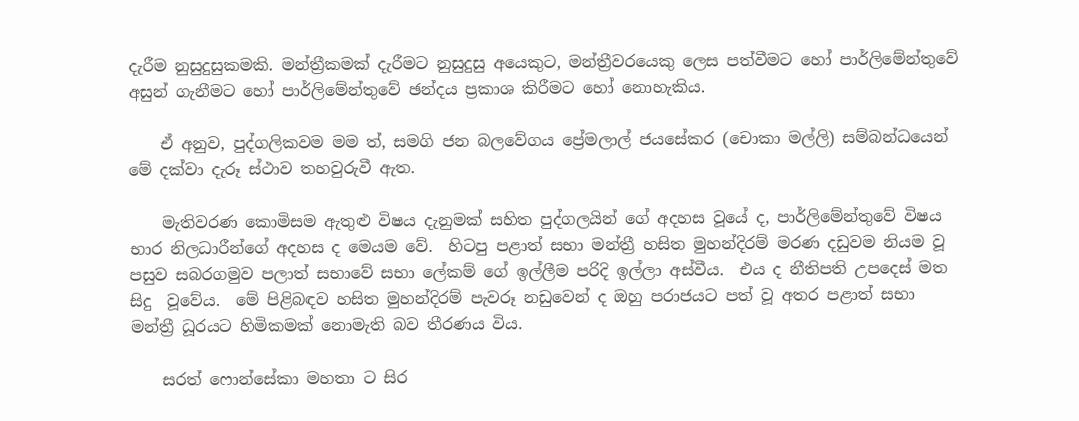දැරීම නුසුදුසුකමකි. මන්ත්‍රීකමක් දැරීමට නුසුදුසු අයෙකුට, මන්ත්‍රීවරයෙකු ලෙස පත්වීමට හෝ පාර්ලිමේන්තුවේ අසුන් ගැනීමට හෝ පාර්ලිමේන්තුවේ ඡන්දය ප්‍රකාශ කිරීමට හෝ නොහැකිය.

    ඒ අනුව, පුද්ගලිකවම මම ත්, සමගි ජන බලවේගය ප්‍රේමලාල් ජයසේකර (චොකා මල්ලි) සම්බන්ධයෙන් මේ දක්වා දැරූ ස්ථාව තහවුරුවී ඇත.

    මැතිවරණ කොමිසම ඇතුළු විෂය දැනුමක් සහිත පුද්ගලයින් ගේ අදහස වූයේ ද, පාර්ලිමේන්තුවේ විෂය භාර නිලධාරීන්ගේ අදහස ද මෙයම වේ.  හිටපු පළාත් සභා මන්ත්‍රී හසිත මුහන්දිරම් මරණ දඩුවම නියම වූ පසුව සබරගමුව පලාත් සභාවේ සභා ලේකම් ගේ ඉල්ලීම පරිදි ඉල්ලා අස්වීය.  එය ද නීතිපති උපදෙස් මත සිදු  වූවේය.  මේ පිළිබඳව හසිත මුහන්දිරම් පැවරූ නඩුවෙන් ද ඔහු පරාජයට පත් වූ අතර පළාත් සභා මන්ත්‍රී ධූරයට හිමිකමක් නොමැති බව තීරණය විය.

    සරත් ෆොන්සේකා මහතා ට සිර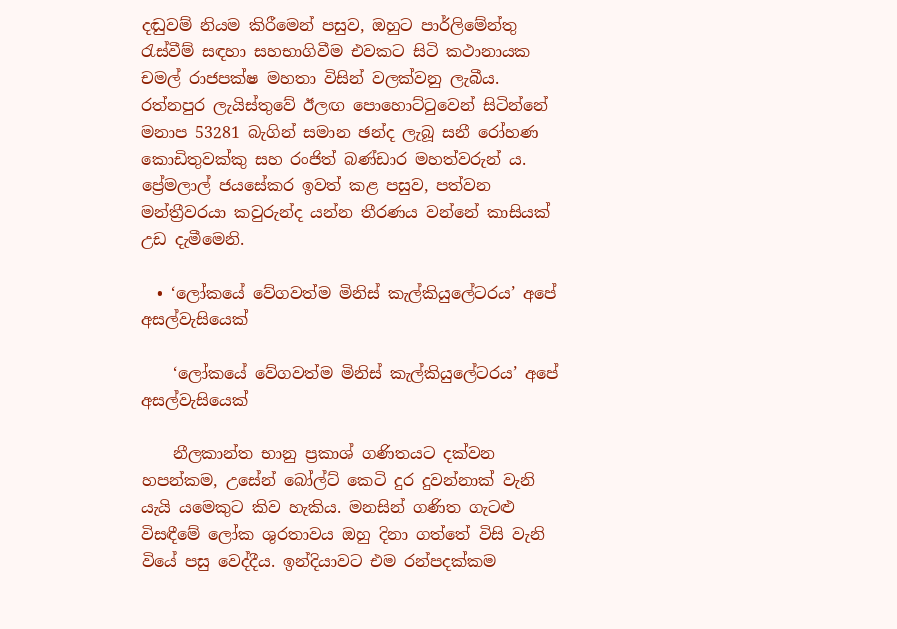දඬුවම් නියම කිරීමෙන් පසුව, ඔහුට පාර්ලිමේන්තු රැස්වීම් සඳහා සහභාගිවීම එවකට සිටි කථානායක චමල් රාජපක්ෂ මහතා විසින් වලක්වනු ලැබීය. රත්නපුර ලැයිස්තුවේ ඊලඟ පොහොට්ටුවෙන් සිටින්නේ මනාප 53281 බැගින් සමාන ඡන්ද ලැබූ සනී රෝහණ කොඩිතුවක්කු සහ රංජිත් බණ්ඩාර මහත්වරුන් ය.   ප්‍රේමලාල් ජයසේකර ඉවත් කළ පසුව, පත්වන මන්ත්‍රීවරයා කවුරුන්ද යන්න තීරණය වන්නේ කාසියක් උඩ දැමීමෙනි.

  • ‘ලෝකයේ වේගවත්ම මිනිස් කැල්කියුලේටරය’ අපේ අසල්වැසියෙක්

    ‘ලෝකයේ වේගවත්ම මිනිස් කැල්කියුලේටරය’ අපේ අසල්වැසියෙක්

    නීලකාන්ත භානු ප්‍රකාශ් ගණිතයට දක්වන හපන්කම, උසේන් බෝල්ට් කෙටි දුර දුවන්නාක් වැනි යැයි යමෙකුට කිව හැකිය. මනසින් ගණිත ගැටළු විසඳීමේ ලෝක ශුරතාවය ඔහු දිනා ගත්තේ විසි වැනි වියේ පසු වෙද්දීය. ඉන්දියාවට එම රන්පදක්කම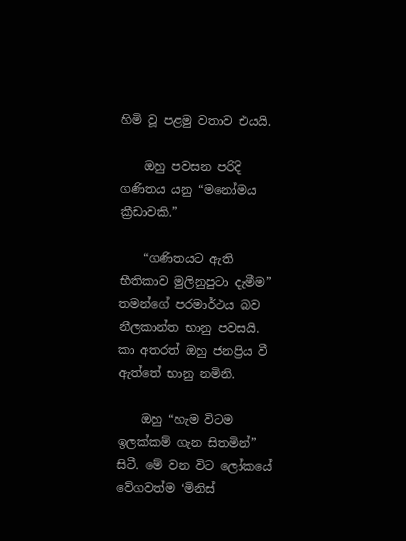හිමි වූ පළමු වතාව එයයි.

    ඔහු පවසන පරිදි ගණිතය යනු “මනෝමය ක්‍රීඩාවකි.”

    “ගණිතයට ඇති භීතිකාව මුලිනුපුටා දැමීම” තමන්ගේ පරමාර්ථය බව නීලකාන්ත භානු පවසයි. කා අතරත් ඔහු ජනප්‍රිය වී ඇත්තේ භානු නමිනි.

    ඔහු “හැම විටම ඉලක්කම් ගැන සිතමින්” සිටී. මේ වන විට ලෝකයේ වේගවත්ම ‘මිනිස්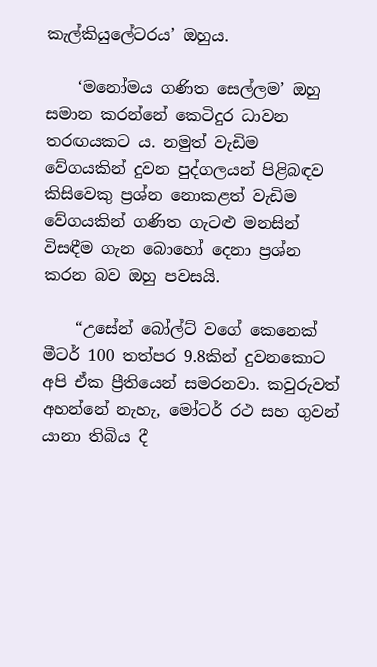කැල්කියුලේටරය’ ඔහුය.

    ‘මනෝමය ගණිත සෙල්ලම’ ඔහු සමාන කරන්නේ කෙටිදුර ධාවන තරඟයකට ය. නමුත් වැඩිම වේගයකින් දුවන පුද්ගලයන් පිළිබඳව කිසිවෙකු ප්‍රශ්න නොකළත් වැඩිම වේගයකින් ගණිත ගැටළු මනසින් විසඳීම ගැන බොහෝ දෙනා ප්‍රශ්න කරන බව ඔහු පවසයි.

    “උසේන් බෝල්ට් වගේ කෙනෙක් මීටර් 100 තත්පර 9.8කින් දුවනකොට අපි ඒක ප්‍රීතියෙන් සමරනවා. කවුරුවත් අහන්නේ නැහැ, මෝටර් රථ සහ ගුවන් යානා තිබිය දී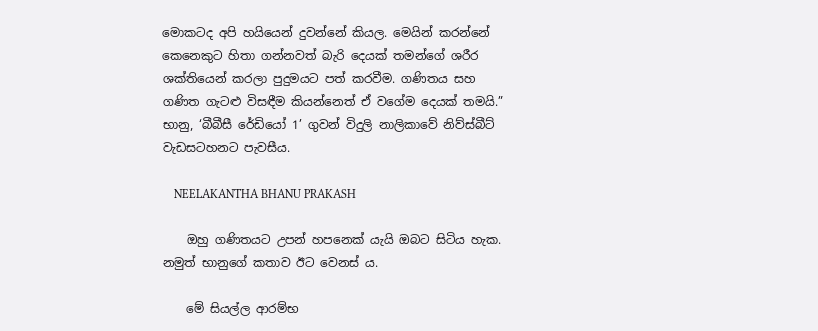මොකටද අපි හයියෙන් දුවන්නේ කියල. මෙයින් කරන්නේ කෙනෙකුට හිතා ගන්නවත් බැරි දෙයක් තමන්ගේ ශරීර ශක්තියෙන් කරලා පුදුමයට පත් කරවීම. ගණිතය සහ ගණිත ගැටළු විසඳීම කියන්නෙත් ඒ වගේම දෙයක් තමයි.” භානු, ‘බීබීසී රේඩියෝ 1’ ගුවන් විදුලි නාලිකාවේ නිව්ස්බීට් වැඩසටහනට පැවසීය.

    NEELAKANTHA BHANU PRAKASH

    ඔහු ගණිතයට උපන් හපනෙක් යැයි ඔබට සිටිය හැක. නමුත් භානුගේ කතාව ඊට වෙනස් ය.

    මේ සියල්ල ආරම්භ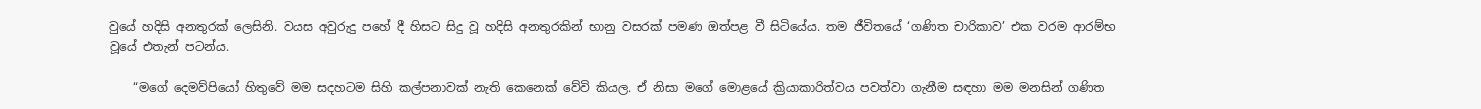වුයේ හදිසි අනතුරක් ලෙසිනි. වයස අවුරුදු පහේ දී හිසට සිදු වූ හදිසි අනතුරකින් භානු වසරක් පමණ ඔත්පළ වී සිටියේය. තම ජීවිතයේ ‘ගණිත චාරිකාව’ එක වරම ආරම්භ වූයේ එතැන් පටන්ය.

    “මගේ දෙමව්පියෝ හිතුවේ මම සදහටම සිහි කල්පනාවක් නැති කෙනෙක් වේවි කියල. ඒ නිසා මගේ මොළයේ ක්‍රියාකාරිත්වය පවත්වා ගැනීම සඳහා මම මනසින් ගණිත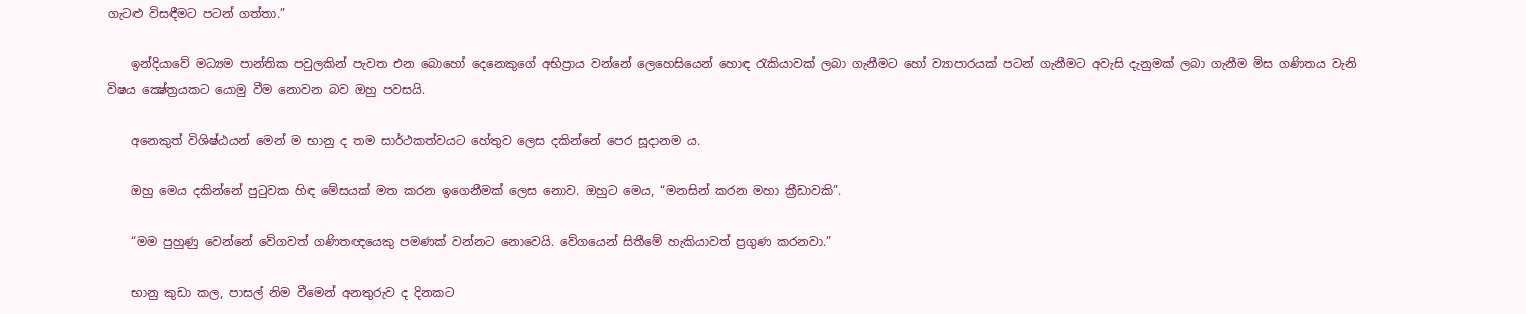ගැටළු විසඳීමට පටන් ගත්තා.”

    ඉන්දියාවේ මධ්‍යම පාන්තික පවුලකින් පැවත එන බොහෝ දෙනෙකුගේ අභිප්‍රාය වන්නේ ලෙහෙසියෙන් හොඳ රැකියාවක් ලබා ගැනීමට හෝ ව්‍යාපාරයක් පටන් ගැනීමට අවැසි දැනුමක් ලබා ගැනීම මිස ගණිතය වැනි විෂය ක්‍ෂේත්‍රයකට යොමු වීම නොවන බව ඔහු පවසයි.

    අනෙකුත් විශිෂ්ඨයන් මෙන් ම භානු ද තම සාර්ථකත්වයට හේතුව ලෙස දකින්නේ පෙර සූදානම ය.

    ඔහු මෙය දකින්නේ පුටුවක හිඳ මේසයක් මත කරන ඉගෙනීමක් ලෙස නොව. ඔහුට මෙය, “මනසින් කරන මහා ක්‍රීඩාවකි”.

    “මම පුහුණු වෙන්නේ වේගවත් ගණිතඥයෙකු පමණක් වන්නට නොවෙයි. වේගයෙන් සිතීමේ හැකියාවත් ප්‍රගුණ කරනවා.”

    භානු කුඩා කල, පාසල් නිම වීමෙන් අනතුරුව ද දිනකට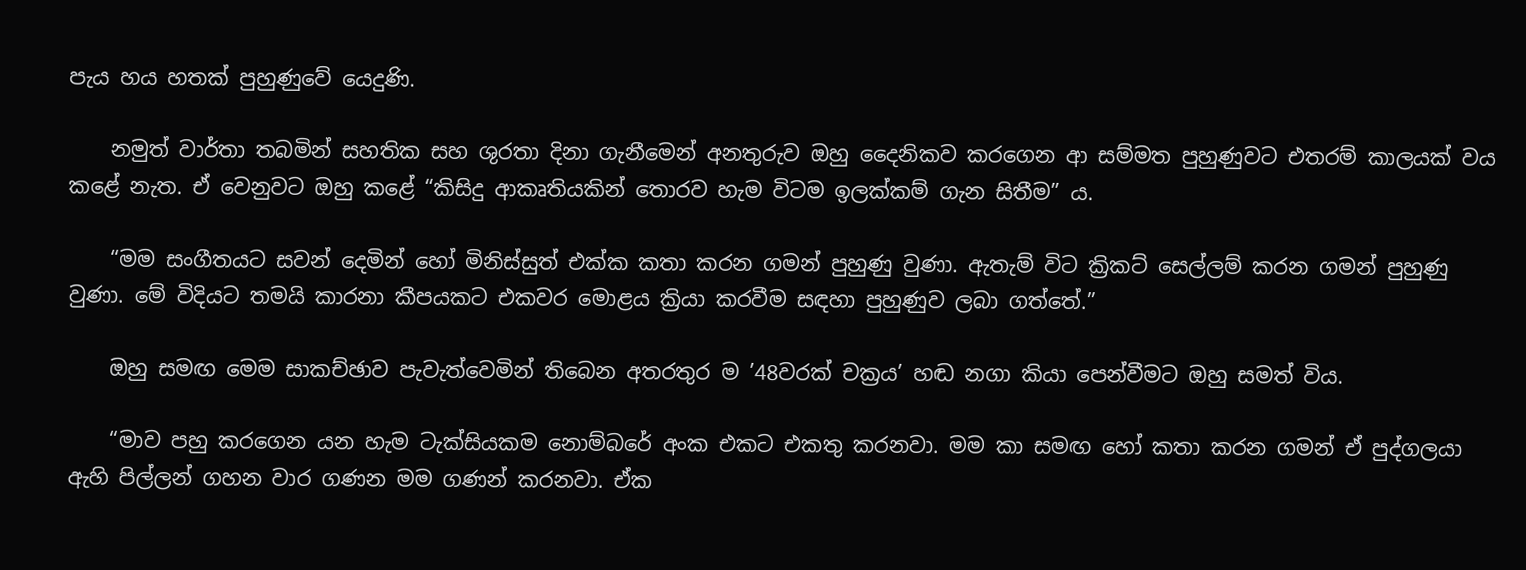පැය හය හතක් පුහුණුවේ යෙදුණි.

    නමුත් වාර්තා තබමින් සහතික සහ ශුරතා දිනා ගැනීමෙන් අනතුරුව ඔහු දෛනිකව කරගෙන ආ සම්මත පුහුණුවට එතරම් කාලයක් වය කළේ නැත. ඒ වෙනුවට ඔහු කළේ “කිසිදු ආකෘතියකින් තොරව හැම විටම ඉලක්කම් ගැන සිතීම” ය.

    “මම සංගීතයට සවන් දෙමින් හෝ මිනිස්සුත් එක්ක කතා කරන ගමන් පුහුණු වුණා. ඇතැම් විට ක්‍රිකට් සෙල්ලම් කරන ගමන් පුහුණු වුණා. මේ විදියට තමයි කාරනා කීපයකට එකවර මොළය ක්‍රියා කරවීම සඳහා පුහුණුව ලබා ගත්තේ.”

    ඔහු සමඟ මෙම සාකච්ඡාව පැවැත්වෙමින් තිබෙන අතරතුර ම ’48වරක් චක්‍රය’ හඬ නගා කියා පෙන්වීමට ඔහු සමත් විය.

    “මාව පහු කරගෙන යන හැම ටැක්සියකම නොම්බරේ අංක එකට එකතු කරනවා. මම කා සමඟ හෝ කතා කරන ගමන් ඒ පුද්ගලයා ඇහි පිල්ලන් ගහන වාර ගණන මම ගණන් කරනවා. ඒක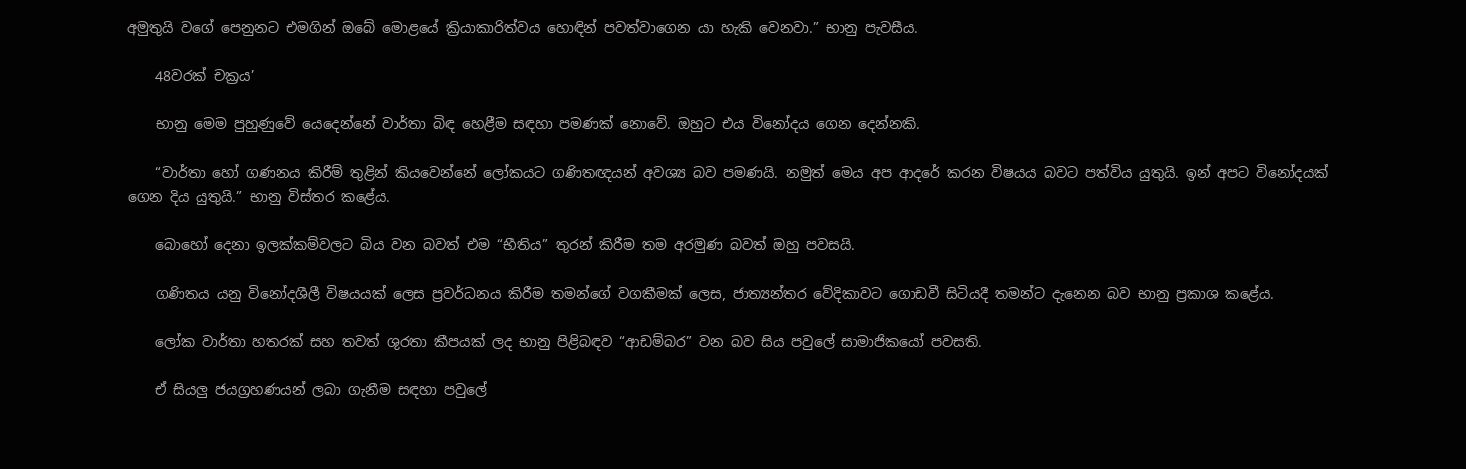අමුතුයි වගේ පෙනුනට එමගින් ඔබේ මොළයේ ක්‍රියාකාරිත්වය හොඳින් පවත්වාගෙන යා හැකි වෙනවා.” භානු පැවසීය.

    48වරක් චක්‍රය’

    භානු මෙම පුහුණුවේ යෙදෙන්නේ වාර්තා බිඳ හෙළීම සඳහා පමණක් නොවේ. ඔහුට එය විනෝදය ගෙන දෙන්නකි.

    “වාර්තා හෝ ගණනය කිරීම් තුළින් කියවෙන්නේ ලෝකයට ගණිතඥයන් අවශ්‍ය බව පමණයි. නමුත් මෙය අප ආදරේ කරන විෂයය බවට පත්විය යුතුයි. ඉන් අපට විනෝදයක් ගෙන දිය යුතුයි.” භානු විස්තර කළේය.

    බොහෝ දෙනා ඉලක්කම්වලට බිය වන බවත් එම “භීතිය” තුරන් කිරීම තම අරමුණ බවත් ඔහු පවසයි.

    ගණිතය යනු විනෝදශීලී විෂයයක් ලෙස ප්‍රවර්ධනය කිරීම තමන්ගේ වගකීමක් ලෙස, ජාත්‍යන්තර වේදිකාවට ගොඩවී සිටියදී තමන්ට දැනෙන බව භානු ප්‍රකාශ කළේය.

    ලෝක වාර්තා හතරක් සහ තවත් ශුරතා කීපයක් ලද භානු පිළිබඳව “ආඩම්බර” වන බව සිය පවුලේ සාමාජිකයෝ පවසති.

    ඒ සියලු ජයග්‍රහණයන් ලබා ගැනීම සඳහා පවුලේ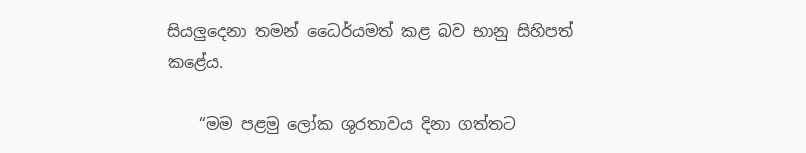සියලුදෙනා තමන් ධෛර්යමත් කළ බව භානු සිහිපත් කළේය.

    “මම පළමු ලෝක ශුරතාවය දිනා ගත්තට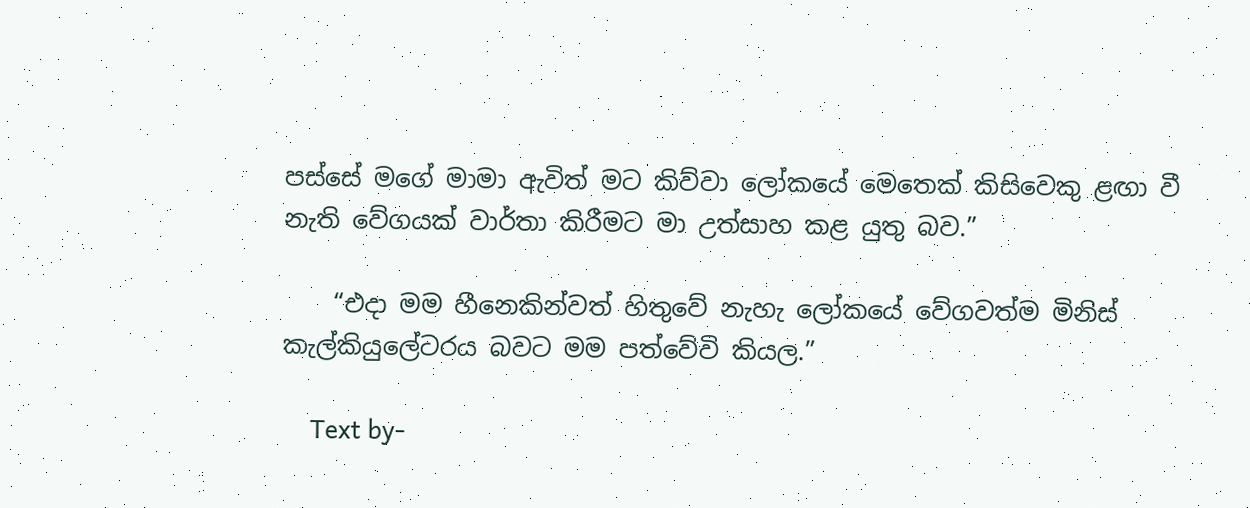පස්සේ මගේ මාමා ඇවිත් මට කිව්වා ලෝකයේ මෙතෙක් කිසිවෙකු ළඟා වී නැති වේගයක් වාර්තා කිරීමට මා උත්සාහ කළ යුතු බව.”

    “එදා මම හීනෙකින්වත් හිතුවේ නැහැ ලෝකයේ වේගවත්ම මිනිස් කැල්කියුලේටරය බවට මම පත්වේවි කියල.”

    Text by-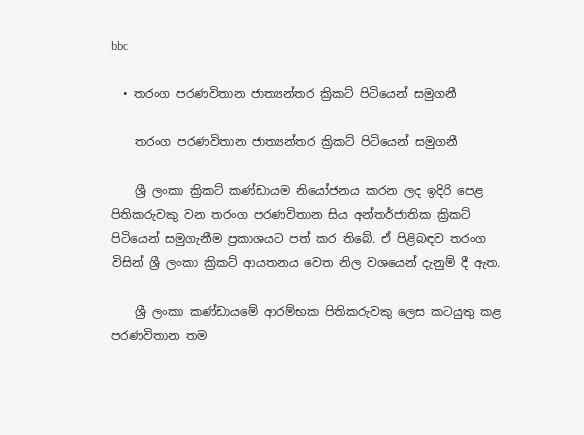bbc

  • තරංග පරණවිතාන ජාත්‍යන්තර ක්‍රිකට් පිටියෙන් සමුගනී

    තරංග පරණවිතාන ජාත්‍යන්තර ක්‍රිකට් පිටියෙන් සමුගනී

    ශ්‍රී ලංකා ක්‍රිකට් කණ්ඩායම නියෝජනය කරන ලද ඉදිරි පෙළ පිතිකරුවකු වන තරංග පරණවිතාන සිය අන්තර්ජාතික ක්‍රිකට් පිටියෙන් සමුගැනීම ප්‍රකාශයට පත් කර තිබේ. ඒ පිළිබඳව තරංග විසින් ශ්‍රී ලංකා ක්‍රිකට් ආයතනය වෙත නිල වශයෙන් දැනුම් දී ඇත.

    ශ්‍රී ලංකා කණ්ඩායමේ ආරම්භක පිතිකරුවකු ලෙස කටයුතු කළ පරණවිතාන තම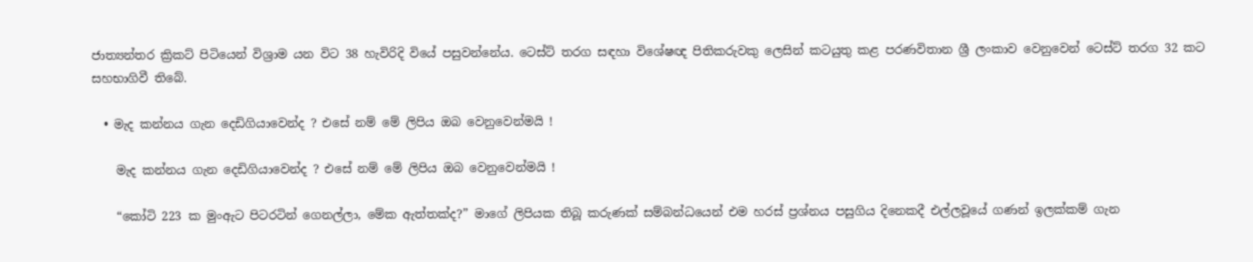ජාත්‍යන්තර ක්‍රිකට් පිටියෙන් විශ්‍රාම යන විට 38 හැවිරිදි වියේ පසුවන්නේය. ටෙස්ට් තරග සඳහා විශේෂඥ පිතිකරුවකු ලෙසින් කටයුතු කළ පරණවිතාන ශ්‍රී ලංකාව වෙනුවෙන් ටෙස්ට් තරග 32 කට සහභාගිවී තිබේ.

  • මැද කන්නය ගැන දෙඩිගියාවෙන්ද ? එසේ නම් මේ ලිපිය ඔබ වෙනුවෙන්මයි !

    මැද කන්නය ගැන දෙඩිගියාවෙන්ද ? එසේ නම් මේ ලිපිය ඔබ වෙනුවෙන්මයි !

    “කෝටි 223 ක මුංඇට පිටරටින් ගෙනල්ලා, මේක ඇත්තක්ද?” මාගේ ලිපියක තිබූ කරුණක් සම්බන්ධයෙන් එම හරස් ප්‍රශ්නය පසුගිය දිනෙකදී එල්ලවූයේ ගණන් ඉලක්කම් ගැන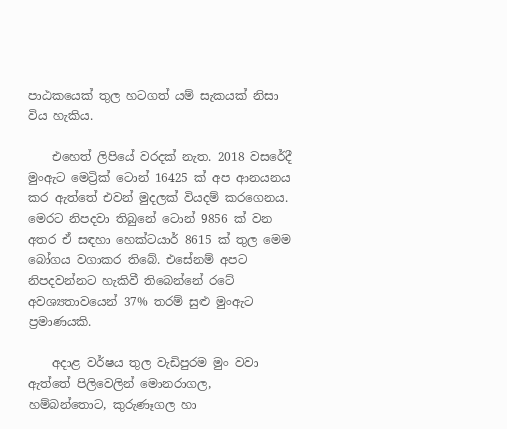පාඨකයෙක් තුල හටගත් යම් සැකයක් නිසා විය හැකිය.

    එහෙත් ලිපියේ වරදක් නැත. 2018 වසරේදී මුංඇට මෙට්‍රික් ටොන් 16425 ක් අප ආනයනය කර ඇත්තේ එවන් මුදලක් වියදම් කරගෙනය. මෙරට නිපදවා තිබුනේ ටොන් 9856 ක් වන අතර ඒ සඳහා හෙක්ටයාර් 8615 ක් තුල මෙම බෝගය වගාකර තිබේ. එසේනම් අපට නිපදවන්නට හැකිවී තිබෙන්නේ රටේ අවශ්‍යතාවයෙන් 37% තරම් සුළු මුංඇට ප්‍රමාණයකි.

    අදාළ වර්ෂය තුල වැඩිපුරම මුං වවා ඇත්තේ පිලිවෙලින් මොනරාගල, හම්බන්තොට, කුරුණෑගල හා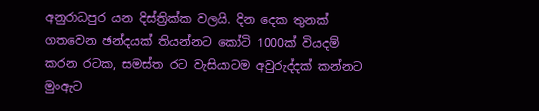අනුරාධපුර යන දිස්ත්‍රික්ක වලයි. දින දෙක තුනක් ගතවෙන ඡන්දයක් තියන්නට කෝටි 1000ක් වියදම් කරන රටක, සමස්ත රට වැසියාටම අවුරුද්දක් කන්නට මුංඇට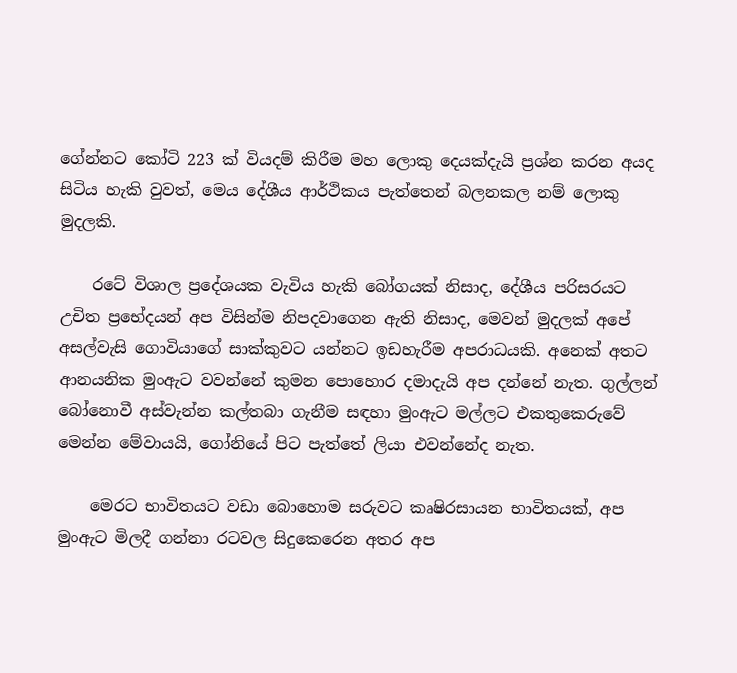ගේන්නට කෝටි 223 ක් වියදම් කිරීම මහ ලොකු දෙයක්දැයි ප්‍රශ්න කරන අයද සිටිය හැකි වුවත්, මෙය දේශීය ආර්ථිකය පැත්තෙන් බලනකල නම් ලොකු මුදලකි.

    රටේ විශාල ප්‍රදේශයක වැවිය හැකි බෝගයක් නිසාද, දේශීය පරිසරයට උචිත ප්‍රභේදයන් අප විසින්ම නිපදවාගෙන ඇති නිසාද, මෙවන් මුදලක් අපේ අසල්වැසි ගොවියාගේ සාක්කුවට යන්නට ඉඩහැරීම අපරාධයකි. අනෙක් අතට ආනයනික මුංඇට වවන්නේ කුමන පොහොර දමාදැයි අප දන්නේ නැත. ගුල්ලන් බෝනොවී අස්වැන්න කල්තබා ගැනීම සඳහා මුංඇට මල්ලට එකතුකෙරුවේ මෙන්න මේවායයි, ගෝනියේ පිට පැත්තේ ලියා එවන්නේද නැත.

    මෙරට භාවිතයට වඩා බොහොම සරුවට කෘෂිරසායන භාවිතයක්, අප මුංඇට මිලදී ගන්නා රටවල සිදුකෙරෙන අතර අප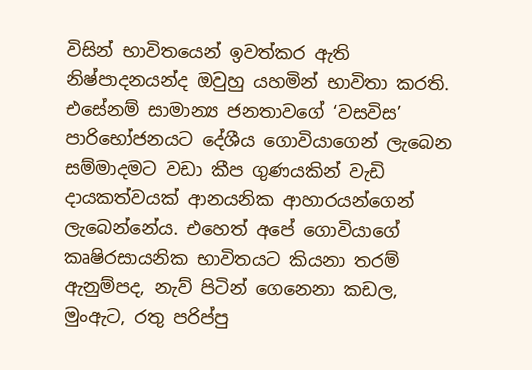විසින් භාවිතයෙන් ඉවත්කර ඇති නිෂ්පාදනයන්ද ඔවුහු යහමින් භාවිතා කරති. එසේනම් සාමාන්‍ය ජනතාවගේ ‘වසවිස’ පාරිභෝජනයට දේශීය ගොවියාගෙන් ලැබෙන සම්මාදමට වඩා කීප ගුණයකින් වැඩි දායකත්වයක් ආනයනික ආහාරයන්ගෙන් ලැබෙන්නේය. එහෙත් අපේ ගොවියාගේ කෘෂිරසායනික භාවිතයට කියනා තරම් ඇනුම්පද, නැව් පිටින් ගෙනෙනා කඩල, මුංඇට, රතු පරිප්පු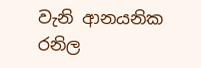වැනි ආනයනික රනිල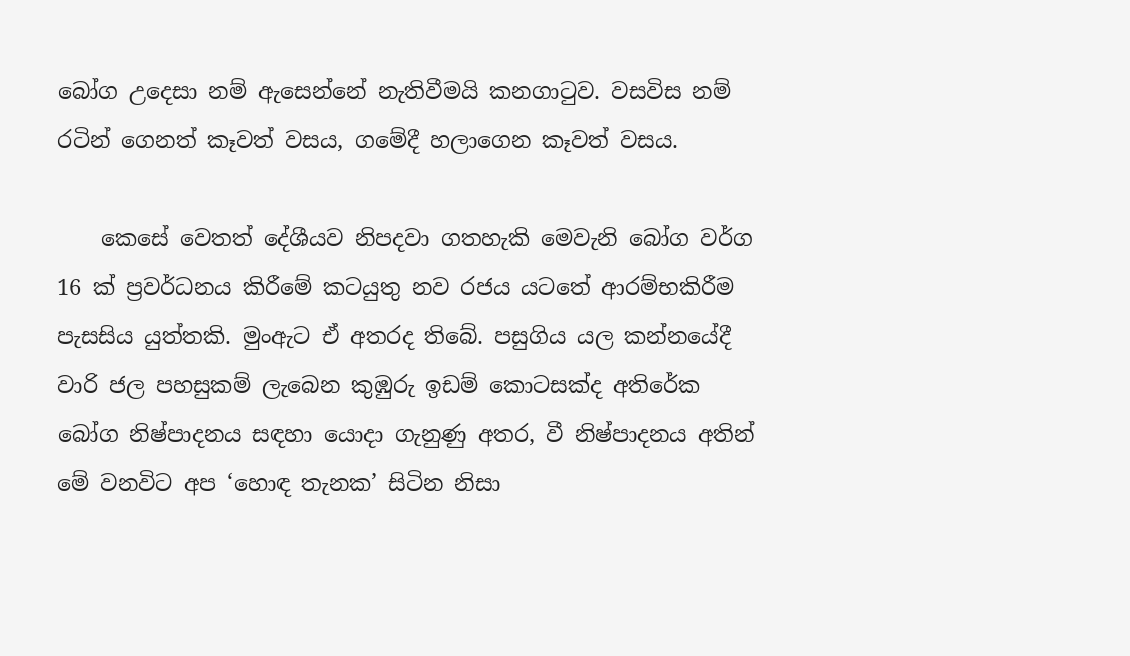බෝග උදෙසා නම් ඇසෙන්නේ නැතිවීමයි කනගාටුව. වසවිස නම් රටින් ගෙනත් කෑවත් වසය, ගමේදී හලාගෙන කෑවත් වසය.

    කෙසේ වෙතත් දේශීයව නිපදවා ගතහැකි මෙවැනි බෝග වර්ග 16 ක් ප්‍රවර්ධනය කිරීමේ කටයුතු නව රජය යටතේ ආරම්භකිරීම පැසසිය යුත්තකි. මුංඇට ඒ අතරද තිබේ. පසුගිය යල කන්නයේදී වාරි ජල පහසුකම් ලැබෙන කුඹුරු ඉඩම් කොටසක්ද අතිරේක බෝග නිෂ්පාදනය සඳහා යොදා ගැනුණු අතර, වී නිෂ්පාදනය අතින් මේ වනවිට අප ‘හොඳ තැනක’ සිටින නිසා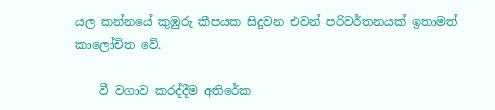යල කන්නයේ කුඹුරු කීපයක සිදුවන එවන් පරිවර්තනයක් ඉතාමත් කාලෝචිත වේ.

    වී වගාව කරද්දීම අතිරේක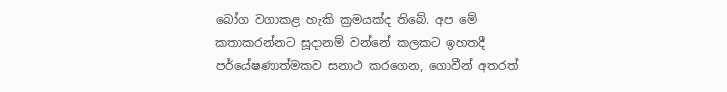බෝග වගාකළ හැකි ක්‍රමයක්ද තිබේ. අප මේ කතාකරන්නට සූදානම් වන්නේ කලකට ඉහතදී පර්යේෂණාත්මකව සනාථ කරගෙන, ගොවීන් අතරත්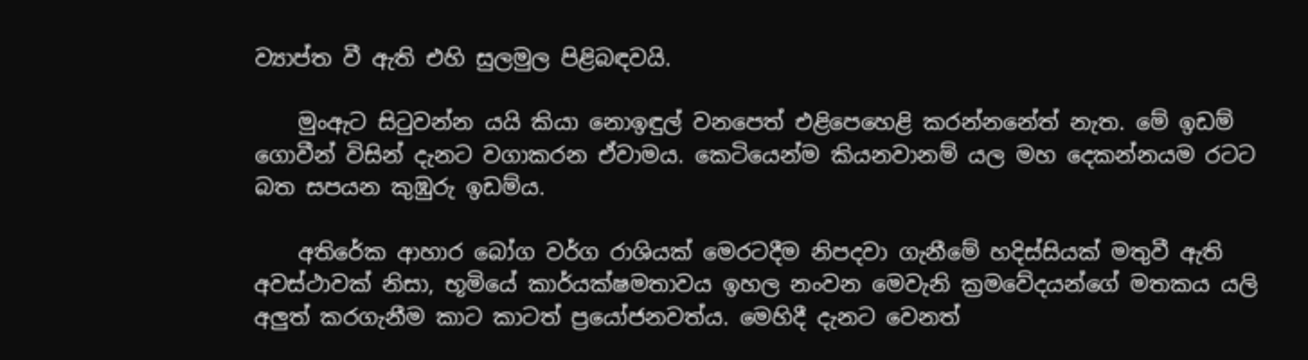ව්‍යාප්ත වී ඇති එහි සුලමුල පිළිබඳවයි.

    මුංඇට සිටුවන්න යයි කියා නොඉඳුල් වනපෙත් එළිපෙහෙළි කරන්නනේත් නැත. මේ ඉඩම් ගොවීන් විසින් දැනට වගාකරන ඒවාමය. කෙටියෙන්ම කියනවානම් යල මහ දෙකන්නයම රටට බත සපයන කුඹුරු ඉඩම්ය.

    අතිරේක ආහාර බෝග වර්ග රාශියක් මෙරටදීම නිපදවා ගැනීමේ හදිස්සියක් මතුවී ඇති අවස්ථාවක් නිසා, භූමියේ කාර්යක්ෂමතාවය ඉහල නංවන මෙවැනි ක්‍රමවේදයන්ගේ මතකය යලි අලුත් කරගැනීම කාට කාටත් ප්‍රයෝජනවත්ය. මෙහිදී දැනට වෙනත්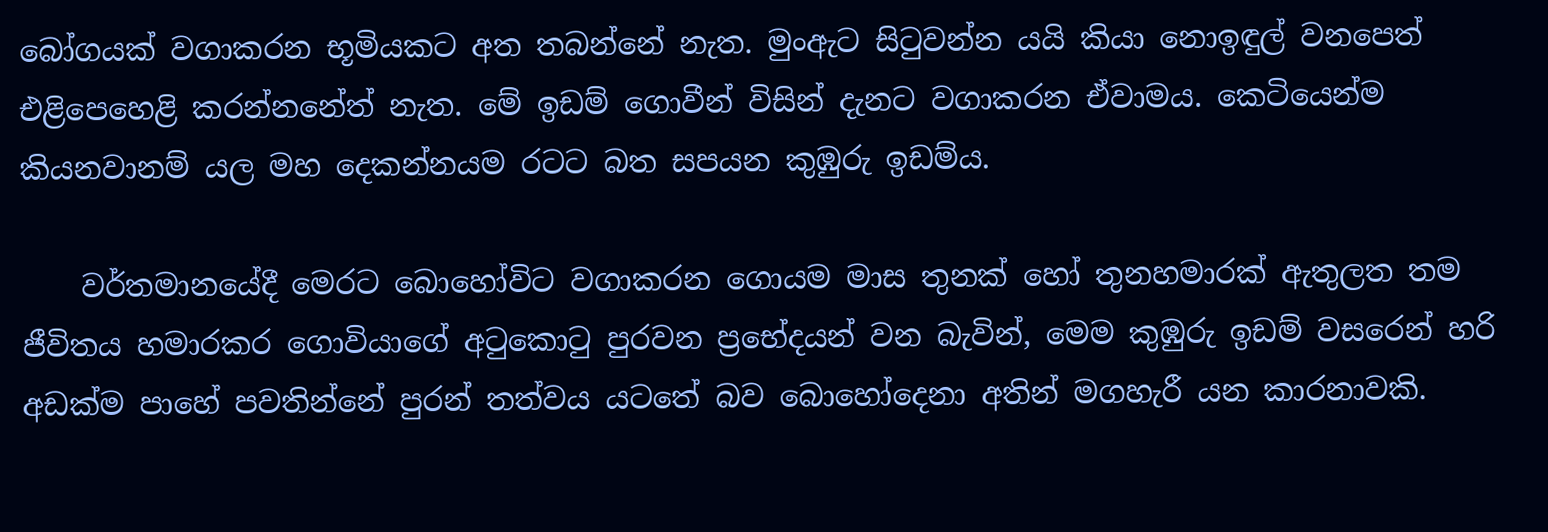බෝගයක් වගාකරන භූමියකට අත තබන්නේ නැත. මුංඇට සිටුවන්න යයි කියා නොඉඳුල් වනපෙත් එළිපෙහෙළි කරන්නනේත් නැත. මේ ඉඩම් ගොවීන් විසින් දැනට වගාකරන ඒවාමය. කෙටියෙන්ම කියනවානම් යල මහ දෙකන්නයම රටට බත සපයන කුඹුරු ඉඩම්ය.

    වර්තමානයේදී මෙරට බොහෝවිට වගාකරන ගොයම මාස තුනක් හෝ තුනහමාරක් ඇතුලත තම ජීවිතය හමාරකර ගොවියාගේ අටුකොටු පුරවන ප්‍රභේදයන් වන බැවින්, මෙම කුඹුරු ඉඩම් වසරෙන් හරි අඩක්ම පාහේ පවතින්නේ පුරන් තත්වය යටතේ බව බොහෝදෙනා අතින් මගහැරී යන කාරනාවකි.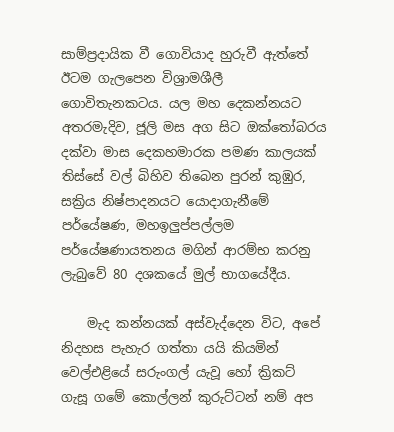සාම්ප්‍රදායික වී ගොවියාද හුරුවී ඇත්තේ ඊටම ගැලපෙන විශ්‍රාමශීලී ගොවිතැනකටය. යල මහ දෙකන්නයට අතරමැදිව, ජූලි මස අග සිට ඔක්තෝබරය දක්වා මාස දෙකහමාරක පමණ කාලයක් තිස්සේ වල් බිහිව තිබෙන පුරන් කුඹුර, සක්‍රිය නිෂ්පාදනයට යොදාගැනීමේ පර්යේෂණ, මහඉලුප්පල්ලම පර්යේෂණායතනය මගින් ආරම්භ කරනු ලැබුවේ 80 දශකයේ මුල් භාගයේදීය.

    මැද කන්නයක් අස්වැද්දෙන විට, අපේ නිදහස පැහැර ගත්තා යයි කියමින් වෙල්එළියේ සරුංගල් යැවූ හෝ ක්‍රිකට් ගැසූ ගමේ කොල්ලන් කුරුට්ටන් නම් අප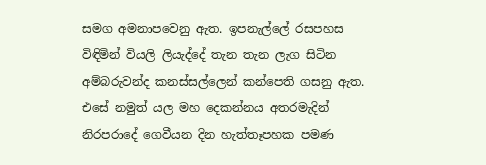සමග අමනාපවෙනු ඇත. ඉපනැල්ලේ රසපහස විඳිමින් වියලි ලියැද්දේ තැන තැන ලැග සිටින  අම්බරුවන්ද කනස්සල්ලෙන් කන්පෙති ගසනු ඇත. එසේ නමුත් යල මහ දෙකන්නය අතරමැදින් නිරපරාදේ ගෙවීයන දින හැත්තෑපහක පමණ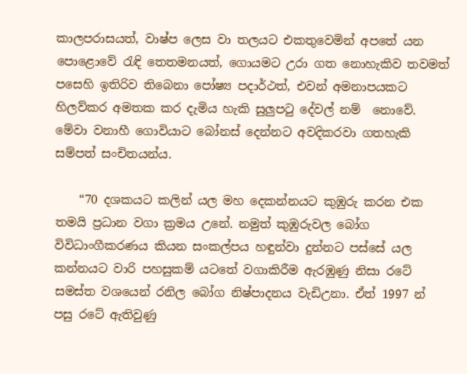කාලපරාසයත්, වාෂ්ප ලෙස වා තලයට එකතුවෙමින් අපතේ යන පොළොවේ රැඳි තෙතමනයත්, ගොයමට උරා ගත නොහැකිව තවමත් පසෙහි ඉතිරිව තිබෙනා පෝෂ්‍ය පදාර්ථත්, එවන් අමනාපයකට හිලව්කර අමතක කර දැමිය හැකි සුලුපටු දේවල් නම්  නොවේ. මේවා වනාහී ගොවියාට බෝනස් දෙන්නට අවදිකරවා ගතහැකි සම්පත් සංචිතයන්ය.

    “70 දශකයට කලින් යල මහ දෙකන්නයට කුඹුරු කරන එක තමයි ප්‍රධාන වගා ක්‍රමය උනේ. නමුත් කුඹුරුවල බෝග විවිධාංගීකරණය කියන සංකල්පය හඳුන්වා දුන්නට පස්සේ යල කන්නයට වාරි පහසුකම් යටතේ වගාකිරීම ඇරඹුණු නිසා රටේ සමස්ත වශයෙන් රනිල බෝග නිෂ්පාදනය වැඩිඋනා. ඒත් 1997 න් පසු රටේ ඇතිවුණු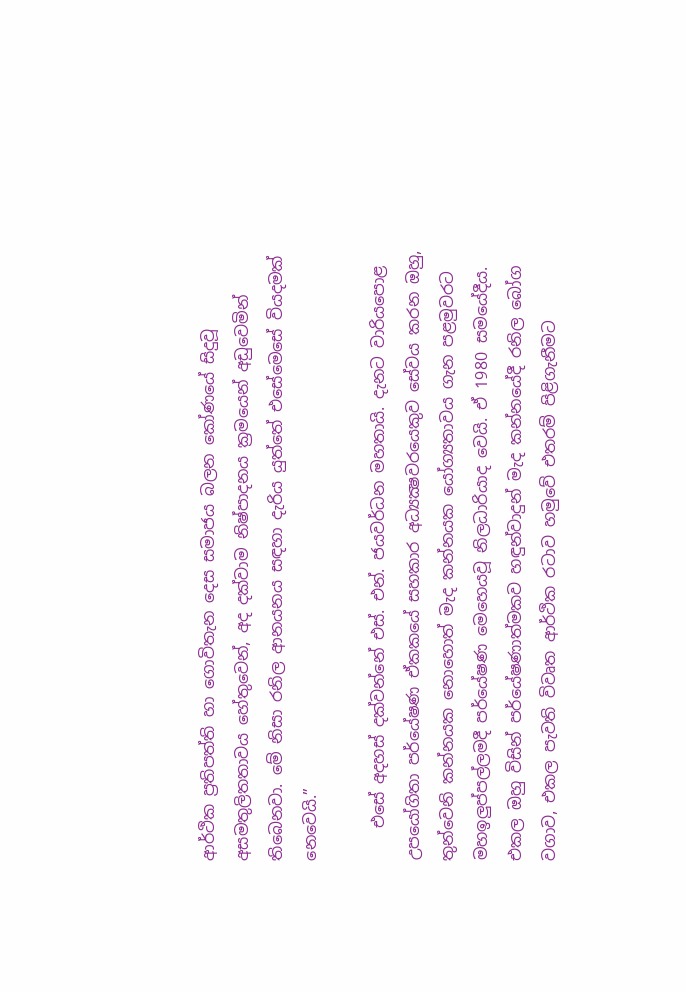ආර්ථික ප්‍රතිපත්ති හා ගොවිතැන දෙස සමාජය බලන කෝණයේ සිදුවූ අසමතුලිතතාවය හේතුවෙන්, අද දක්වාම නිෂ්පාදනය ක්‍රමයෙන් අඩුවෙමින් තිබෙනවා. මේ නිසා රනිල ආනයනය සඳහා දැරිය යුත්තේ එසේමෙසේ වියදමක් නෙවෙයි.”

    එසේ අදහස් දක්වන්නේ එස්. එන්. ජයවර්ධන මහතායි. දැනට වාරියපොළ උපයෝගිතා පර්යේෂණ ඒකකයේ සහකාර අධ්‍යක්‍ෂවරයෙකුව සේවය කරන ඔහු, තුන්වෙනි කන්නයක නොහොත් මැද කන්නයක යෝග්‍යතාවය ගැන පළමුවරට මහඉලුප්පල්ලමදී පර්යේෂණ මෙහෙයවූ නිලධාරියාද වෙයි. ඒ 1980 සමයේදීය. එකල ඔහු විසින් පර්යේෂණාත්මකව හඳුන්වාදුන් මැද කන්නයේදී රනිල බෝග වගාව, එකල පැවති විවෘත ආර්ථික රටාව හමුවේ එතරම් පිළිගැනීමට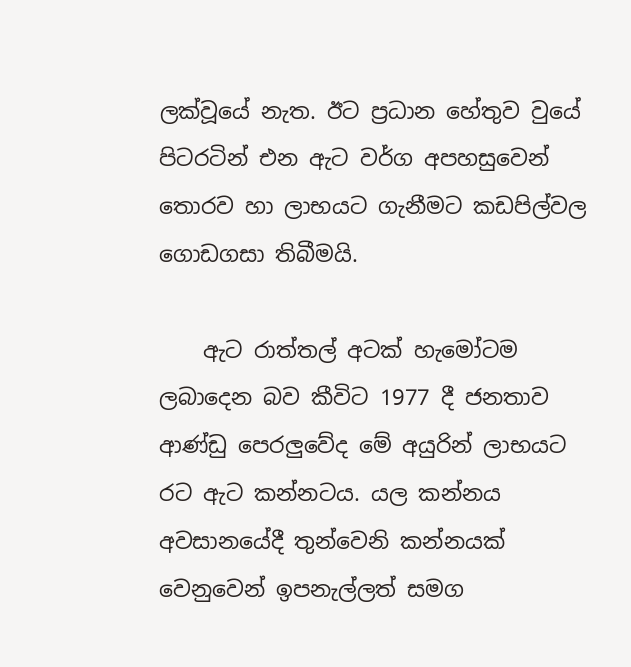ලක්වූයේ නැත. ඊට ප්‍රධාන හේතුව වුයේ පිටරටින් එන ඇට වර්ග අපහසුවෙන් තොරව හා ලාභයට ගැනීමට කඩපිල්වල ගොඩගසා තිබීමයි.

    ඇට රාත්තල් අටක් හැමෝටම ලබාදෙන බව කීවිට 1977 දී ජනතාව ආණ්ඩු පෙරලුවේද මේ අයුරින් ලාභයට රට ඇට කන්නටය. යල කන්නය අවසානයේදී තුන්වෙනි කන්නයක් වෙනුවෙන් ඉපනැල්ලත් සමග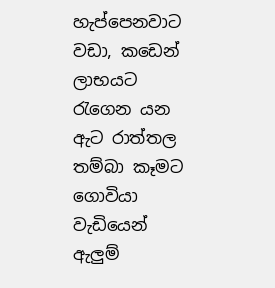හැප්පෙනවාට වඩා, කඩෙන් ලාභයට රැගෙන යන ඇට රාත්තල තම්බා කෑමට ගොවියා වැඩියෙන් ඇලුම්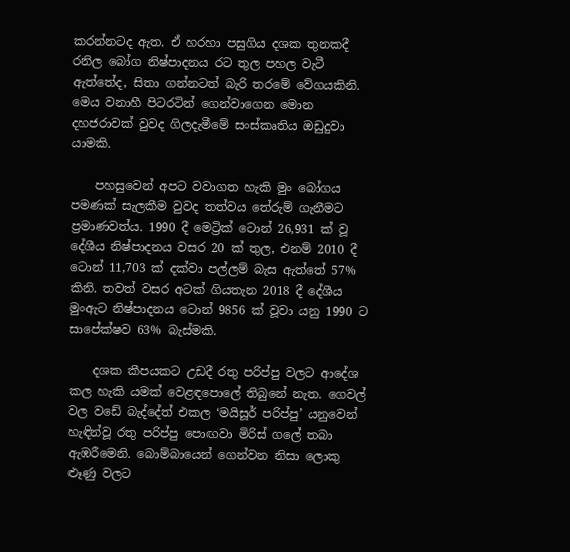කරන්නටද ඇත. ඒ හරහා පසුගිය දශක තුනකදී රනිල බෝග නිෂ්පාදනය රට තුල පහල වැටී ඇත්තේද, සිතා ගන්නටත් බැරි තරමේ වේගයකිනි. මෙය වනාහී පිටරටින් ගෙන්වාගෙන මොන දහජරාවක් වුවද ගිලදැමීමේ සංස්කෘතිය ඔඩුදුවා යාමකි.

    පහසුවෙන් අපට වවාගත හැකි මුං බෝගය පමණක් සැලකීම වුවද තත්වය තේරුම් ගැනීමට ප්‍රමාණවත්ය. 1990 දී මෙට්‍රික් ටොන් 26,931 ක් වූ දේශීය නිෂ්පාදනය වසර 20 ක් තුල, එනම් 2010 දී ටොන් 11,703 ක් දක්වා පල්ලම් බැස ඇත්තේ 57% කිනි. තවත් වසර අටක් ගියතැන 2018 දී දේශීය මුංඇට නිෂ්පාදනය ටොන් 9856 ක් වූවා යනු 1990 ට සාපේක්ෂව 63% බැස්මකි.

    දශක කීපයකට උඩදී රතු පරිප්පු වලට ආදේශ කල හැකි යමක් වෙළඳපොලේ තිබුනේ නැත. ගෙවල් වල වඩේ බැද්දේත් එකල ‘මයිසූර් පරිප්පු’ යනුවෙන් හැඳින්වූ රතු පරිප්පු පොඟවා මිරිස් ගලේ තබා ඇඹරීමෙනි. බොම්බායෙන් ගෙන්වන නිසා ලොකු ළූණු වලට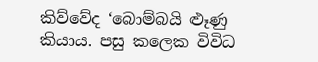කිව්වේද ‘බොම්බයි ළූණු කියාය. පසු කලෙක විවිධ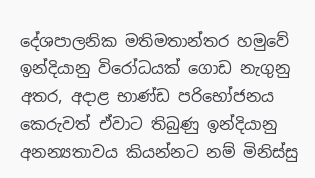දේශපාලනික මතිමතාන්තර හමුවේ ඉන්දියානු විරෝධයක් ගොඩ නැගුනු අතර, අදාළ භාණ්ඩ පරිභෝජනය කෙරුවත් ඒවාට තිබුණු ඉන්දියානු අනන්‍යතාවය කියන්නට නම් මිනිස්සු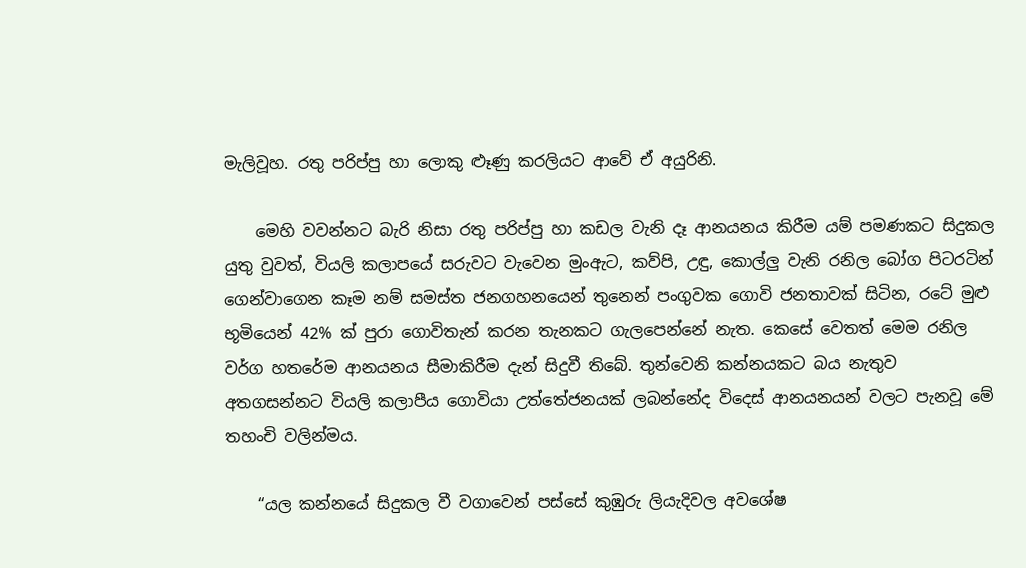මැලිවූහ. රතු පරිප්පු හා ලොකු ළූණු කරලියට ආවේ ඒ අයුරිනි.

    මෙහි වවන්නට බැරි නිසා රතු පරිප්පු හා කඩල වැනි දෑ ආනයනය කිරීම යම් පමණකට සිදුකල යුතු වුවත්, වියලි කලාපයේ සරුවට වැවෙන මුංඇට, කව්පි, උඳු, කොල්ලු වැනි රනිල බෝග පිටරටින් ගෙන්වාගෙන කෑම නම් සමස්ත ජනගහනයෙන් තුනෙන් පංගුවක ගොවි ජනතාවක් සිටින, රටේ මුළු භූමියෙන් 42% ක් පුරා ගොවිතැන් කරන තැනකට ගැලපෙන්නේ නැත. කෙසේ වෙතත් මෙම රනිල වර්ග හතරේම ආනයනය සීමාකිරීම දැන් සිදුවී තිබේ. තුන්වෙනි කන්නයකට බය නැතුව අතගසන්නට වියලි කලාපීය ගොවියා උත්තේජනයක් ලබන්නේද විදෙස් ආනයනයන් වලට පැනවූ මේ තහංචි වලින්මය.

    “යල කන්නයේ සිදුකල වී වගාවෙන් පස්සේ කුඹුරු ලියැදිවල අවශේෂ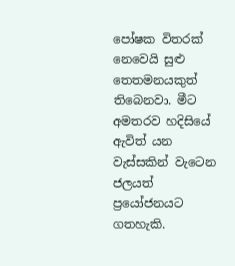පෝෂක විතරක් නෙවෙයි සුළු තෙතමනයකුත් තිබෙනවා. මීට අමතරව හදිසියේ ඇවිත් යන වැස්සකින් වැටෙන ජලයත් ප්‍රයෝජනයට ගතහැකි.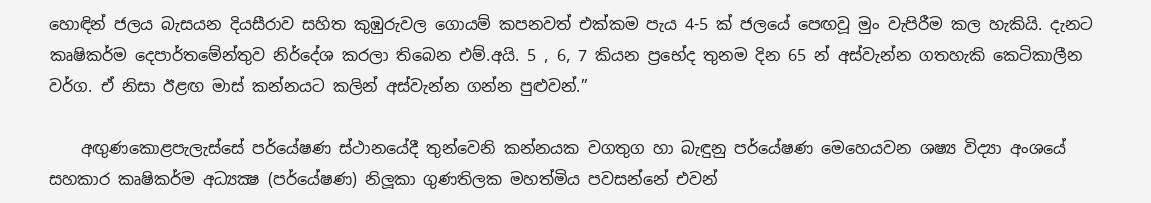හොඳින් ජලය බැසයන දියසීරාව සහිත කුඹුරුවල ගොයම් කපනවත් එක්කම පැය 4-5 ක් ජලයේ පෙඟවූ මුං වැපිරීම කල හැකියි. දැනට කෘෂිකර්ම දෙපාර්තමේන්තුව නිර්දේශ කරලා තිබෙන එම්.අයි. 5 , 6, 7 කියන ප්‍රභේද තුනම දින 65 න් අස්වැන්න ගතහැකි කෙටිකාලීන වර්ග. ඒ නිසා ඊළඟ මාස් කන්නයට කලින් අස්වැන්න ගන්න පුළුවන්.”

    අඟුණකොළපැලැස්සේ පර්යේෂණ ස්ථානයේදී තුන්වෙනි කන්නයක වගතුග හා බැඳුනු පර්යේෂණ මෙහෙයවන ශෂ්‍ය විද්‍යා අංශයේ සහකාර කෘෂිකර්ම අධ්‍යක්‍ෂ (පර්යේෂණ) නිලූකා ගුණතිලක මහත්මිය පවසන්නේ එවන්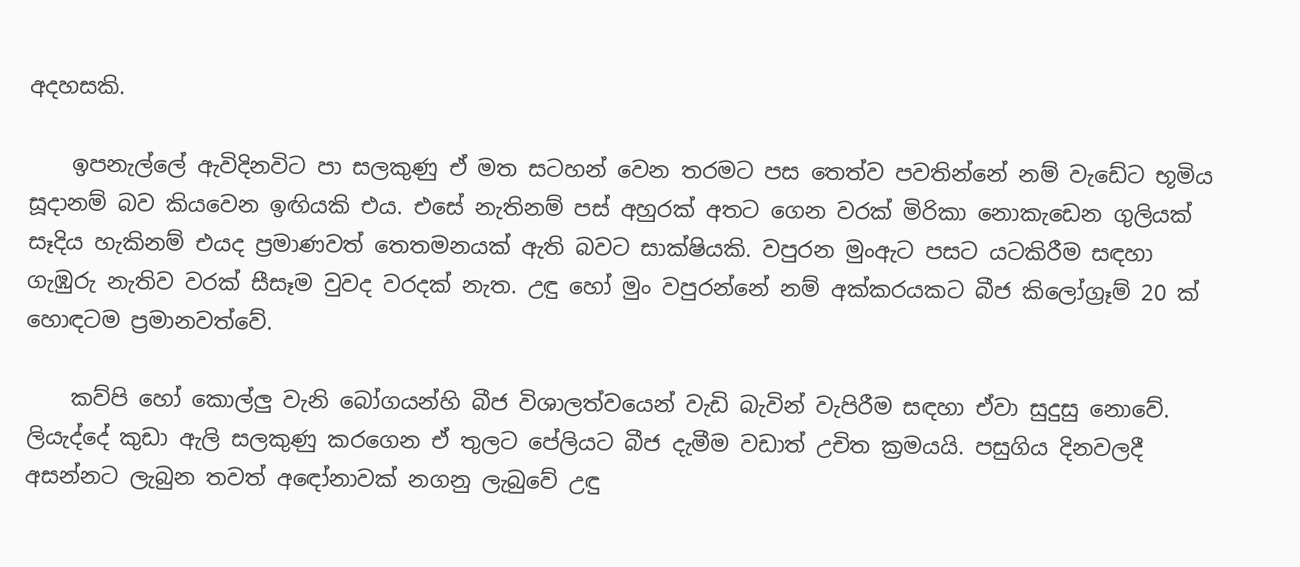අදහසකි.

    ඉපනැල්ලේ ඇවිදිනවිට පා සලකුණු ඒ මත සටහන් වෙන තරමට පස තෙත්ව පවතින්නේ නම් වැඩේට භූමිය සූදානම් බව කියවෙන ඉඟියකි එය. එසේ නැතිනම් පස් අහුරක් අතට ගෙන වරක් මිරිකා නොකැඩෙන ගුලියක් සෑදිය හැකිනම් එයද ප්‍රමාණවත් තෙතමනයක් ඇති බවට සාක්ෂියකි. වපුරන මුංඇට පසට යටකිරීම සඳහා ගැඹුරු නැතිව වරක් සීසෑම වුවද වරදක් නැත. උඳු හෝ මුං වපුරන්නේ නම් අක්කරයකට බීජ කිලෝග්‍රෑම් 20 ක් හොඳටම ප්‍රමානවත්වේ.

    කව්පි හෝ කොල්ලු වැනි බෝගයන්හි බීජ විශාලත්වයෙන් වැඩි බැවින් වැපිරීම සඳහා ඒවා සුදුසු නොවේ. ලියැද්දේ කුඩා ඇලි සලකුණු කරගෙන ඒ තුලට පේලියට බීජ දැමීම වඩාත් උචිත ක්‍රමයයි. පසුගිය දිනවලදී අසන්නට ලැබුන තවත් අඳෝනාවක් නගනු ලැබුවේ උඳු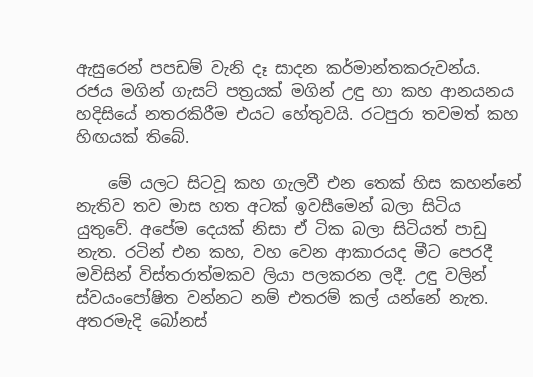ඇසුරෙන් පපඩම් වැනි දෑ සාදන කර්මාන්තකරුවන්ය. රජය මගින් ගැසට් පත්‍රයක් මගින් උඳු හා කහ ආනයනය හදිසියේ නතරකිරීම එයට හේතුවයි. රටපුරා තවමත් කහ හිඟයක් තිබේ.

    මේ යලට සිටවූ කහ ගැලවී එන තෙක් හිස කහන්නේ නැතිව තව මාස හත අටක් ඉවසීමෙන් බලා සිටිය යුතුවේ. අපේම දෙයක් නිසා ඒ ටික බලා සිටියත් පාඩු නැත. රටින් එන කහ, වහ වෙන ආකාරයද මීට පෙරදී මවිසින් විස්තරාත්මකව ලියා පලකරන ලදී. උඳු වලින් ස්වයංපෝෂිත වන්නට නම් එතරම් කල් යන්නේ නැත. අතරමැදි බෝනස්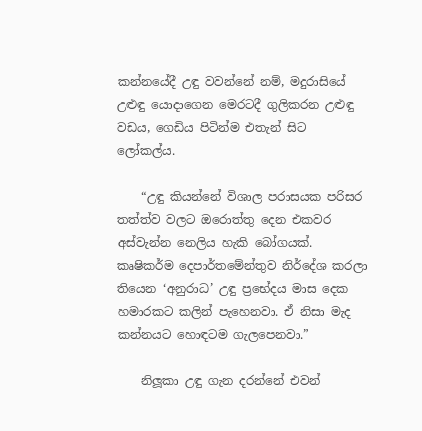කන්නයේදී උඳු වවන්නේ නම්, මදුරාසියේ උළුඳු යොදාගෙන මෙරටදී ගුලිකරන උළුඳු වඩය, ගෙඩිය පිටින්ම එතැන් සිට ලෝකල්ය.

    “උඳු කියන්නේ විශාල පරාසයක පරිසර තත්ත්ව වලට ඔරොත්තු දෙන එකවර අස්වැන්න නෙලිය හැකි බෝගයක්. කෘෂිකර්ම දෙපාර්තමේන්තුව නිර්දේශ කරලා තියෙන ‘අනුරාධ’ උඳු ප්‍රභේදය මාස දෙක හමාරකට කලින් පැහෙනවා. ඒ නිසා මැද කන්නයට හොඳටම ගැලපෙනවා.”

    නිලූකා උඳු ගැන දරන්නේ එවන්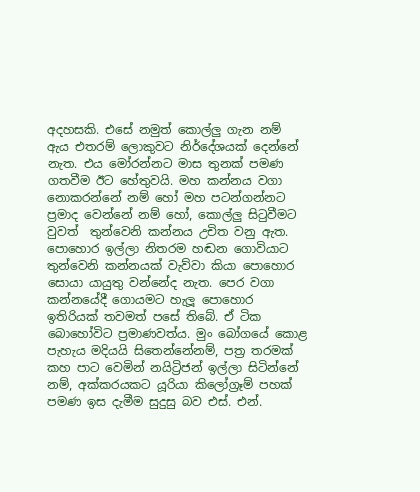අදහසකි. එසේ නමුත් කොල්ලු ගැන නම් ඇය එතරම් ලොකුවට නිර්දේශයක් දෙන්නේ නැත. එය මෝරන්නට මාස තුනක් පමණ ගතවීම ඊට හේතුවයි. මහ කන්නය වගා නොකරන්නේ නම් හෝ මහ පටන්ගන්නට ප්‍රමාද වෙන්නේ නම් හෝ, කොල්ලු සිටුවීමට වුවත්  තුන්වෙනි කන්නය උචිත වනු ඇත. පොහොර ඉල්ලා නිතරම හඬන ගොවියාට තුන්වෙනි කන්නයක් වැව්වා කියා පොහොර සොයා යායුතු වන්නේද නැත. පෙර වගා කන්නයේදී ගොයමට හැලූ පොහොර ඉතිරියක් තවමත් පසේ තිබේ. ඒ ටික බොහෝවිට ප්‍රමාණවත්ය. මුං බෝගයේ කොළ පැහැය මදියයි සිතෙන්නේනම්, පත්‍ර තරමක් කහ පාට වෙමින් නයිට්‍රිජන් ඉල්ලා සිටින්නේ නම්, අක්කරයකට යූරියා කිලෝග්‍රෑම් පහක් පමණ ඉස දැමීම සුදුසු බව එස්. එන්.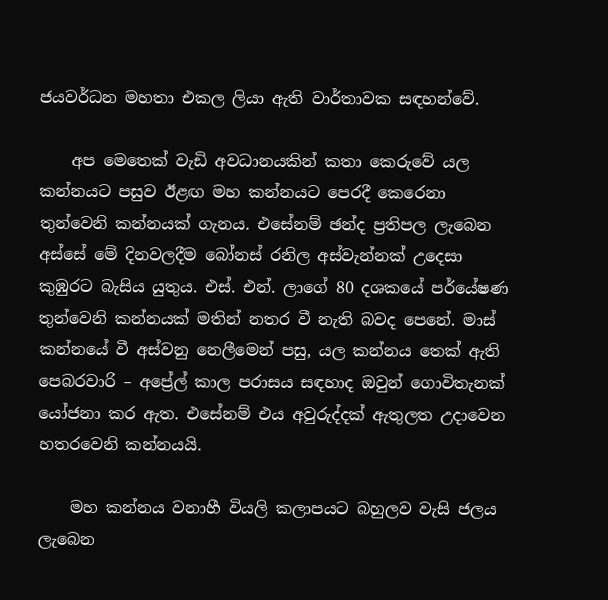ජයවර්ධන මහතා එකල ලියා ඇති වාර්තාවක සඳහන්වේ.

    අප මෙතෙක් වැඩි අවධානයකින් කතා කෙරුවේ යල කන්නයට පසුව ඊළඟ මහ කන්නයට පෙරදී කෙරෙනා තුන්වෙනි කන්නයක් ගැනය. එසේනම් ඡන්ද ප්‍රතිපල ලැබෙන අස්සේ මේ දිනවලදීම බෝනස් රනිල අස්වැන්නක් උදෙසා කුඹුරට බැසිය යුතුය. එස්. එන්. ලාගේ 80 දශකයේ පර්යේෂණ තුන්වෙනි කන්නයක් මතින් නතර වී නැති බවද පෙනේ. මාස් කන්නයේ වී අස්වනු නෙලීමෙන් පසු, යල කන්නය තෙක් ඇති පෙබරවාරි – අප්‍රේල් කාල පරාසය සඳහාද ඔවුන් ගොවිතැනක් යෝජනා කර ඇත. එසේනම් එය අවුරුද්දක් ඇතුලත උදාවෙන හතරවෙනි කන්නයයි.

    මහ කන්නය වනාහී වියලි කලාපයට බහුලව වැසි ජලය ලැබෙන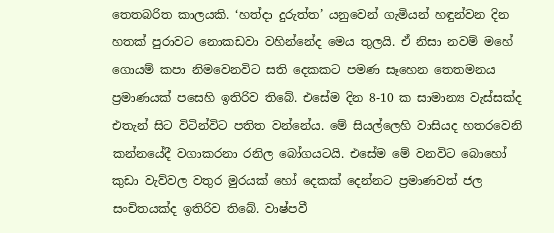තෙතබරිත කාලයකි. ‘හත්දා දුරුත්ත’ යනුවෙන් ගැමියන් හඳුන්වන දින හතක් පුරාවට නොකඩවා වහින්නේද මෙය තුලයි. ඒ නිසා නවම් මහේ ගොයම් කපා නිමවෙනවිට සති දෙකකට පමණ සෑහෙන තෙතමනය ප්‍රමාණයක් පසෙහි ඉතිරිව තිබේ. එසේම දින 8-10 ක සාමාන්‍ය වැස්සක්ද එතැන් සිට විටින්විට පතිත වන්නේය. මේ සියල්ලෙහි වාසියද හතරවෙනි කන්නයේදී වගාකරනා රනිල බෝගයටයි. එසේම මේ වනවිට බොහෝ කුඩා වැව්වල වතුර මුරයක් හෝ දෙකක් දෙන්නට ප්‍රමාණවත් ජල සංචිතයක්ද ඉතිරිව තිබේ. වාෂ්පවී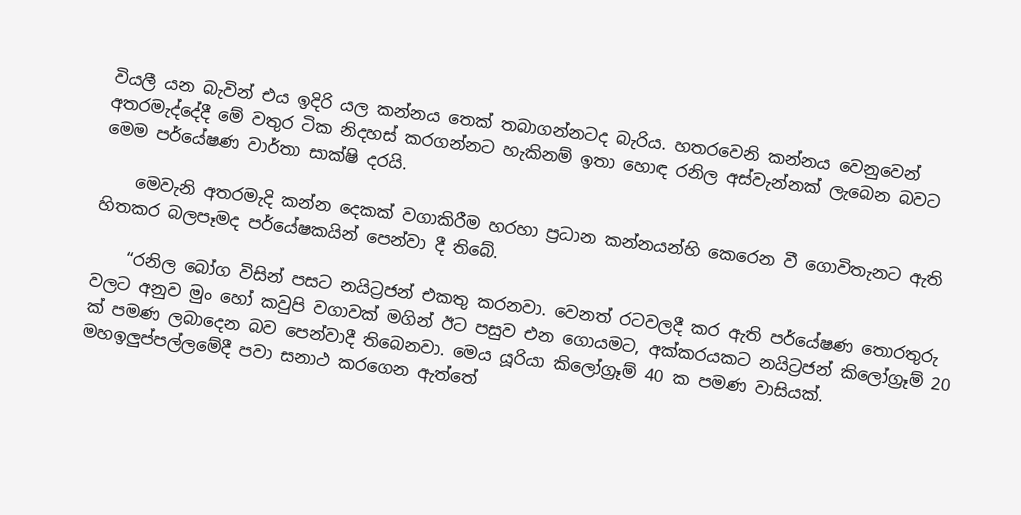වියලී යන බැවින් එය ඉදිරි යල කන්නය තෙක් තබාගන්නටද බැරිය. හතරවෙනි කන්නය වෙනුවෙන් අතරමැද්දේදී මේ වතුර ටික නිදහස් කරගන්නට හැකිනම් ඉතා හොඳ රනිල අස්වැන්නක් ලැබෙන බවට මෙම පර්යේෂණ වාර්තා සාක්ෂි දරයි.

    මෙවැනි අතරමැදි කන්න දෙකක් වගාකිරීම හරහා ප්‍රධාන කන්නයන්හි කෙරෙන වී ගොවිතැනට ඇති හිතකර බලපෑමද පර්යේෂකයින් පෙන්වා දී තිබේ.

    “රනිල බෝග විසින් පසට නයිට්‍රජන් එකතු කරනවා. වෙනත් රටවලදී කර ඇති පර්යේෂණ තොරතුරු වලට අනුව මුං හෝ කවුපි වගාවක් මගින් ඊට පසුව එන ගොයමට, අක්කරයකට නයිට්‍රජන් කිලෝග්‍රෑම් 20 ක් පමණ ලබාදෙන බව පෙන්වාදී තිබෙනවා. මෙය යූරියා කිලෝග්‍රෑම් 40 ක පමණ වාසියක්. මහඉලුප්පල්ලමේදී පවා සනාථ කරගෙන ඇත්තේ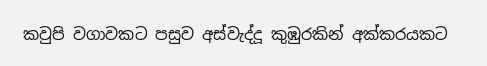කවුපි වගාවකට පසුව අස්වැද්දූ කුඹුරකින් අක්කරයකට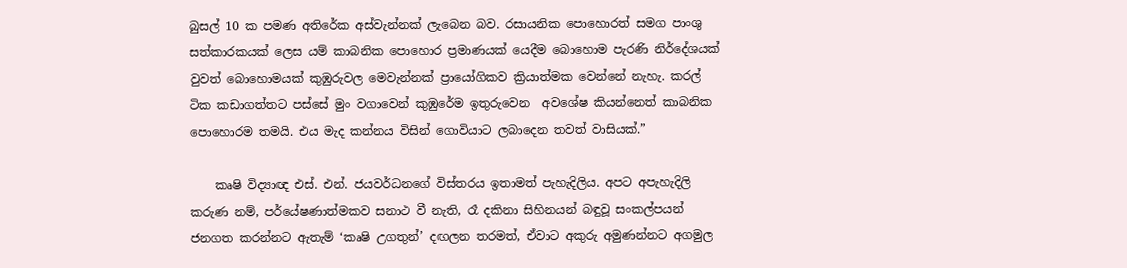බුසල් 10 ක පමණ අතිරේක අස්වැන්නක් ලැබෙන බව. රසායනික පොහොරත් සමග පාංශු සත්කාරකයක් ලෙස යම් කාබනික පොහොර ප්‍රමාණයක් යෙදීම බොහොම පැරණි නිර්දේශයක් වුවත් බොහොමයක් කුඹුරුවල මෙවැන්නක් ප්‍රායෝගිකව ක්‍රියාත්මක වෙන්නේ නැහැ. කරල් ටික කඩාගත්තට පස්සේ මුං වගාවෙන් කුඹුරේම ඉතුරුවෙන  අවශේෂ කියන්නෙත් කාබනික පොහොරම තමයි. එය මැද කන්නය විසින් ගොවියාට ලබාදෙන තවත් වාසියක්.”

    කෘෂි විද්‍යාඥ එස්. එන්. ජයවර්ධනගේ විස්තරය ඉතාමත් පැහැදිලිය. අපට අපැහැදිලි කරුණ නම්, පර්යේෂණාත්මකව සනාථ වී නැති, රෑ දකිනා සිහිනයන් බඳුවූ සංකල්පයන් ජනගත කරන්නට ඇතැම් ‘කෘෂි උගතුන්’ දඟලන තරමත්, ඒවාට අකුරු අමුණන්නට අගමුල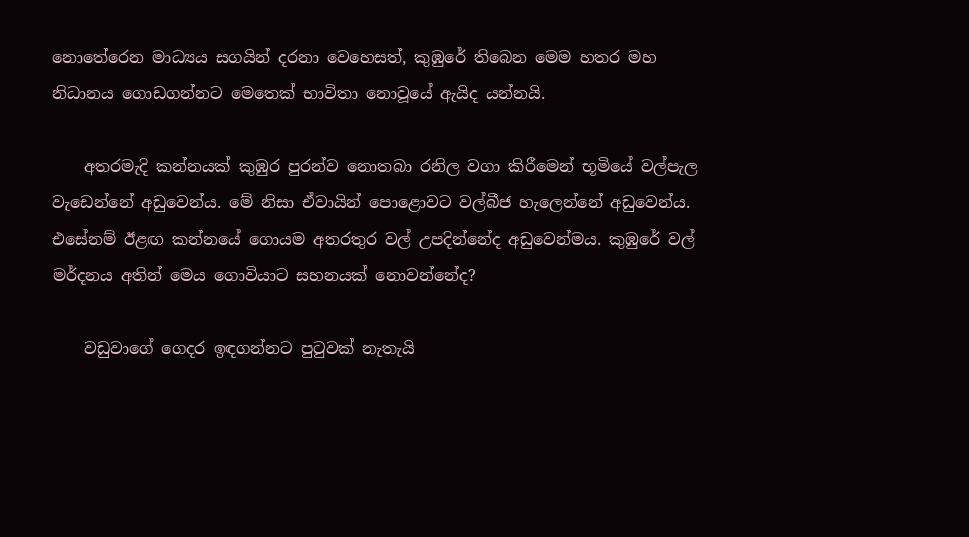නොතේරෙන මාධ්‍යය සගයින් දරනා වෙහෙසත්, කුඹුරේ තිබෙන මෙම හතර මහ නිධානය ගොඩගන්නට මෙතෙක් භාවිතා නොවූයේ ඇයිද යන්නයි.

    අතරමැදි කන්නයක් කුඹුර පුරන්ව නොතබා රනිල වගා කිරීමෙන් භූමියේ වල්පැල වැඩෙන්නේ අඩුවෙන්ය. මේ නිසා ඒවායින් පොළොවට වල්බීජ හැලෙන්නේ අඩුවෙන්ය. එසේනම් ඊළඟ කන්නයේ ගොයම අතරතුර වල් උපදින්නේද අඩුවෙන්මය. කුඹුරේ වල් මර්දනය අතින් මෙය ගොවියාට සහනයක් නොවන්නේද?

    වඩුවාගේ ගෙදර ඉඳගන්නට පුටුවක් නැතැයි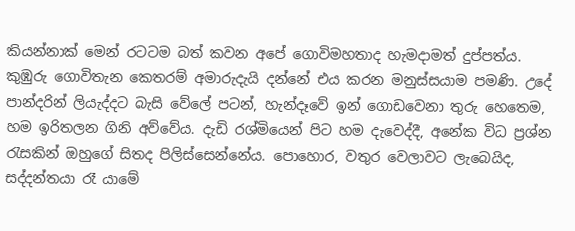කියන්නාක් මෙන් රටටම බත් කවන අපේ ගොවිමහතාද හැමදාමත් දුප්පත්ය. කුඹුරු ගොවිතැන කෙතරම් අමාරුදැයි දන්නේ එය කරන මනුස්සයාම පමණි. උදේ පාන්දරින් ලියැද්දට බැසි වේලේ පටන්, හැන්දෑවේ ඉන් ගොඩවෙනා තුරු හෙතෙම, හම ඉරිතලන ගිනි අව්වේය. දැඩි රශ්මියෙන් පිට හම දැවෙද්දී, අනේක විධ ප්‍රශ්න රැසකින් ඔහුගේ සිතද පිලිස්සෙන්නේය. පොහොර, වතුර වෙලාවට ලැබෙයිද, සද්දන්තයා රෑ යාමේ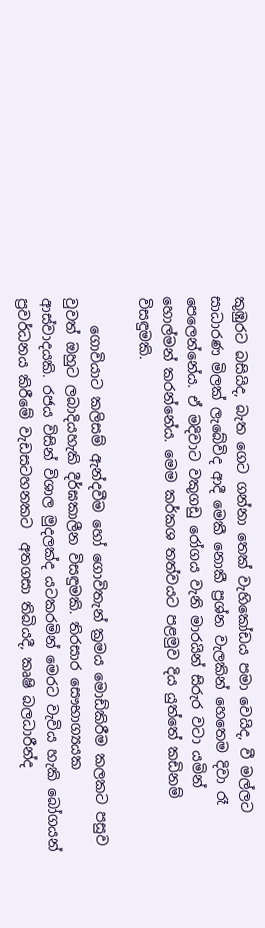කුඹුරට බසියිද, බැත ගෙට ගන්නා තෙක් වැහිකෝඩය පමා වෙයිද, වී මල්ලට සාධාරණ මිලක් ලැබේවිද ආදී මෙකී නොකී ප්‍රශ්න වැලකින් හෙතෙම දිවා රෑ පෙලෙන්නේය. ඒ මදිවාට වකුගඩු රෝගය වැනි මාරයින් සිරුර වටා යමින් හොල්මන් කරන්නේය. මෙම කර්කශ තත්වයට පළමුව දිය යුත්තේ කඩිනම් විසඳුමකි.

    ගොවියාට කලිසම් ඇන්දවීම හෝ ගොවිතැන් ක්‍රමය මොඩ්කිරීම කලකට පසුව වුවත් ඔහුට ලබාදියහැකි දීර්ඝකාලීන විසඳුමකි. තිරසාර සෞභාග්‍යයක ආස්වාදයකි. රජය විසින් විශාල මුදලක්ද යටකරමින් මෙරට වැවිය හැකි බෝගයන් ප්‍රවර්ධනය කිරීමේ වැඩසටහනකට  අතගසා තිබියදී, කෘෂි බලධාරීන්ද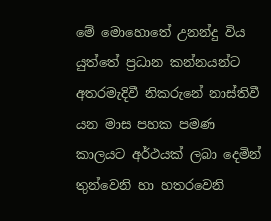මේ මොහොතේ උනන්දු විය යුත්තේ ප්‍රධාන කන්නයන්ට අතරමැදිවී නිකරුනේ නාස්තිවී යන මාස පහක පමණ කාලයට අර්ථයක් ලබා දෙමින් තුන්වෙනි හා හතරවෙනි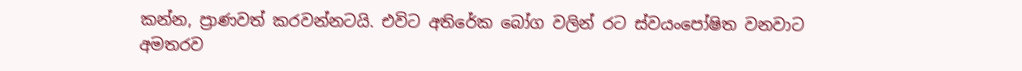කන්න, ප්‍රාණවත් කරවන්නටයි. එවිට අතිරේක බෝග වලින් රට ස්වයංපෝෂිත වනවාට අමතරව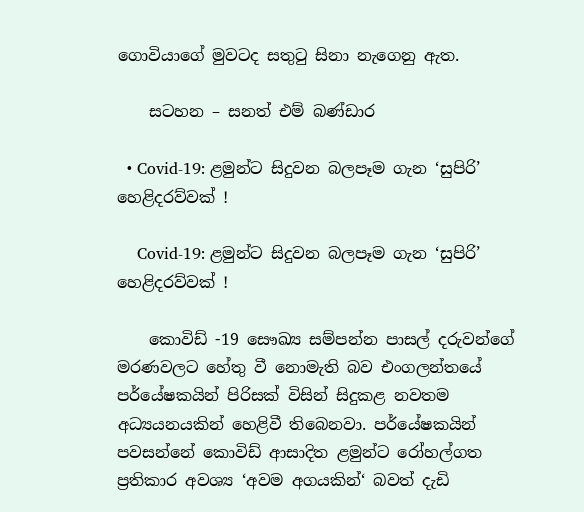ගොවියාගේ මුවටද සතුටු සිනා නැගෙනු ඇත.

    සටහන – සනත් එම් බණ්ඩාර

  • Covid-19: ළමුන්ට සිදුවන බලපෑම ගැන ‘සුපිරි’ හෙළිදරව්වක් !

    Covid-19: ළමුන්ට සිදුවන බලපෑම ගැන ‘සුපිරි’ හෙළිදරව්වක් !

    කොවිඩ් -19 සෞඛ්‍ය සම්පන්න පාසල් දරුවන්ගේ මරණවලට හේතු වී නොමැති බව එංගලන්තයේ පර්යේෂකයින් පිරිසක් විසින් සිදුකළ නවතම අධ්‍යයනයකින් හෙළිවී තිබෙනවා. පර්යේෂකයින් පවසන්නේ කොවිඩ් ආසාදිත ළමුන්ට රෝහල්ගත ප්‍රතිකාර අවශ්‍ය ‘අවම අගයකින්‘ බවත් දැඩි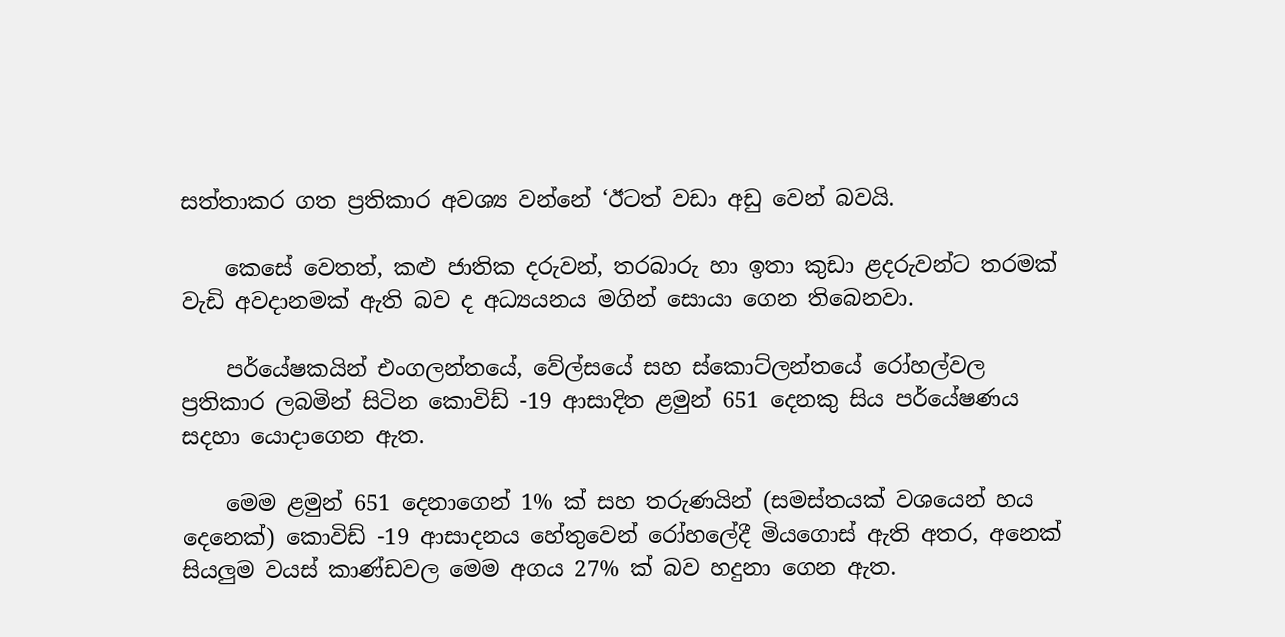සත්තාකර ගත ප්‍රතිකාර අවශ්‍ය වන්නේ ‘ඊටත් වඩා අඩු වෙන් බවයි.

    කෙසේ වෙතත්, කළු ජාතික දරුවන්, තරබාරු හා ඉතා කුඩා ළදරුවන්ට තරමක් වැඩි අවදානමක් ඇති බව ද අධ්‍යයනය මගින් සොයා ගෙන තිබෙනවා.

    පර්යේෂකයින් එංගලන්තයේ, වේල්සයේ සහ ස්කොට්ලන්තයේ රෝහල්වල ප්‍රතිකාර ලබමින් සිටින කොවිඩ් -19 ආසාදිත ළමුන් 651 දෙනකු සිය පර්යේෂණය සදහා යොදාගෙන ඇත.

    මෙම ළමුන් 651 දෙනාගෙන් 1% ක් සහ තරුණයින් (සමස්තයක් වශයෙන් හය දෙනෙක්) කොවිඩ් -19 ආසාදනය හේතුවෙන් රෝහලේදී මියගොස් ඇති අතර, අනෙක් සියලුම වයස් කාණ්ඩවල මෙම අගය 27% ක් බව හදුනා ගෙන ඇත.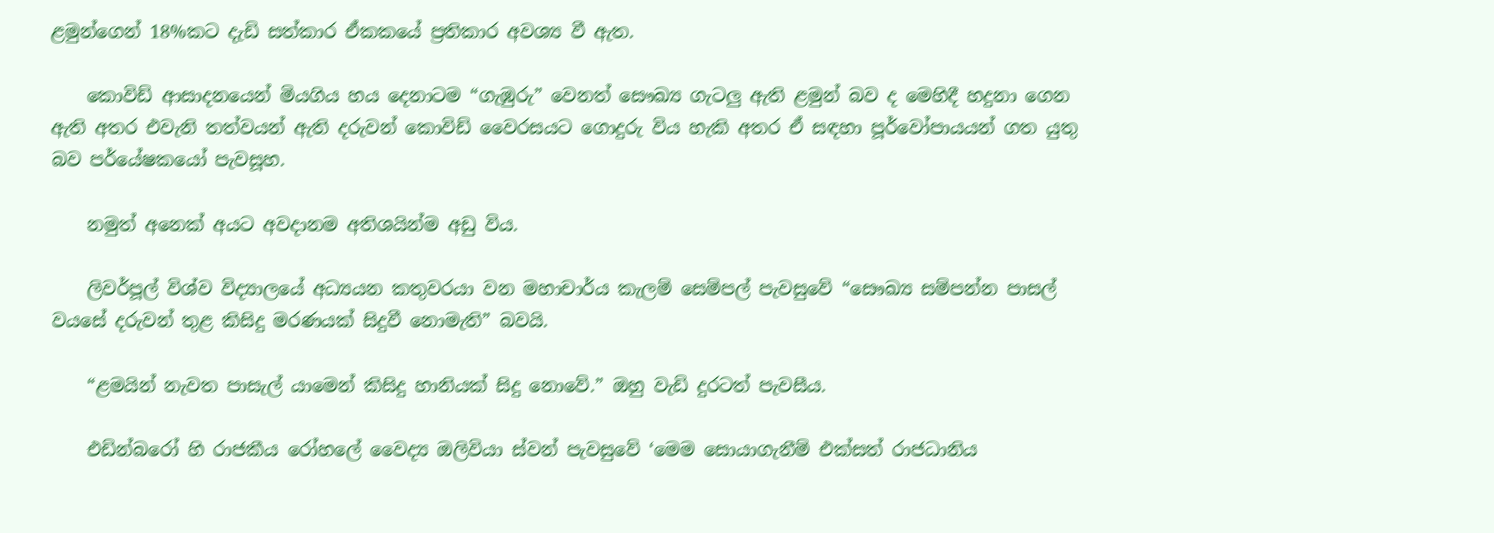ළමුන්ගෙන් 18%කට දැඩි සත්කාර ඒකකයේ ප්‍රතිකාර අවශ්‍ය වී ඇත.

    කොවිඩ් ආසාදනයෙන් මියගිය හය දෙනාටම “ගැඹුරු” වෙනත් සෞඛ්‍ය ගැටලු ඇති ළමුන් බව ද මෙහිදී හදුනා ගෙන ඇති අතර එවැනි තත්වයන් ඇති දරුවන් කොවිඩ් වෛරසයට ගොදුරු විය හැකි අතර ඒ සඳහා පූර්වෝපායයන් ගත යුතු බව පර්යේෂකයෝ පැවසූහ.

    නමුත් අනෙක් අයට අවදානම අතිශයින්ම අඩු විය.

    ලිවර්පූල් විශ්ව විද්‍යාලයේ අධ්‍යයන කතුවරයා වන මහාචාර්ය කැලම් සෙම්පල් පැවසුවේ “සෞඛ්‍ය සම්පන්න පාසල් වයසේ දරුවන් තුළ කිසිදු මරණයක් සිදුවී නොමැති” බවයි.

    “ළමයින් නැවත පාසැල් යාමෙන් කිසිදු හානියක් සිදු නොවේ.” ඔහු වැඩි දුරටත් පැවසීය.

    එඩින්බරෝ හි රාජකීය රෝහලේ වෛද්‍ය ඔලිවියා ස්වන් පැවසුවේ ‘මෙම සොයාගැනීම් එක්සත් රාජධානිය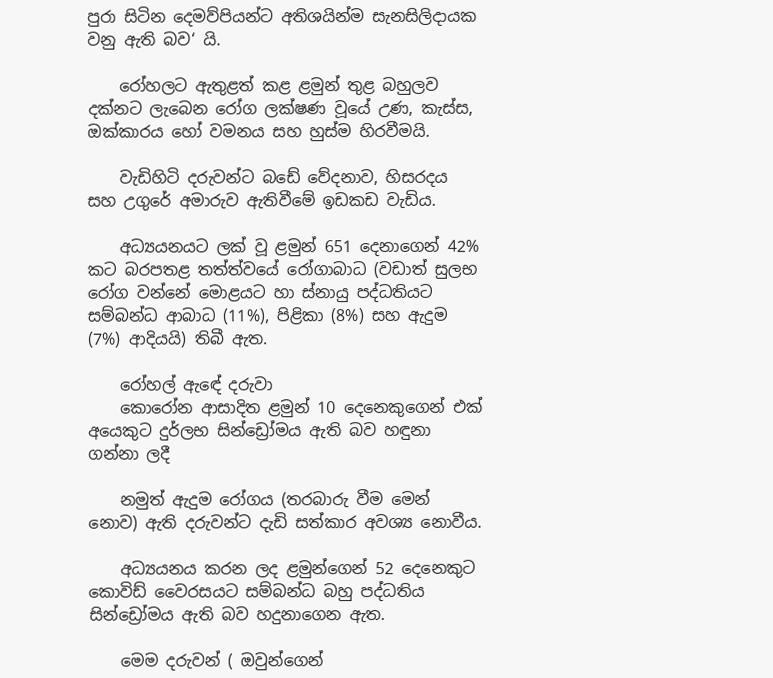පුරා සිටින දෙමව්පියන්ට අතිශයින්ම සැනසිලිදායක වනු ඇති බව‘ යි.

    රෝහලට ඇතුළත් කළ ළමුන් තුළ බහුලව දක්නට ලැබෙන රෝග ලක්ෂණ වූයේ උණ, කැස්ස, ඔක්කාරය හෝ වමනය සහ හුස්ම හිරවීමයි.

    වැඩිහිටි දරුවන්ට බඩේ වේදනාව, හිසරදය සහ උගුරේ අමාරුව ඇතිවීමේ ඉඩකඩ වැඩිය.

    අධ්‍යයනයට ලක් වූ ළමුන් 651 දෙනාගෙන් 42% කට බරපතළ තත්ත්වයේ රෝගාබාධ (වඩාත් සුලභ රෝග වන්නේ මොළයට හා ස්නායු පද්ධතියට සම්බන්ධ ආබාධ (11%), පිළිකා (8%) සහ ඇදුම (7%) ආදියයි) තිබී ඇත.

    රෝහල් ඇඳේ දරුවා
    කොරෝන ආසාදිත ළමුන් 10 දෙනෙකුගෙන් එක් අයෙකුට දුර්ලභ සින්ඩ්‍රෝමය ඇති බව හඳුනා ගන්නා ලදී

    නමුත් ඇදුම රෝගය (තරබාරු වීම මෙන් නොව) ඇති දරුවන්ට දැඩි සත්කාර අවශ්‍ය නොවීය.

    අධ්‍යයනය කරන ලද ළමුන්ගෙන් 52 දෙනෙකුට කොවිඩ් වෛරසයට සම්බන්ධ බහු පද්ධතිය සින්ඩ්‍රෝමය ඇති බව හදුනාගෙන ඇත.

    මෙම දරුවන් ( ඔවුන්ගෙන්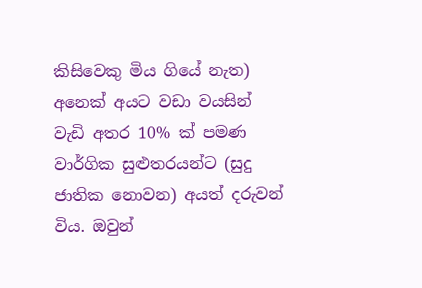කිසිවෙකු මිය ගියේ නැත) අනෙක් අයට වඩා වයසින් වැඩි අතර 10% ක් පමණ වාර්ගික සුළුතරයන්ට (සුදු ජාතික නොවන) අයත් දරුවන් විය. ඔවුන්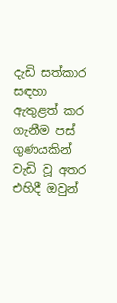දැඩි සත්කාර සඳහා ඇතුළත් කර ගැනීම පස් ගුණයකින් වැඩි වූ අතර එහිදී ඔවුන්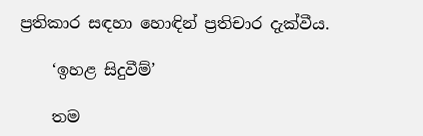ප්‍රතිකාර සඳහා හොඳින් ප්‍රතිචාර දැක්වීය.

    ‘ඉහළ සිදුවීම්’

    තම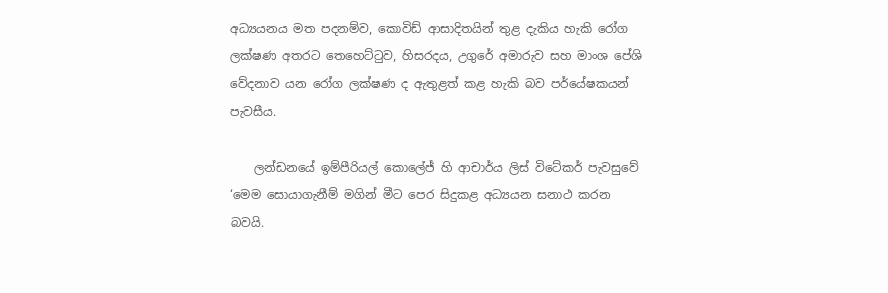අධ්‍යයනය මත පදනම්ව, කොවිඩ් ආසාදිතයින් තුළ දැකිය හැකි රෝග ලක්ෂණ අතරට තෙහෙට්ටුව, හිසරදය, උගුරේ අමාරුව සහ මාංශ පේශි වේදනාව යන රෝග ලක්ෂණ ද ඇතුළත් කළ හැකි බව පර්යේෂකයන් පැවසීය.

    ලන්ඩනයේ ඉම්පීරියල් කොලේජ් හි ආචාර්ය ලිස් විටේකර් පැවසුවේ ‘මෙම සොයාගැනීම් මගින් මීට පෙර සිදුකළ අධ්‍යයන සනාථ කරන බවයි.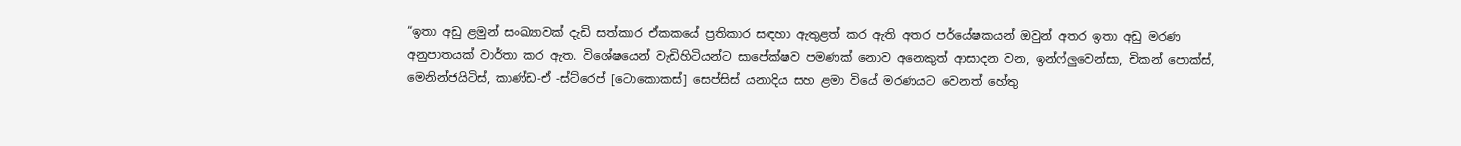“ඉතා අඩු ළමුන් සංඛ්‍යාවක් දැඩි සත්කාර ඒකකයේ ප්‍රතිකාර සඳහා ඇතුළත් කර ඇති අතර පර්යේෂකයන් ඔවුන් අතර ඉතා අඩු මරණ අනුපාතයක් වාර්තා කර ඇත. විශේෂයෙන් වැඩිහිටියන්ට සාපේක්ෂව පමණක් නොව අනෙකුත් ආසාදන වන, ඉන්ෆ්ලුවෙන්සා, චිකන් පොක්ස්, මෙනින්ජයිටිස්, කාණ්ඩ-ඒ -ස්ට්රෙප් [ටොකොකස්] සෙප්සිස් යනාදිය සහ ළමා වියේ මරණයට වෙනත් හේතු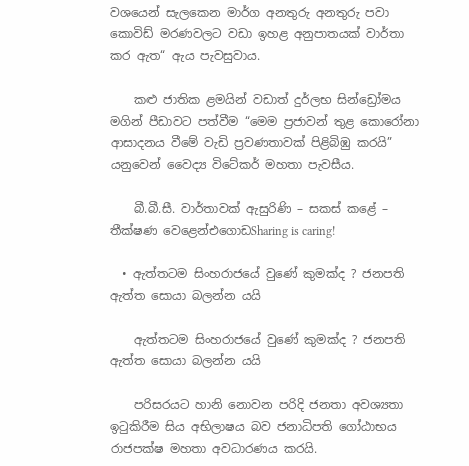වශයෙන් සැලකෙන මාර්ග අනතුරු අනතුරු පවා කොවිඩ් මරණවලට වඩා ඉහළ අනුපාතයක් වාර්තා කර ඇත“ ඇය පැවසුවාය.

    කළු ජාතික ළමයින් වඩාත් දුර්ලභ සින්ඩ්‍රෝමය මගින් පීඩාවට පත්වීම “මෙම ප්‍රජාවන් තුළ කොරෝනා ආසාදනය වීමේ වැඩි ප්‍රවණතාවක් පිළිබිඹු කරයි” යනුවෙන් වෛද්‍ය විටේකර් මහතා පැවසීය.

    බී.බී.සී. වාර්තාවක් ඇසුරිණි – සකස් කළේ – තීක්ෂණ වෙළෙන්එගොඩSharing is caring!

  • ඇත්තටම සිංහරාජයේ වුණේ කුමක්ද ? ජනපති ඇත්ත සොයා බලන්න යයි

    ඇත්තටම සිංහරාජයේ වුණේ කුමක්ද ? ජනපති ඇත්ත සොයා බලන්න යයි

    පරිසරයට හානි නොවන පරිදි ජනතා අවශ්‍යතා ඉටුකිරීම සිය අභිලාෂය බව ජනාධිපති ගෝඨාභය රාජපක්ෂ මහතා අවධාරණය කරයි.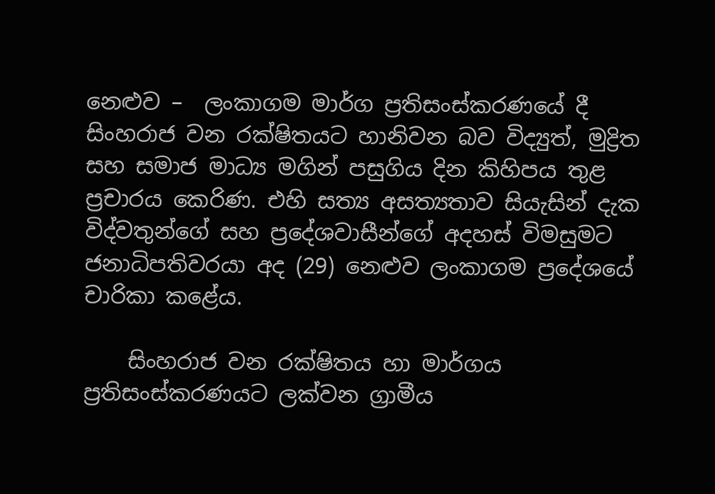නෙළුව –  ලංකාගම මාර්ග ප්‍රතිසංස්කරණයේ දී  සිංහරාජ වන රක්ෂිතයට හානිවන බව විද්‍යුත්, මුද්‍රිත සහ සමාජ මාධ්‍ය මගින් පසුගිය දින කිහිපය තුළ ප්‍රචාරය කෙරිණ. එහි සත්‍ය අසත්‍යතාව සියැසින් දැක විද්වතුන්ගේ සහ ප්‍රදේශවාසීන්ගේ අදහස් විමසුමට ජනාධිපතිවරයා අද (29) නෙළුව ලංකාගම ප්‍රදේශයේ චාරිකා කළේය.

    සිංහරාජ වන රක්ෂිතය හා මාර්ගය ප්‍රතිසංස්කරණයට ලක්වන ග්‍රාමීය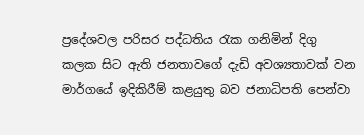ප්‍රදේශවල පරිසර පද්ධතිය රැක ගනිමින් දිගු කලක සිට ඇති ජනතාවගේ දැඩි අවශ්‍යතාවක් වන මාර්ගයේ ඉදිකිරීම් කළයුතු බව ජනාධිපති පෙන්වා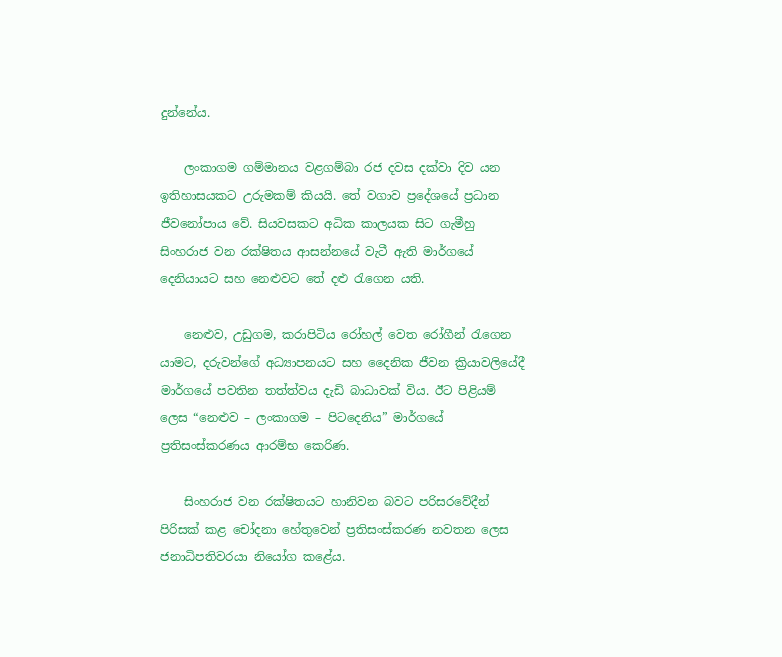දුන්නේය.

    ලංකාගම ගම්මානය වළගම්බා රජ දවස දක්වා දිව යන ඉතිහාසයකට උරුමකම් කියයි. තේ වගාව ප්‍රදේශයේ ප්‍රධාන ජීවනෝපාය වේ. සියවසකට අධික කාලයක සිට ගැමීහු සිංහරාජ වන රක්ෂිතය ආසන්නයේ වැටී ඇති මාර්ගයේ දෙනියායට සහ නෙළුවට තේ දළු රැගෙන යති.

    නෙළුව, උඩුගම, කරාපිටිය රෝහල් වෙත රෝගීන් රැගෙන යාමට, දරුවන්ගේ අධ්‍යාපනයට සහ දෛනික ජීවන ක්‍රියාවලියේදී මාර්ගයේ පවතින තත්ත්වය දැඩි බාධාවක් විය. ඊට පිළියම් ලෙස “නෙළුව – ලංකාගම – පිටදෙනිය” මාර්ගයේ ප්‍රතිසංස්කරණය ආරම්භ කෙරිණ.

    සිංහරාජ වන රක්ෂිතයට හානිවන බවට පරිසරවේදීන් පිරිසක් කළ චෝදනා හේතුවෙන් ප්‍රතිසංස්කරණ නවතන ලෙස ජනාධිපතිවරයා නියෝග කළේය.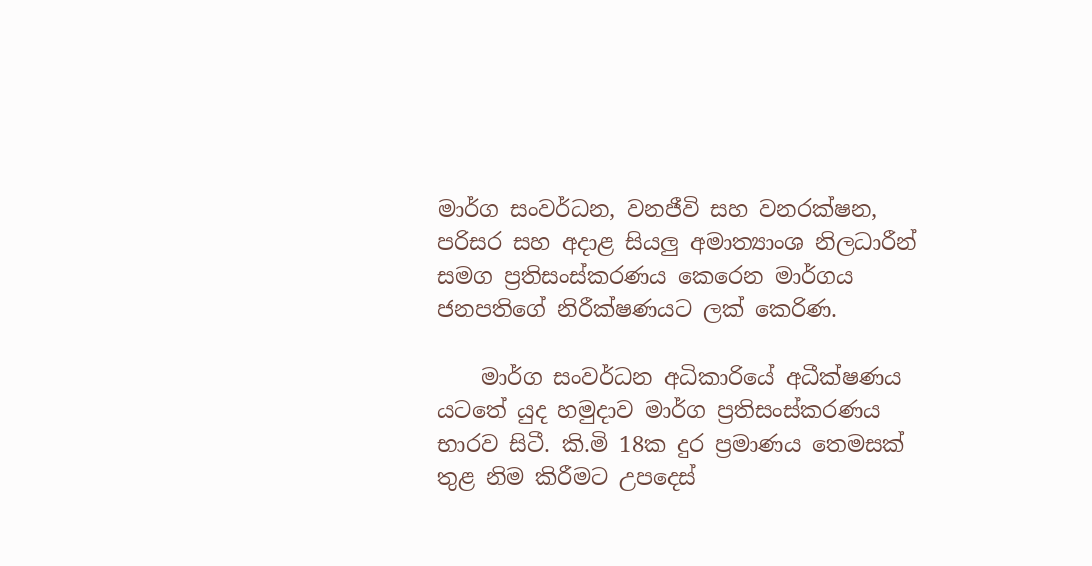මාර්ග සංවර්ධන, වනජීවි සහ වනරක්ෂන, පරිසර සහ අදාළ සියලු අමාත්‍යාංශ නිලධාරීන් සමග ප්‍රතිසංස්කරණය කෙරෙන මාර්ගය ජනපතිගේ නිරීක්ෂණයට ලක් කෙරිණ.

    මාර්ග සංවර්ධන අධිකාරියේ අධීක්ෂණය යටතේ යුද හමුදාව මාර්ග ප්‍රතිසංස්කරණය භාරව සිටී. කි.මි 18ක දුර ප්‍රමාණය තෙමසක් තුළ නිම කිරීමට උපදෙස්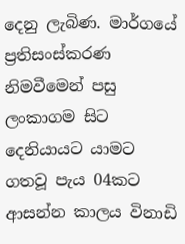දෙනු ලැබිණ. මාර්ගයේ ප්‍රතිසංස්කරණ නිමවීමෙන් පසු ලංකාගම සිට දෙනියායට යාමට ගතවූ පැය 04කට ආසන්න කාලය විනාඩි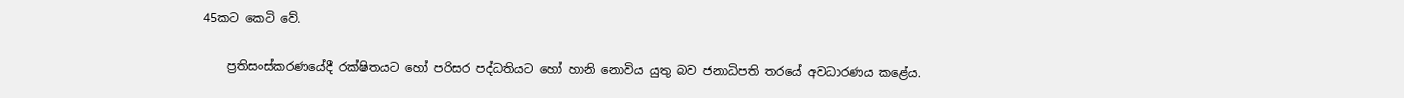45කට කෙටි වේ.

    ප්‍රතිසංස්කරණයේදී රක්ෂිතයට හෝ පරිසර පද්ධතියට හෝ හානි නොවිය යුතු බව ජනාධිපති තරයේ අවධාරණය කළේය.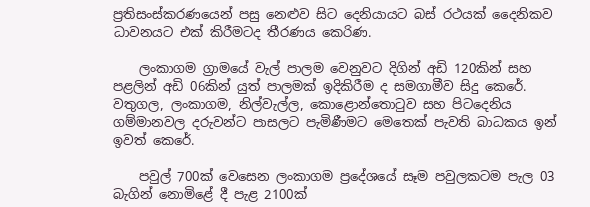ප්‍රතිසංස්කරණයෙන් පසු නෙළුව සිට දෙනියායට බස් රථයක් දෛනිකව ධාවනයට එක් කිරීමටද තීරණය කෙරිණ.

    ලංකාගම ග්‍රාමයේ වැල් පාලම වෙනුවට දිගින් අඩි 120කින් සහ පළලින් අඩි 06කින් යුත් පාලමක් ඉදිකිරීම ද සමගාමීව සිදු කෙරේ. වතුගල, ලංකාගම, නිල්වැල්ල, කොළොන්තොටුව සහ පිටදෙනිය ගම්මානවල දරුවන්ට පාසලට පැමිණීමට මෙතෙක් පැවති බාධකය ඉන් ඉවත් කෙරේ.

    පවුල් 700ක් වෙසෙන ලංකාගම ප්‍රදේශයේ සෑම පවුලකටම පැල 03 බැගින් නොමිළේ දී පැළ 2100ක්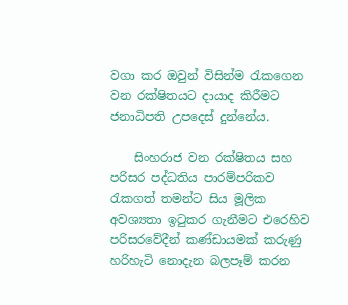වගා කර ඔවුන් විසින්ම රැකගෙන වන රක්ෂිතයට දායාද කිරීමට ජනාධිපති උපදෙස් දුන්නේය.

    සිංහරාජ වන රක්ෂිතය සහ පරිසර පද්ධතිය පාරම්පරිකව රැකගත් තමන්ට සිය මූලික අවශ්‍යතා ඉටුකර ගැනීමට එරෙහිව පරිසරවේදීන් කණ්ඩායමක් කරුණු හරිහැටි නොදැන බලපෑම් කරන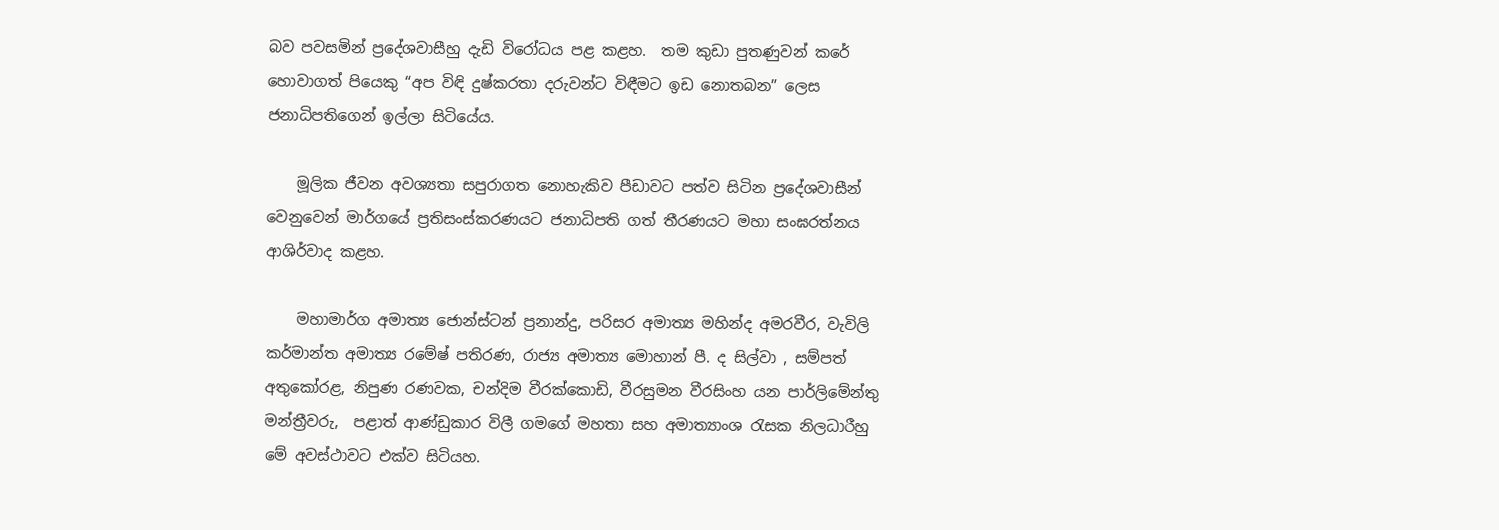බව පවසමින් ප්‍රදේශවාසීහු දැඩි විරෝධය පළ කළහ.  තම කුඩා පුතණුවන් කරේ හොවාගත් පියෙකු “අප විඳි දුෂ්කරතා දරුවන්ට විඳීමට ඉඩ නොතබන” ලෙස ජනාධිපතිගෙන් ඉල්ලා සිටියේය.

    මූලික ජීවන අවශ්‍යතා සපුරාගත නොහැකිව පීඩාවට පත්ව සිටින ප්‍රදේශවාසීන් වෙනුවෙන් මාර්ගයේ ප්‍රතිසංස්කරණයට ජනාධිපති ගත් තීරණයට මහා සංඝරත්නය ආශිර්වාද කළහ.

    මහාමාර්ග අමාත්‍ය ජොන්ස්ටන් ප්‍රනාන්දු, පරිසර අමාත්‍ය මහින්ද අමරවීර, වැවිලි කර්මාන්ත අමාත්‍ය රමේෂ් පතිරණ, රාජ්‍ය අමාත්‍ය මොහාන් පී. ද සිල්වා , සම්පත් අතුකෝරළ, නිපුණ රණවක, චන්දිම වීරක්කොඩි, වීරසුමන වීරසිංහ යන පාර්ලිමේන්තු මන්ත්‍රීවරු,  පළාත් ආණ්ඩුකාර විලී ගමගේ මහතා සහ අමාත්‍යාංශ රැසක නිලධාරීහු මේ අවස්ථාවට එක්ව සිටියහ.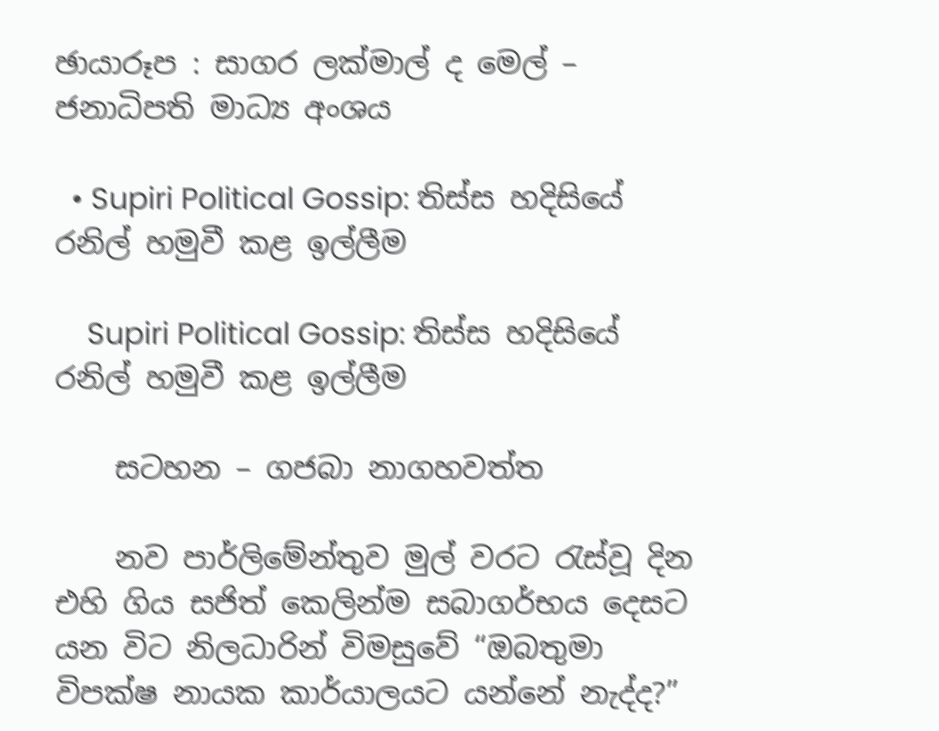ඡායාරූප : සාගර ලක්මාල් ද මෙල් – ජනාධිපති මාධ්‍ය අංශය

  • Supiri Political Gossip: තිස්ස හදිසියේ රනිල් හමුවී කළ ඉල්ලීම

    Supiri Political Gossip: තිස්ස හදිසියේ රනිල් හමුවී කළ ඉල්ලීම

    සටහන – ගජබා නාගහවත්ත

    නව පාර්ලිමේන්තුව මුල් වරට රැස්වූ දින එහි ගිය සජිත් කෙලින්ම සබාගර්භය දෙසට යන විට නිලධාරින් විමසුවේ “ඔබතුමා විපක්ෂ නායක කාර්යාලයට යන්නේ නැද්ද?”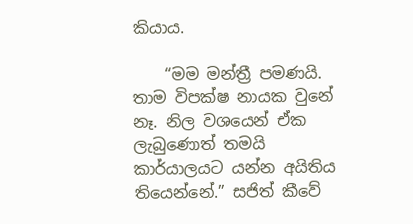කියාය.

    “මම මන්ත්‍රී පමණයි. තාම විපක්ෂ නායක වුනේ නෑ. නිල වශයෙන් ඒක ලැබුණොත් තමයි කාර්යාලයට යන්න අයිතිය තියෙන්නේ.” සජිත් කීවේ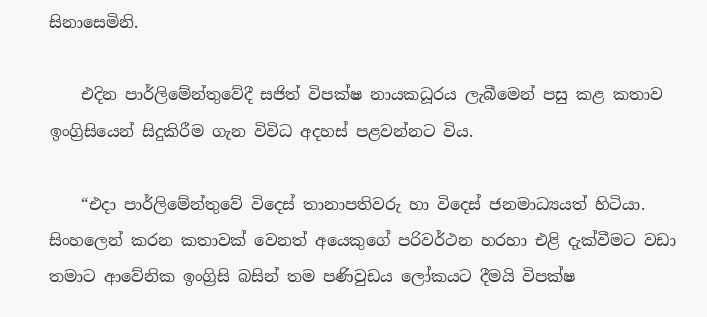සිනාසෙමිනි.

    එදින පාර්ලිමේන්තුවේදී සජිත් විපක්ෂ නායකධූරය ලැබීමෙන් පසු කළ කතාව ඉංග්‍රිසියෙන් සිදුකිරීම ගැන විවිධ අදහස් පළවන්නට විය.

    “එදා පාර්ලිමේන්තුවේ විදෙස් තානාපතිවරු හා විදෙස් ජනමාධ්‍යයත් හිටියා. සිංහලෙන් කරන කතාවක් වෙනත් අයෙකුගේ පරිවර්ථන හරහා එළි දැක්වීමට වඩා තමාට ආවේනික ඉංග්‍රිසි බසින් තම පණිවුඩය ලෝකයට දීමයි විපක්ෂ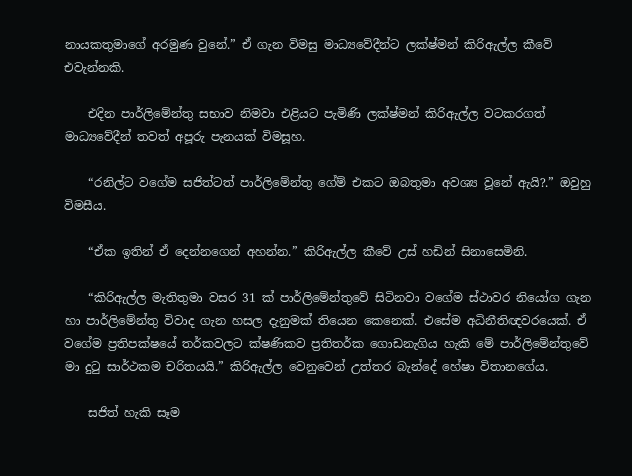නායකතුමාගේ අරමුණ වුනේ.” ඒ ගැන විමසු මාධ්‍යවේදීන්ට ලක්ෂ්මන් කිරිඇල්ල කීවේ එවැන්නකි.

    එදින පාර්ලිමේන්තු සභාව නිමවා එළියට පැමිණි ලක්ෂ්මන් කිරිඇල්ල වටකරගත් මාධ්‍යවේදීන් තවත් අපූරු පැනයක් විමසූහ.

    “රනිල්ට වගේම සජිත්ටත් පාර්ලිමේන්තු ගේම් එකට ඔබතුමා අවශ්‍ය වූනේ ඇයි?.” ඔවුහු විමසීය.

    “ඒක ඉතින් ඒ දෙන්නගෙන් අහන්න.” කිරිඇල්ල කීවේ උස් හඩින් සිනාසෙමිනි.

    “කිරිඇල්ල මැතිතුමා වසර 31 ක් පාර්ලිමේන්තුවේ සිටිනවා වගේම ස්ථාවර නියෝග ගැන හා පාර්ලිමේන්තු විවාද ගැන හසල දැනුමක් තියෙන කෙනෙක්. එසේම අධිනීතිඥවරයෙක්. ඒ වගේම ප්‍රතිපක්ෂයේ තර්කවලට ක්ෂණිකව ප්‍රතිතර්ක ගොඩනැගිය හැකි මේ පාර්ලිමේන්තුවේ මා දුටු සාර්ථකම චරිතයයි.” කිරිඇල්ල වෙනුවෙන් උත්තර බැන්දේ හේෂා විතානගේය.

    සජිත් හැකි සෑම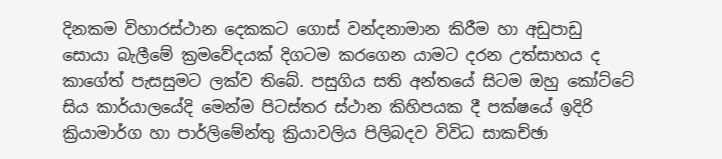දිනකම විහාරස්ථාන දෙකකට ගොස් වන්දනාමාන කිරීම හා අඩුපාඩු සොයා බැලීමේ ක්‍රමවේදයක් දිගටම කරගෙන යාමට දරන උත්සාහය ද කාගේත් පැසසුමට ලක්ව තිබේ. පසුගිය සති අන්තයේ සිටම ඔහු කෝට්ටේ සිය කාර්යාලයේදි මෙන්ම පිටස්තර ස්ථාන කිහිපයක දී පක්ෂයේ ඉදිරි ක්‍රියාමාර්ග හා පාර්ලිමේන්තු ක්‍රියාවලිය පිලිබදව විවිධ සාකච්ඡා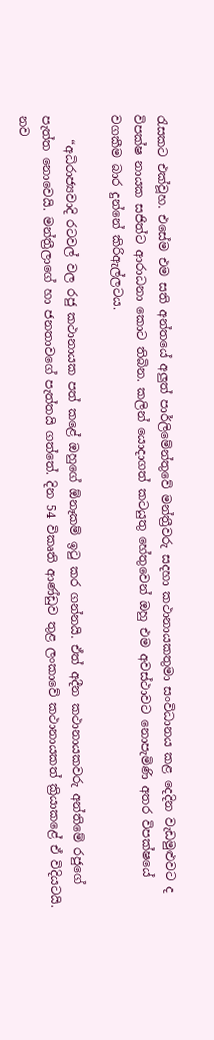රැසකට එක්වූහ. එසේම එම සති අන්තයේ අලුත් පාර්ලිමේන්තුවේ මන්ත්‍රීවරු සදහා කථානායකතුමා සංවිධානය කළ දෙදින වැඩමුළුවට ද විපක්ෂ නායක සජිත්ට ආරාධනා කොට තිබින. කලින් යොදාගත් කටයුතු හේතුවෙන් ඔහු එම අවස්ථාවට නොපැමිණි අතර විපක්ෂයේ වගකීම බාර දුන්නේ කිරිඇල්ලටය.

    “අධිරාජ්‍යවාදි රටවල් වල රජු කථානායක පත් කළේ ඔහුගේ ඕනෑකම් ඉටු කර ගන්නයි. ඒත් අදීන කථානායකවරු අන්තිමේ රජුගේ පැත්ත නොවෙයි. මන්ත්‍රීලාගේ හා ජනතාවගේ පැත්තයි ගත්තේ. දින 54 විකෘති ආණ්ඩුව තුළ ලංකාවේ කථානායකත් ක්‍රියාකළේ ඒ විදියටයි. නව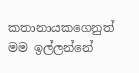කතානායකගෙනුත් මම ඉල්ලන්නේ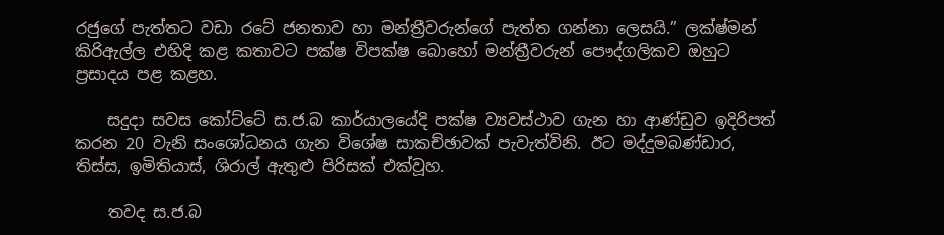රජුගේ පැත්තට වඩා රටේ ජනතාව හා මන්ත්‍රීවරුන්ගේ පැත්ත ගන්නා ලෙසයි.” ලක්ෂ්මන් කිරිඇල්ල එහිදි කළ කතාවට පක්ෂ විපක්ෂ බොහෝ මන්ත්‍රීවරුන් පෞද්ගලිකව ඔහුට ප්‍රසාදය පළ කළහ.

    සදුදා සවස කෝට්ටේ ස.ජ.බ කාර්යාලයේදි පක්ෂ ව්‍යවස්ථාව ගැන හා ආණ්ඩුව ඉදිරිපත් කරන 20 වැනි සංශෝධනය ගැන විශේෂ සාකච්ඡාවක් පැවැත්විනි. ඊට මද්දුමබණ්ඩාර, තිස්ස, ඉමිතියාස්, ශිරාල් ඇතුළු පිරිසක් එක්වූහ.

    තවද ස.ජ.බ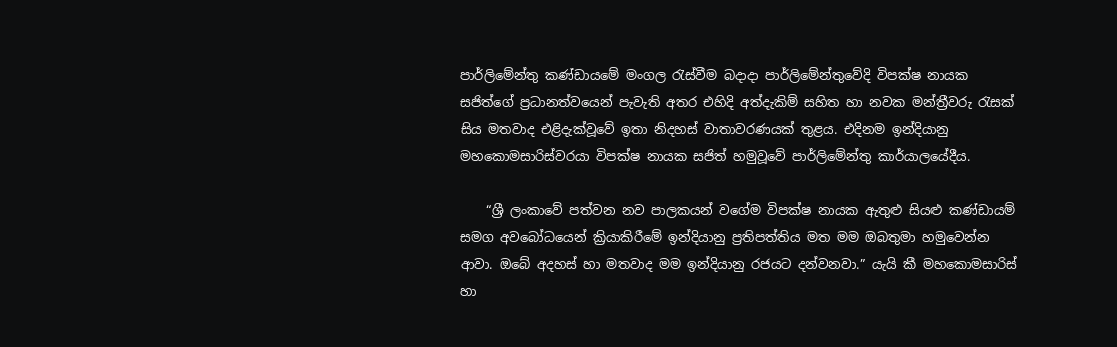පාර්ලිමේන්තු කණ්ඩායමේ මංගල රැස්වීම බදාදා පාර්ලිමේන්තුවේදි විපක්ෂ නායක සජිත්ගේ ප්‍රධානත්වයෙන් පැවැති අතර එහිදි අත්දැකිම් සහිත හා නවක මන්ත්‍රීවරු රැසක් සිය මතවාද එළිදැක්වූවේ ඉතා නිදහස් වාතාවරණයක් තුළය. එදිනම ඉන්දියානු මහකොමසාරිස්වරයා විපක්ෂ නායක සජිත් හමුවූවේ පාර්ලිමේන්තු කාර්යාලයේදීය.

    “ශ්‍රී ලංකාවේ පත්වන නව පාලකයන් වගේම විපක්ෂ නායක ඇතුළු සියළු කණ්ඩායම් සමග අවබෝධයෙන් ක්‍රියාකිරීමේ ඉන්දියානු ප්‍රතිපත්තිය මත මම ඔබතුමා හමුවෙන්න ආවා. ඔබේ අදහස් හා මතවාද මම ඉන්දියානු රජයට දන්වනවා.” යැයි කී මහකොමසාරිස් හා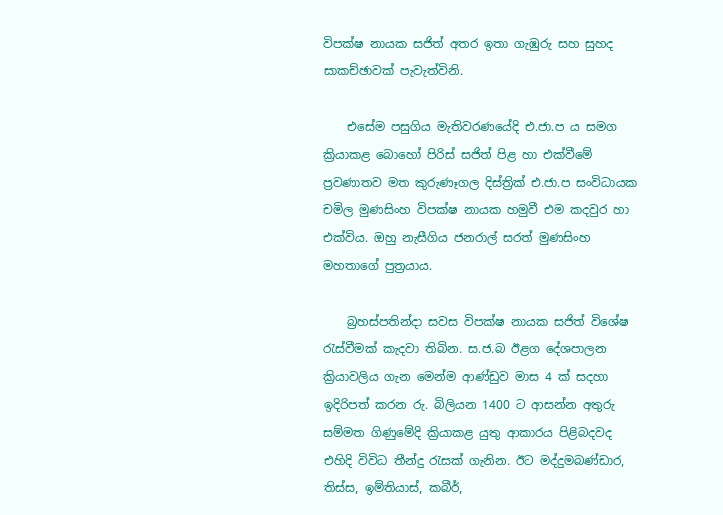විපක්ෂ නායක සජිත් අතර ඉතා ගැඹුරු සහ සුහද සාකච්ඡාවක් පැවැත්විනි.

    එසේම පසුගිය මැතිවරණයේදි එ.ජා.ප ය සමග ක්‍රියාකළ බොහෝ පිරිස් සජිත් පිළ හා එක්වීමේ ප්‍රවණාතව මත කුරුණෑගල දිස්ත්‍රික් එ.ජා.ප සංවිධායක චමිල මුණසිංහ විපක්ෂ නායක හමුවී එම කදවුර හා එක්විය. ඔහු නැසීගිය ජනරාල් සරත් මුණසිංහ මහතාගේ පුත්‍රයාය.

    බ්‍රහස්පතින්දා සවස විපක්ෂ නායක සජිත් විශේෂ රැස්වීමක් කැදවා තිබින. ස.ජ.බ ඊළග දේශපාලන ක්‍රියාවලිය ගැන මෙන්ම ආණ්ඩුව මාස 4 ක් සදහා ඉදිරිපත් කරන රු. බිලියන 1400 ට ආසන්න අතුරු සම්මත ගිණුමේදි ක්‍රියාකළ යුතු ආකාරය පිළිබදවද එහිදි විවිධ තීන්දු රැසක් ගැනින. ඊට මද්දුමබණ්ඩාර, තිස්ස, ඉම්තියාස්, කබීර්,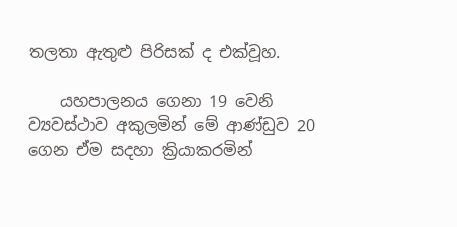තලතා ඇතුළු පිරිසක් ද එක්වූහ.

    යහපාලනය ගෙනා 19 වෙනි ව්‍යවස්ථාව අකුලමින් මේ ආණ්ඩුව 20 ගෙන ඒම සදහා ක්‍රියාකරමින්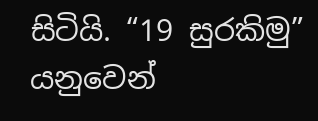සිටියි. “19 සුරකිමු” යනුවෙන්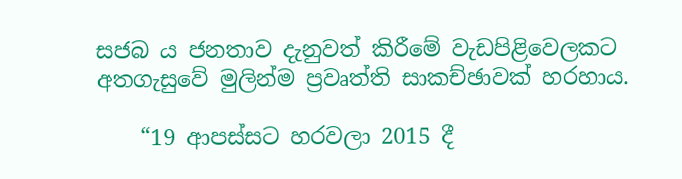සජබ ය ජනතාව දැනුවත් කිරීමේ වැඩපිළිවෙලකට අතගැසුවේ මුලින්ම ප්‍රවෘත්ති සාකච්ඡාවක් හරහාය.

    “19 ආපස්සට හරවලා 2015 දී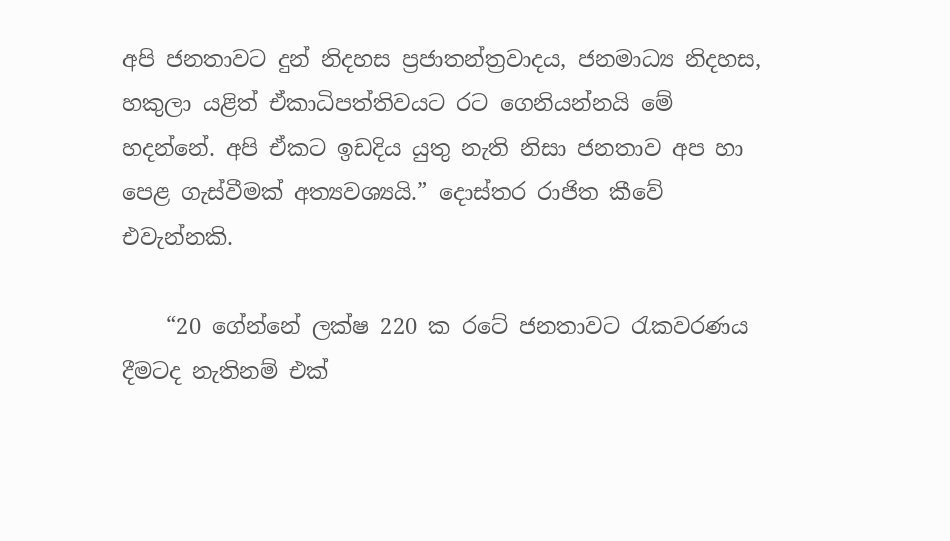අපි ජනතාවට දුන් නිදහස ප්‍රජාතන්ත්‍රවාදය, ජනමාධ්‍ය නිදහස, හකුලා යළිත් ඒකාධිපත්තිවයට රට ගෙනියන්නයි මේ හදන්නේ. අපි ඒකට ඉඩදිය යුතු නැති නිසා ජනතාව අප හා පෙළ ගැස්වීමක් අත්‍යවශ්‍යයි.” දොස්තර රාජිත කීවේ එවැන්නකි.

    “20 ගේන්නේ ලක්ෂ 220 ක රටේ ජනතාවට රැකවරණය දීමටද නැතිනම් එක්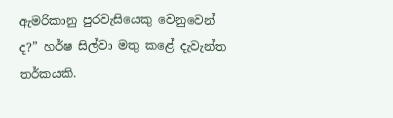ඇමරිකානු පුරවැසියෙකු වෙනුවෙන් ද?” හර්ෂ සිල්වා මතු කළේ දැවැන්ත තර්කයකි.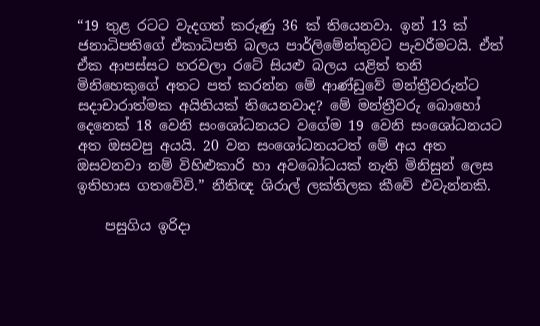“19 තුළ රටට වැදගත් කරුණු 36 ක් තියෙනවා. ඉන් 13 ක් ජනාධිපතිගේ ඒකාධිපති බලය පාර්ලිමේන්තුවට පැවරීමටයි. ඒත් ඒක ආපස්සට හරවලා රටේ සියළු බලය යළිත් තනි මිනිහෙකුගේ අතට පත් කරන්න මේ ආණ්ඩුවේ මන්ත්‍රීවරුන්ට සදාචාරාත්මක අයිතියක් තියෙනවාද? මේ මන්ත්‍රීවරු බොහෝ දෙනෙක් 18 වෙනි සංශෝධනයට වගේම 19 වෙනි සංශෝධනයට අත ඔසවපු අයයි. 20 වන සංශෝධනයටත් මේ අය අත ඔසවනවා නම් විහිළුකාරි හා අවබෝධයක් නැති මිනිසුන් ලෙස ඉතිහාස ගතවේවි.” නීතිඥ ශිරාල් ලක්තිලක කීවේ එවැන්නකි.

    පසුගිය ඉරිදා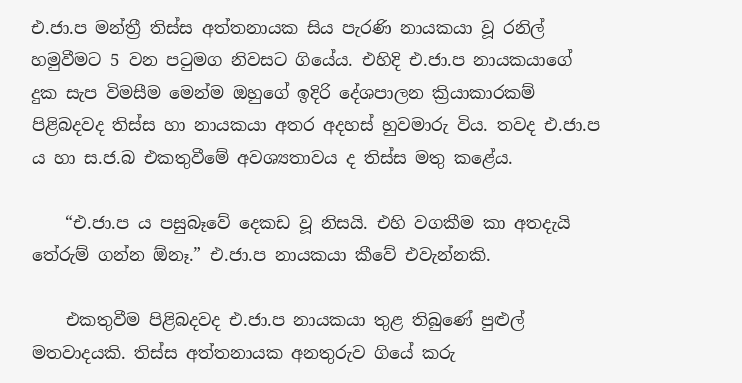එ.ජා.ප මන්ත්‍රී තිස්ස අත්තනායක සිය පැරණි නායකයා වූ රනිල් හමුවීමට 5 වන පටුමග නිවසට ගියේය. එහිදි එ.ජා.ප නායකයාගේ දුක සැප විමසීම මෙන්ම ඔහුගේ ඉදිරි දේශපාලන ක්‍රියාකාරකම් පිළිබදවද තිස්ස හා නායකයා අතර අදහස් හුවමාරු විය. තවද එ.ජා.ප ය හා ස.ජ.බ එකතුවීමේ අවශ්‍යතාවය ද තිස්ස මතු කළේය.

    “එ.ජා.ප ය පසුබෑවේ දෙකඩ වූ නිසයි. එහි වගකීම කා අතදැයි තේරුම් ගන්න ඕනෑ.” එ.ජා.ප නායකයා කීවේ එවැන්නකි.

    එකතුවීම පිළිබදවද එ.ජා.ප නායකයා තුළ තිබුණේ පුළුල් මතවාදයකි. තිස්ස අත්තනායක අනතුරුව ගියේ කරු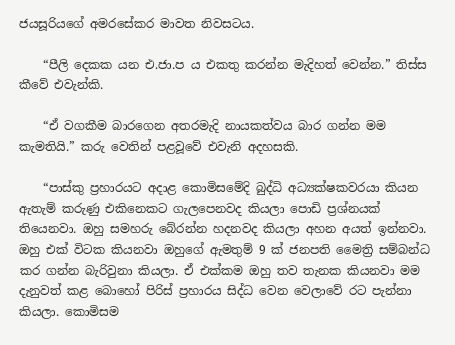ජයසූරියගේ අමරසේකර මාවත නිවසටය.

    “පීලි දෙකක යන එ.ජා.ප ය එකතු කරන්න මැදිහත් වෙන්න.” තිස්ස කීවේ එවැන්කි.

    “ඒ වගකීම බාරගෙන අතරමැදි නායකත්වය බාර ගන්න මම කැමතියි.” කරු වෙතින් පළවූවේ එවැනි අදහසකි.

    “පාස්කු ප්‍රහාරයට අදාළ කොමිසමේදි බුද්ධි අධ්‍යක්ෂකවරයා කියන ඇතැම් කරුණු එකිනෙකට ගැලපෙනවද කියලා පොඩි ප්‍රශ්නයක් තියෙනවා. ඔහු සමහරු බේරන්න හදනවද කියලා අහන අයත් ඉන්නවා. ඔහු එක් විටක කියනවා ඔහුගේ ඇමතුම් 9 ක් ජනපති මෛත්‍රි සම්බන්ධ කර ගන්න බැරිවුනා කියලා. ඒ එක්කම ඔහු තව තැනක කියනවා මම දැනුවත් කළ බොහෝ පිරිස් ප්‍රහාරය සිද්ධ වෙන වෙලාවේ රට පැන්නා කියලා. කොමිසම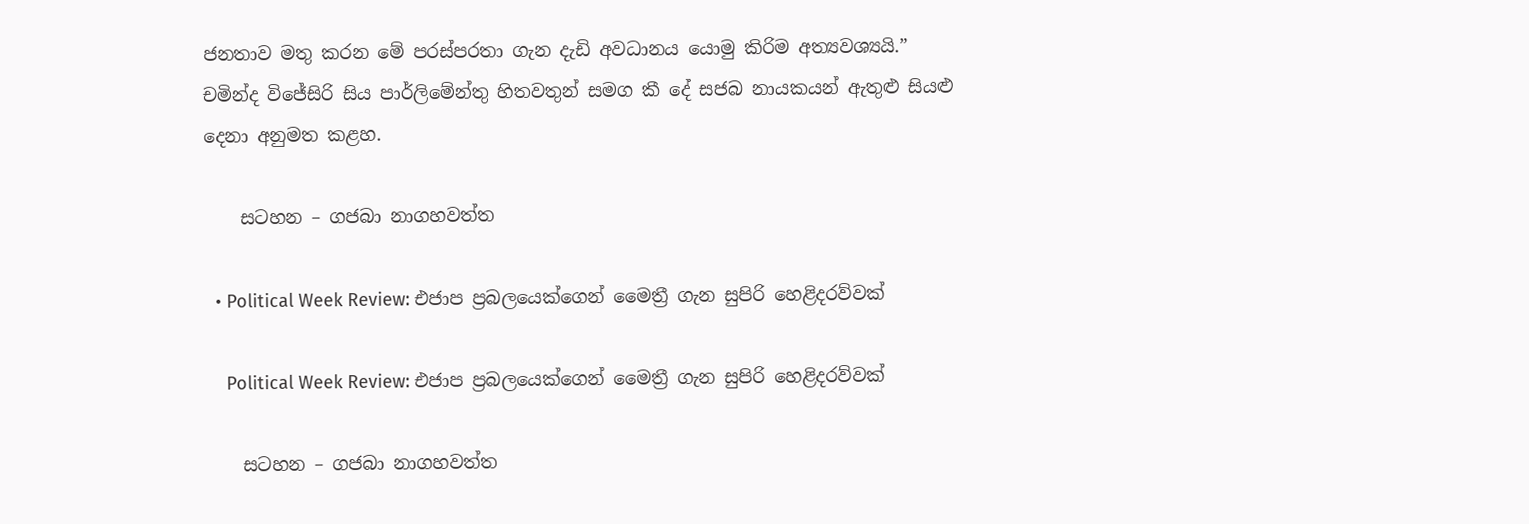ජනතාව මතු කරන මේ පරස්පරතා ගැන දැඩි අවධානය යොමු කිරිම අත්‍යවශ්‍යයි.” චමින්ද විජේසිරි සිය පාර්ලිමේන්තු හිතවතුන් සමග කී දේ සජබ නායකයන් ඇතුළු සියළු දෙනා අනුමත කළහ.

    සටහන – ගජබා නාගහවත්ත

  • Political Week Review: එජාප ප්‍රබලයෙක්ගෙන් මෛත්‍රී ගැන සුපිරි හෙළිදරව්වක්

    Political Week Review: එජාප ප්‍රබලයෙක්ගෙන් මෛත්‍රී ගැන සුපිරි හෙළිදරව්වක්

    සටහන – ගජබා නාගහවත්ත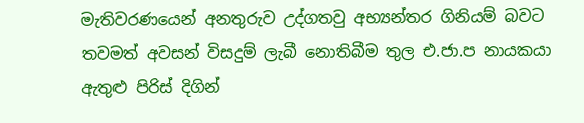මැතිවරණයෙන් අනතුරුව උද්ගතවු අභ්‍යන්තර ගිනියම් බවට තවමත් අවසන් විසදුම් ලැබී නොතිබීම තුල එ.ජා.ප නායකයා ඇතුළු පිරිස් දිගින්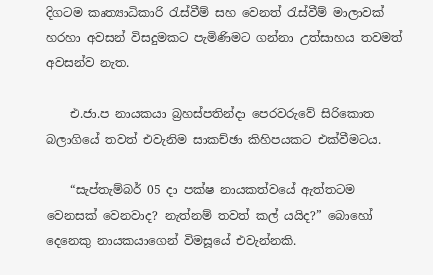දිගටම කෘත්‍යාධිකාරි රැස්වීම් සහ වෙනත් රැස්වීම් මාලාවක් හරහා අවසන් විසදුමකට පැමිණිමට ගන්නා උත්සාහය තවමත් අවසන්ව නැත.

    එ.ජා.ප නායකයා බ්‍රහස්පතින්දා පෙරවරුවේ සිරිකොත බලාගියේ තවත් එවැනිම සාකච්ඡා කිහිපයකට එක්වීමටය.

    “සැප්තැම්බර් 05 දා පක්ෂ නායකත්වයේ ඇත්තටම වෙනසක් වෙනවාද? නැත්නම් තවත් කල් යයිද?” බොහෝ දෙනෙකු නායකයාගෙන් විමසූයේ එවැන්නකි.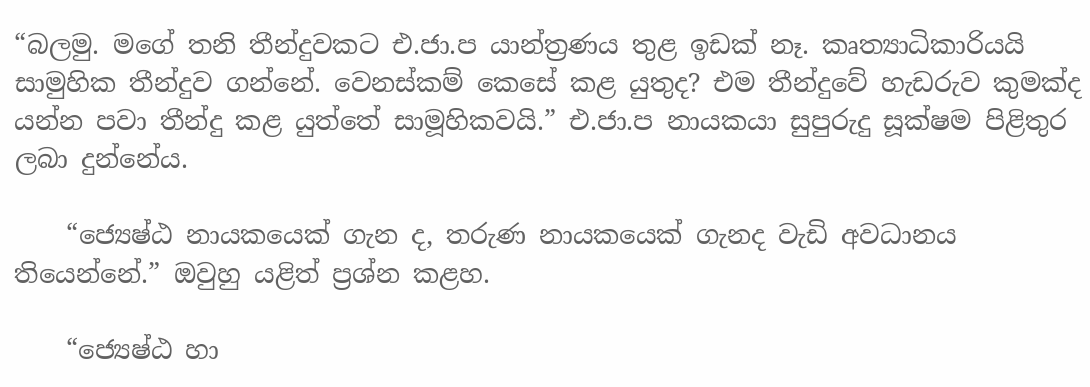“බලමු. මගේ තනි තීන්දුවකට එ.ජා.ප යාන්ත්‍රණය තුළ ඉඩක් නෑ. කෘත්‍යාධිකාරියයි සාමුහික තීන්දුව ගන්නේ. වෙනස්කම් කෙසේ කළ යුතුද? එම තීන්දුවේ හැඩරුව කුමක්ද යන්න පවා තීන්දු කළ යුත්තේ සාමූහිකවයි.” එ.ජා.ප නායකයා සුපුරුදු සූක්ෂම පිළිතුර ලබා දුන්නේය.

    “ජ්‍යෙෂ්ඨ නායකයෙක් ගැන ද, තරුණ නායකයෙක් ගැනද වැඩි අවධානය තියෙන්නේ.” ඔවුහු යළිත් ප්‍රශ්න කළහ.

    “ජ්‍යෙෂ්ඨ හා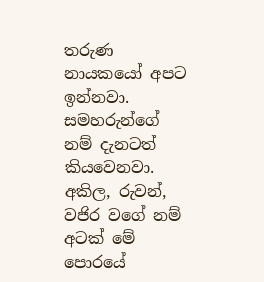තරුණ නායකයෝ අපට ඉන්නවා. සමහරුන්ගේ නම් දැනටත් කියවෙනවා. අකිල, රුවන්, වජිර වගේ නම් අටක් මේ පොරයේ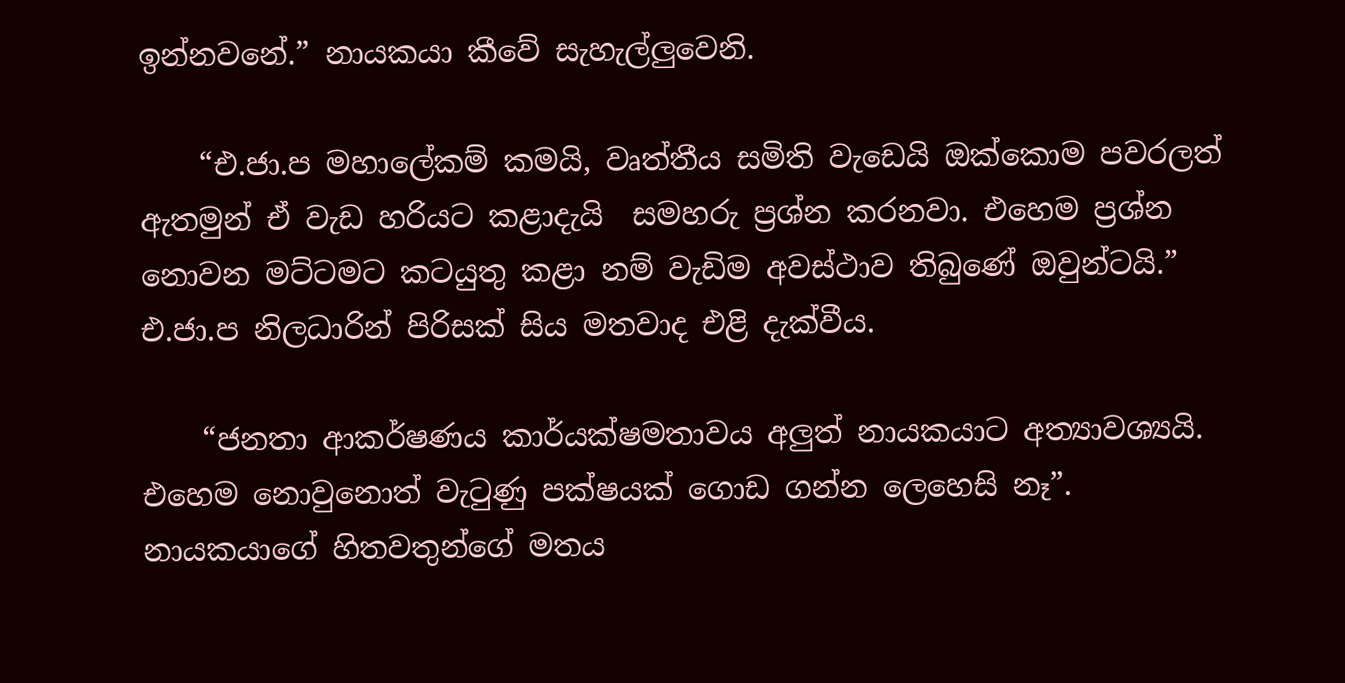ඉන්නවනේ.” නායකයා කීවේ සැහැල්ලුවෙනි.

    “එ.ජා.ප මහාලේකම් කමයි, වෘත්තීය සමිති වැඩෙයි ඔක්කොම පවරලත් ඇතමුන් ඒ වැඩ හරියට කළාදැයි  සමහරු ප්‍රශ්න කරනවා. එහෙම ප්‍රශ්න නොවන මට්ටමට කටයුතු කළා නම් වැඩිම අවස්ථාව තිබුණේ ඔවුන්ටයි.” එ.ජා.ප නිලධාරින් පිරිසක් සිය මතවාද එළි දැක්වීය.

    “ජනතා ආකර්ෂණය කාර්යක්ෂමතාවය අලුත් නායකයාට අත්‍යාවශ්‍යයි. එහෙම නොවුනොත් වැටුණු පක්ෂයක් ගොඩ ගන්න ලෙහෙසි නෑ”. නායකයාගේ හිතවතුන්ගේ මතය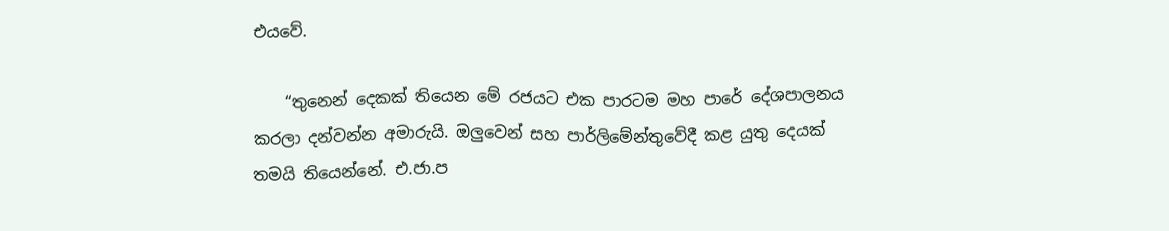එයවේ.

    “තුනෙන් දෙකක් තියෙන මේ රජයට එක පාරටම මහ පාරේ දේශපාලනය කරලා දන්වන්න අමාරුයි. ඔලුවෙන් සහ පාර්ලිමේන්තුවේදී කළ යුතු දෙයක් තමයි තියෙන්නේ. එ.ජා.ප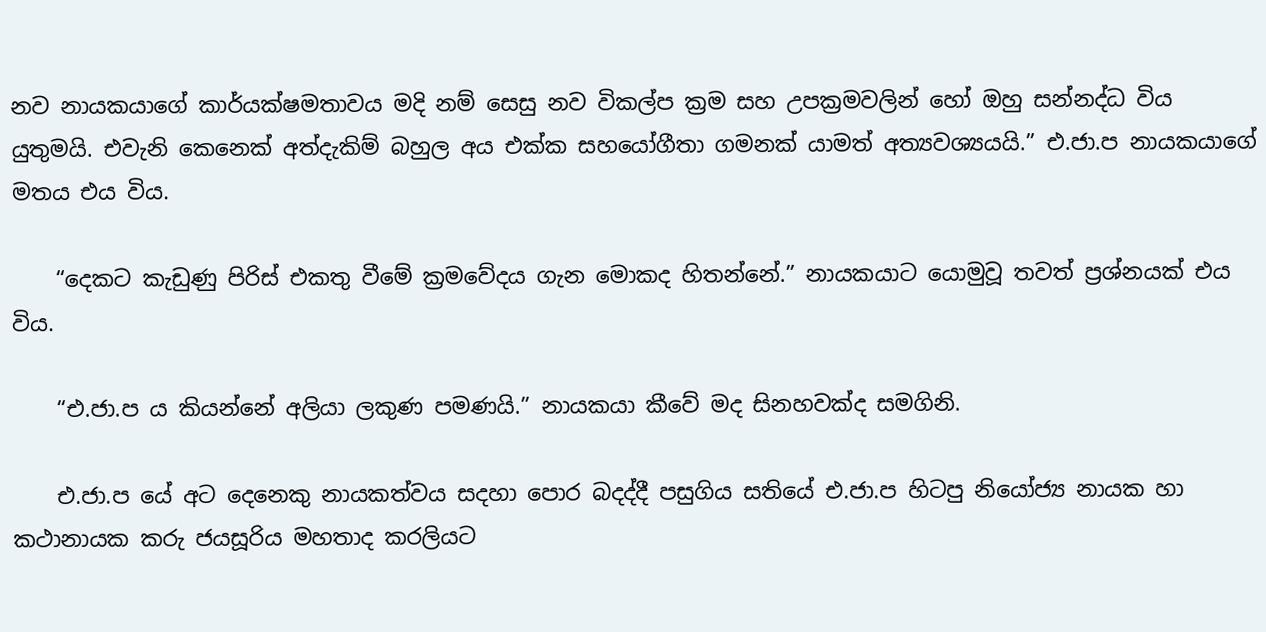නව නායකයාගේ කාර්යක්ෂමතාවය මදි නම් සෙසු නව විකල්ප ක්‍රම සහ උපක්‍රමවලින් හෝ ඔහු සන්නද්ධ විය යුතුමයි. එවැනි කෙනෙක් අත්දැකිම් බහුල අය එක්ක සහයෝගීතා ගමනක් යාමත් අත්‍යවශ්‍යයයි.” එ.ජා.ප නායකයාගේ මතය එය විය.

    “දෙකට කැඩුණු පිරිස් එකතු වීමේ ක්‍රමවේදය ගැන මොකද හිතන්නේ.” නායකයාට යොමුවූ තවත් ප්‍රශ්නයක් එය විය.

    “එ.ජා.ප ය කියන්නේ අලියා ලකුණ පමණයි.” නායකයා කීවේ මද සිනහවක්ද සමගිනි.

    එ.ජා.ප යේ අට දෙනෙකු නායකත්වය සදහා පොර බදද්දී පසුගිය සතියේ එ.ජා.ප හිටපු නියෝජ්‍ය නායක හා කථානායක කරු ජයසූරිය මහතාද කරලියට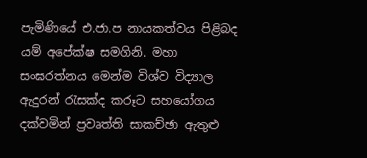පැමිණියේ එ.ජා.ප නායකත්වය පිළිබද යම් අපේක්ෂ සමගිනි. මහා සංඝරත්නය මෙන්ම විශ්ව විද්‍යාල ඇදුරන් රැසක්ද කරූට සහයෝගය දක්වමින් ප්‍රවෘත්ති සාකච්ඡා ඇතුළු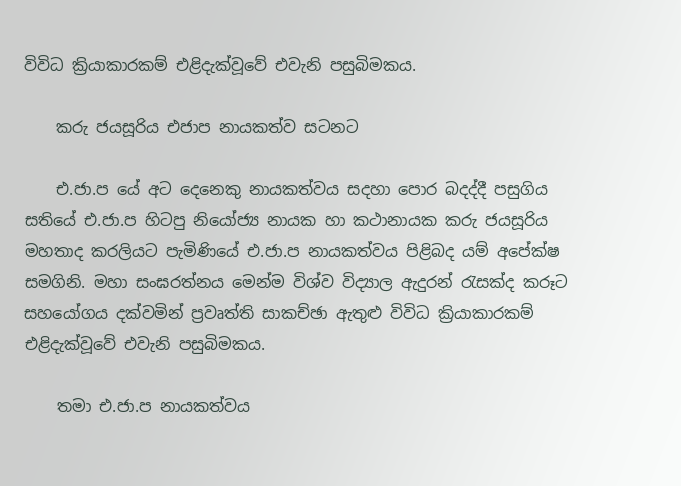විවිධ ක්‍රියාකාරකම් එළිදැක්වූවේ එවැනි පසුබිමකය.

    කරු ජයසූරිය එජාප නායකත්ව සටනට

    එ.ජා.ප යේ අට දෙනෙකු නායකත්වය සදහා පොර බදද්දී පසුගිය සතියේ එ.ජා.ප හිටපු නියෝජ්‍ය නායක හා කථානායක කරු ජයසූරිය මහතාද කරලියට පැමිණියේ එ.ජා.ප නායකත්වය පිළිබද යම් අපේක්ෂ සමගිනි. මහා සංඝරත්නය මෙන්ම විශ්ව විද්‍යාල ඇදුරන් රැසක්ද කරූට සහයෝගය දක්වමින් ප්‍රවෘත්ති සාකච්ඡා ඇතුළු විවිධ ක්‍රියාකාරකම් එළිදැක්වූවේ එවැනි පසුබිමකය.

    තමා එ.ජා.ප නායකත්වය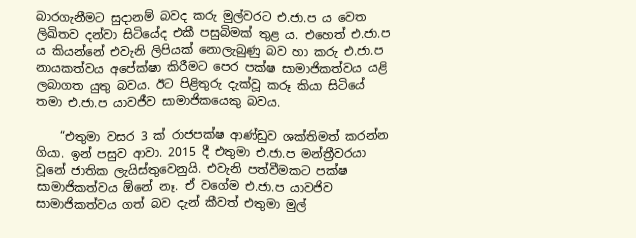බාරගැනීමට සුදානම් බවද කරු මුල්වරට එ.ජා.ප ය වෙත ලිඛිතව දන්වා සිටියේද එකී පසුබිමක් තුළ ය. එහෙත් එ.ජා.ප ය කියන්නේ එවැනි ලිපියක් නොලැබුණු බව හා කරු එ.ජා.ප නායකත්වය අපේක්ෂා කිරීමට පෙර පක්ෂ සාමාජිකත්වය යළි ලබාගත යුතු බවය. ඊට පිළිතුරු දැක්වූ කරූ කියා සිටියේ තමා එ.ජා.ප යාවජීව සාමාජිකයෙකු බවය.

    “එතුමා වසර 3 ක් රාජපක්ෂ ආණ්ඩුව ශක්තිමත් කරන්න ගියා. ඉන් පසුව ආවා. 2015 දී එතුමා එ.ජා.ප මන්ත්‍රීවරයා වූනේ ජාතික ලැයිස්තුවෙනුයි. එවැනි පත්වීමකට පක්ෂ සාමාජිකත්වය ඕනේ නෑ. ඒ වගේම එ.ජා.ප යාවජිව සාමාජිකත්වය ගත් බව දැන් කීවත් එතුමා මුල්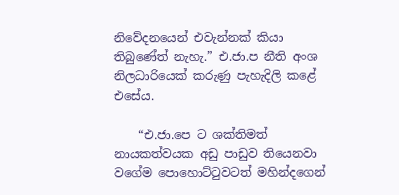නිවේදනයෙන් එවැන්නක් කියා තිබුණේත් නැහැ.” එ.ජා.ප නීති අංශ නිලධාරියෙක් කරුණු පැහැදිලි කළේ එසේය.

    “එ.ජා.පෙ ට ශක්තිමත් නායකත්වයක අඩු පාඩුව තියෙනවා වගේම පොහොට්ටුවටත් මහින්දගෙන්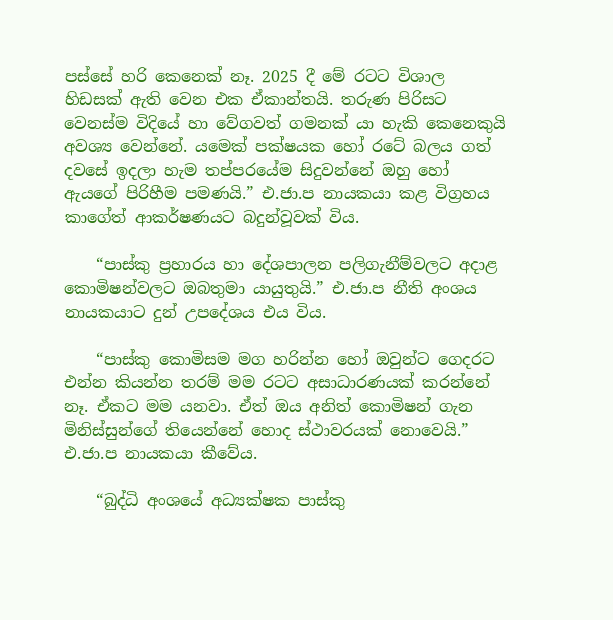පස්සේ හරි කෙනෙක් නෑ. 2025 දී මේ රටට විශාල හිඩසක් ඇති වෙන එක ඒකාන්තයි. තරුණ පිරිසට වෙනස්ම විදියේ හා වේගවත් ගමනක් යා හැකි කෙනෙකුයි අවශ්‍ය වෙන්නේ. යමෙක් පක්ෂයක හෝ රටේ බලය ගත් දවසේ ඉදලා හැම තප්පරයේම සිදුවන්නේ ඔහු හෝ ඇයගේ පිරිහීම පමණයි.” එ.ජා.ප නායකයා කළ විග්‍රහය කාගේත් ආකර්ෂණයට බදුන්වූවක් විය.

    “පාස්කු ප්‍රහාරය හා දේශපාලන පලිගැනීම්වලට අදාළ කොමිෂන්වලට ඔබතුමා යායුතුයි.” එ.ජා.ප නීති අංශය නායකයාට දුන් උපදේශය එය විය.

    “පාස්කු කොමිසම මග හරින්න හෝ ඔවුන්ට ගෙදරට එන්න කියන්න තරම් මම රටට අසාධාරණයක් කරන්නේ නෑ. ඒකට මම යනවා. ඒත් ඔය අනිත් කොමිෂන් ගැන මිනිස්සුන්ගේ තියෙන්නේ හොද ස්ථාවරයක් නොවෙයි.” එ.ජා.ප නායකයා කීවේය.

    “බුද්ධි අංශයේ අධ්‍යක්ෂක පාස්කු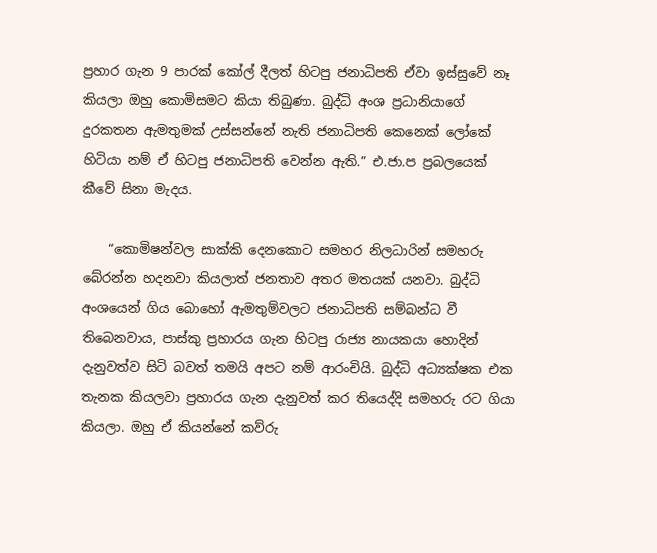ප්‍රහාර ගැන 9 පාරක් කෝල් දීලත් හිටපු ජනාධිපති ඒවා ඉස්සුවේ නෑ කියලා ඔහු කොමිසමට කියා තිබුණා. බුද්ධි අංශ ප්‍රධානියාගේ දුරකතන ඇමතුමක් උස්සන්නේ නැති ජනාධිපති කෙනෙක් ලෝකේ හිටියා නම් ඒ හිටපු ජනාධිපති වෙන්න ඇති.” එ.ජා.ප ප්‍රබලයෙක් කීවේ සිනා මැදය.

    “කොමිෂන්වල සාක්කි දෙනකොට සමහර නිලධාරින් සමහරු බේරන්න හදනවා කියලාත් ජනතාව අතර මතයක් යනවා. බුද්ධි අංශයෙන් ගිය බොහෝ ඇමතුම්වලට ජනාධිපති සම්බන්ධ වී තිබෙනවාය, පාස්කු ප්‍රහාරය ගැන හිටපු රාජ්‍ය නායකයා හොදින් දැනුවත්ව සිටි බවත් තමයි අපට නම් ආරංචියි. බුද්ධි අධ්‍යක්ෂක එක තැනක කියලවා ප්‍රහාරය ගැන දැනුවත් කර තියෙද්දි සමහරු රට ගියා කියලා. ඔහු ඒ කියන්නේ කව්රු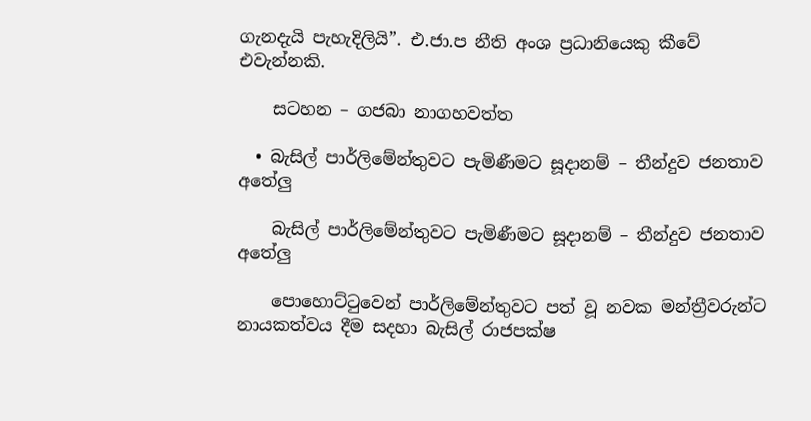ගැනදැයි පැහැදිලියි”. එ.ජා.ප නීති අංශ ප්‍රධානියෙකු කීවේ එවැන්නකි.

    සටහන – ගජබා නාගහවත්ත

  • බැසිල් පාර්ලිමේන්තුවට පැමිණීමට සූදානම් – තීන්දුව ජනතාව අතේලු

    බැසිල් පාර්ලිමේන්තුවට පැමිණීමට සූදානම් – තීන්දුව ජනතාව අතේලු

    පොහොට්ටුවෙන් පාර්ලිමේන්තුවට පත් වූ නවක මන්ත්‍රීවරුන්ට නායකත්වය දීම සදහා බැසිල් රාජපක්ෂ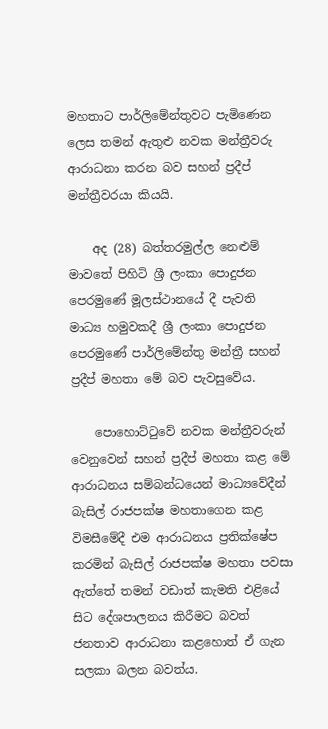මහතාට පාර්ලිමේන්තුවට පැමිණෙන ලෙස තමන් ඇතුළු නවක මන්ත්‍රීවරු ආරාධනා කරන බව සහන් ප්‍රදීප් මන්ත්‍රීවරයා කියයි.

    අද (28) බත්තරමුල්ල නෙළුම් මාවතේ පිහිටි ශ්‍රී ලංකා පොදුජන පෙරමුණේ මූලස්ථානයේ දී පැවති මාධ්‍ය හමුවකදී ශ්‍රී ලංකා පොදුජන පෙරමුණේ පාර්ලිමේන්තු මන්ත්‍රී සහන් ප්‍රදීප් මහතා මේ බව පැවසුවේය.

    පොහොට්ටුවේ නවක මන්ත්‍රීවරුන් වෙනුවෙන් සහන් ප්‍රදීප් මහතා කළ මේ ආරාධනය සම්බන්ධයෙන් මාධ්‍යවේදීන් බැසිල් රාජපක්ෂ මහතාගෙන කළ විමසීමේදී එම ආරාධනය ප්‍රතික්ෂේප කරමින් බැසිල් රාජපක්ෂ මහතා පවසා ඇත්තේ තමන් වඩාත් කැමති එළියේ සිට දේශපාලනය කිරීමට බවත් ජනතාව ආරාධනා කළහොත් ඒ ගැන සලකා බලන බවත්ය.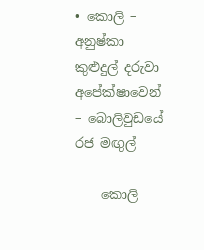• කොලි – අනුෂ්කා කුළුදුල් දරුවා අපේක්ෂාවෙන් – බොලිවුඩයේ රජ මඟුල්

    කොලි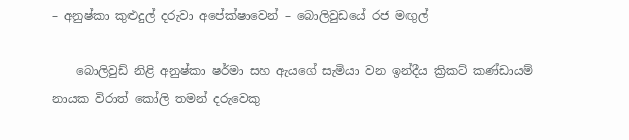– අනුෂ්කා කුළුදුල් දරුවා අපේක්ෂාවෙන් – බොලිවුඩයේ රජ මඟුල්

    බොලිවුඩ් නිළි අනුෂ්කා ෂර්මා සහ ඇයගේ සැමියා වන ඉන්දීය ක්‍රිකට් කණ්ඩායම් නායක විරාත් කෝලි තමන් දරුවෙකු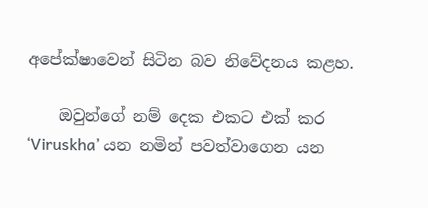අපේක්ෂාවෙන් සිටින බව නිවේදනය කළහ.

    ඔවුන්ගේ නම් දෙක එකට එක් කර ‘Viruskha’ යන නමින් පවත්වාගෙන යන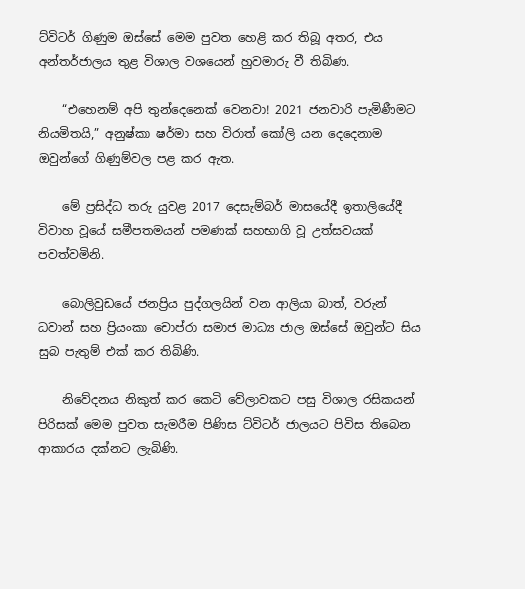ට්විටර් ගිණුම ඔස්සේ මෙම පුවත හෙළි කර තිබූ අතර, එය අන්තර්ජාලය තුළ විශාල වශයෙන් හුවමාරු වී තිබිණ.

    “එහෙනම් අපි තුන්දෙනෙක් වෙනවා! 2021 ජනවාරි පැමිණීමට නියමිතයි,” අනුෂ්කා ෂර්මා සහ විරාත් කෝලි යන දෙදෙනාම ඔවුන්ගේ ගිණුම්වල පළ කර ඇත.

    මේ ප්‍රසිද්ධ තරු යුවළ 2017 දෙසැම්බර් මාසයේදී ඉතාලියේදී විවාහ වූයේ සමීපතමයන් පමණක් සහභාගි වූ උත්සවයක් පවත්වමිනි.

    බොලිවුඩයේ ජනප්‍රිය පුද්ගලයින් වන ආලියා බාත්, වරුන් ධවාන් සහ ප්‍රියංකා චොප්රා සමාජ මාධ්‍ය ජාල ඔස්සේ ඔවුන්ට සිය සුබ පැතුම් එක් කර තිබිණි.

    නිවේදනය නිකුත් කර කෙටි වේලාවකට පසු විශාල රසිකයන් පිරිසක් මෙම පුවත සැමරීම පිණිස ට්විටර් ජාලයට පිවිස තිබෙන ආකාරය දක්නට ලැබිණි.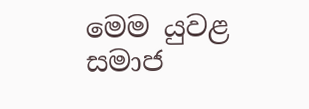මෙම යුවළ සමාජ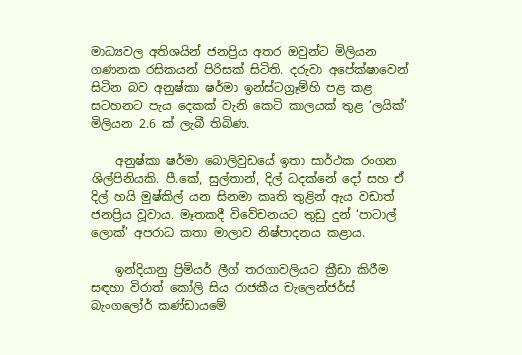මාධ්‍යවල අතිශයින් ජනප්‍රිය අතර ඔවුන්ට මිලියන ගණනක රසිකයන් පිරිසක් සිටිති. දරුවා අපේක්ෂාවෙන් සිටින බව අනුෂ්කා ෂර්මා ඉන්ස්ටග්‍රෑම්හි පළ කළ සටහනට පැය දෙකක් වැනි කෙටි කාලයක් තුළ ‘ලයික්’ මිලියන 2.6 ක් ලැබී තිබිණ.

    අනුෂ්කා ෂර්මා බොලිවුඩයේ ඉතා සාර්ථක රංගන ශිල්පිනියකි. පී.කේ, සුල්තාන්, දිල් ධදක්නේ දෝ සහ ඒ දිල් හයි මුෂ්කිල් යන සිනමා කෘති තුළින් ඇය වඩාත් ජනප්‍රිය වූවාය. මෑතකදී විවේචනයට තුඩු දුන් ‘පාටාල් ලොක්’ අපරාධ කතා මාලාව නිෂ්පාදනය කළාය.

    ඉන්දියානු ප්‍රිමියර් ලීග් තරගාවලියට ක්‍රීඩා කිරීම සඳහා විරාත් කෝලි සිය රාජකීය චැලෙන්ජර්ස් බැංගලෝර් කණ්ඩායමේ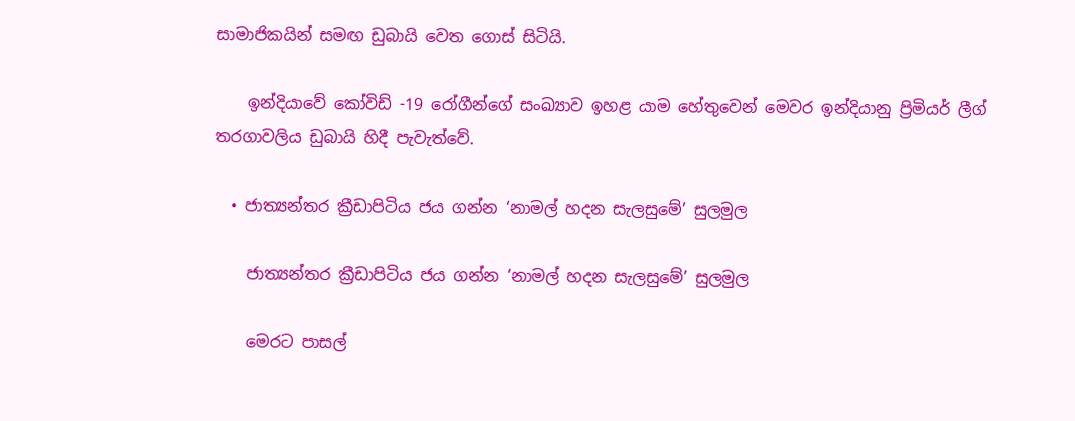සාමාජිකයින් සමඟ ඩුබායි වෙත ගොස් සිටියි.

    ඉන්දියාවේ කෝවිඩ් -19 රෝගීන්ගේ සංඛ්‍යාව ඉහළ යාම හේතුවෙන් මෙවර ඉන්දියානු ප්‍රිමියර් ලීග් තරගාවලිය ඩුබායි හිදී පැවැත්වේ.

  • ජාත්‍යන්තර ක්‍රීඩාපිටිය ජය ගන්න ‘නාමල් හදන සැලසුමේ’ සුලමුල

    ජාත්‍යන්තර ක්‍රීඩාපිටිය ජය ගන්න ‘නාමල් හදන සැලසුමේ’ සුලමුල

    මෙරට පාසල්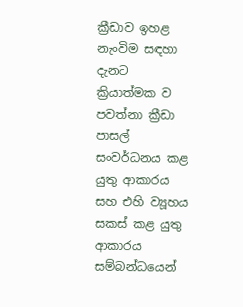ක්‍රීඩාව ඉහළ නැංවිම සඳහා දැනට ක්‍රියාත්මක ව පවත්නා ක්‍රීඩා පාසල් සංවර්ධනය කළ යුතු ආකාරය සහ එහි ව්‍යූහය සකස් කළ යුතු ආකාරය සම්බන්ධයෙන්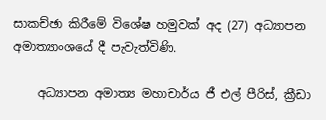සාකච්ඡා කිරීමේ විශේෂ හමුවක් අද (27) අධ්‍යාපන අමාත්‍යාංශයේ දී පැවැත්විණි.

    අධ්‍යාපන අමාත්‍ය මහාචාර්ය ජී එල් පීරිස්, ක්‍රීඩා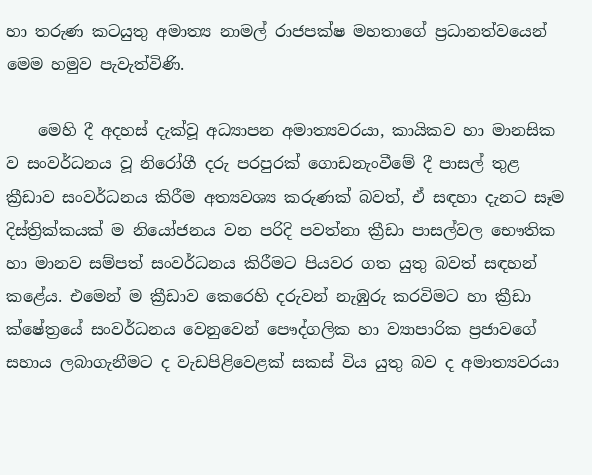හා තරුණ කටයුතු අමාත්‍ය නාමල් රාජපක්ෂ මහතාගේ ප්‍රධානත්වයෙන් මෙම හමුව පැවැත්විණි.

    මෙහි දී අදහස් දැක්වූ අධ්‍යාපන අමාත්‍යවරයා, කායිකව හා මානසික ව සංවර්ධනය වූ නිරෝගී දරු පරපුරක් ගොඩනැංවීමේ දී පාසල් තුළ ක්‍රීඩාව සංවර්ධනය කිරීම අත්‍යවශ්‍ය කරුණක් බවත්, ඒ සඳහා දැනට සෑම දිස්ත්‍රික්කයක් ම නියෝජනය වන පරිදි පවත්නා ක්‍රීඩා පාසල්වල භෞතික හා මානව සම්පත් සංවර්ධනය කිරීමට පියවර ගත යුතු බවත් සඳහන් කළේය. එමෙන් ම ක්‍රීඩාව කෙරෙහි දරුවන් නැඹුරු කරවිමට හා ක්‍රීඩා ක්ෂේත්‍රයේ සංවර්ධනය වෙනුවෙන් පෞද්ගලික හා ව්‍යාපාරික ප්‍රජාවගේ සහාය ලබාගැනීමට ද වැඩපිළිවෙළක් සකස් විය යුතු බව ද අමාත්‍යවරයා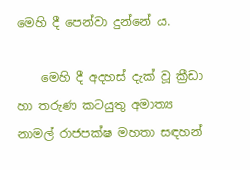මෙහි දී පෙන්වා දුන්නේ ය.

    මෙහි දී අදහස් දැක් වූ ක්‍රීඩා හා තරුණ කටයුතු අමාත්‍ය නාමල් රාජපක්ෂ මහතා සඳහන්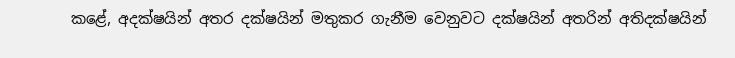කළේ, අදක්ෂයින් අතර දක්ෂයින් මතුකර ගැනීම වෙනුවට දක්ෂයින් අතරින් අතිදක්ෂයින්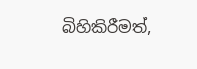බිහිකිරීමත්,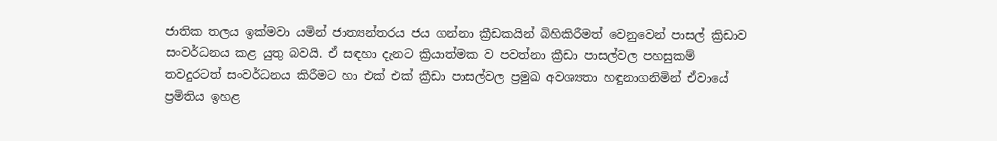ජාතික තලය ඉක්මවා යමින් ජාත්‍යන්තරය ජය ගන්නා ක්‍රීඩකයින් බිහිකිරීමත් වෙනුවෙන් පාසල් ක්‍රිඩාව සංවර්ධනය කළ යුතු බවයි. ඒ සඳහා දැනට ක්‍රියාත්මක ව පවත්නා ක්‍රීඩා පාසල්වල පහසුකම් තවදුරටත් සංවර්ධනය කිරීමට හා එක් එක් ක්‍රීඩා පාසල්වල ප්‍රමුඛ අවශ්‍යතා හඳුනාගනිමින් ඒවායේ ප්‍රමිතිය ඉහළ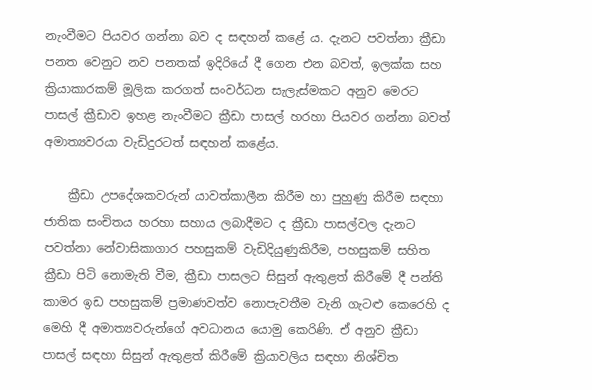නැංවීමට පියවර ගන්නා බව ද සඳහන් කළේ ය. දැනට පවත්නා ක්‍රීඩා පනත වෙනුට නව පනතක් ඉදිරියේ දී ගෙන එන බවත්, ඉලක්ක සහ ක්‍රියාකාරකම් මූලික කරගත් සංවර්ධන සැලැස්මකට අනුව මෙරට පාසල් ක්‍රීඩාව ඉහළ නැංවීමට ක්‍රීඩා පාසල් හරහා පියවර ගන්නා බවත් අමාත්‍යවරයා වැඩිදුරටත් සඳහන් කළේය.

    ක්‍රීඩා උපදේශකවරුන් යාවත්කාලීන කිරීම හා පුහුණු කිරීම සඳහා ජාතික සංචිතය හරහා සහාය ලබාදීමට ද ක්‍රීඩා පාසල්වල දැනට පවත්නා නේවාසිකාගාර පහසුකම් වැඩිදියුණුකිරීම, පහසුකම් සහිත ක්‍රීඩා පිටි නොමැති වීම, ක්‍රීඩා පාසලට සිසුන් ඇතුළත් කිරීමේ දී පන්ති කාමර ඉඩ පහසුකම් ප්‍රමාණවත්ව නොපැවතීම වැනි ගැටළු කෙරෙහි ද මෙහි දී අමාත්‍යවරුන්ගේ අවධානය යොමු කෙරිණි. ඒ අනුව ක්‍රීඩා පාසල් සඳහා සිසුන් ඇතුළත් කිරීමේ ක්‍රියාවලිය සඳහා නිශ්චිත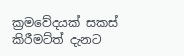ක්‍රමවේදයක් සකස් කිරීමට්‍ත් දැනට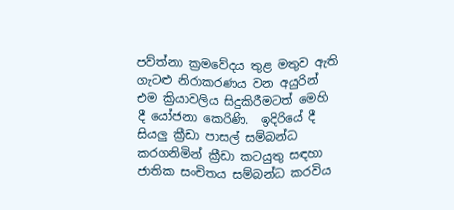පව්‍ත්නා ක්‍රමවේදය තුළ මතුව ඇති ගැටළු නිරාකරණය වන අයුරින් එම ක්‍රියාවලිය සිදුකිරීමටත් මෙහි දී යෝජනා කෙරිණි.  ඉදිරියේ දී සියලු ක්‍රීඩා පාසල් සම්බන්ධ කරගනිමින් ක්‍රීඩා කටයුතු සඳහා ජාතික සංචිතය සම්බන්ධ කරවිය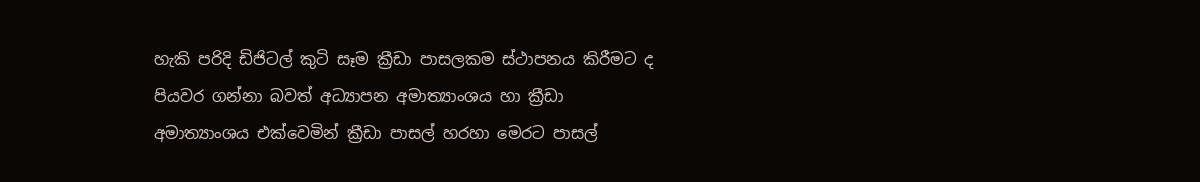හැකි පරිදි ඩිජිටල් කුටි සෑම ක්‍රීඩා පාසලකම ස්ථාපනය කිරීමට ද පියවර ගන්නා බවත් අධ්‍යාපන අමාත්‍යාංශය හා ක්‍රීඩා අමාත්‍යාංශය එක්වෙමින් ක්‍රීඩා පාසල් හරහා මෙරට පාසල්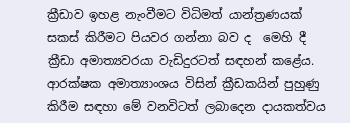ක්‍රීඩාව ඉහළ නැංවීමට විධිමත් යාන්ත්‍රණයක් සකස් කිරීමට පියවර ගන්නා බව ද  මෙහි දී ක්‍රීඩා අමාත්‍යවරයා වැඩිදුරටත් සඳහන් කළේය. ආරක්ෂක අමාත්‍යාංශය විසින් ක්‍රීඩකයින් පුහුණු කිරීම සඳහා මේ වනවිටත් ලබාදෙන දායකත්වය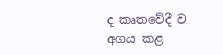ද කෘතවේදී ව අගය කළ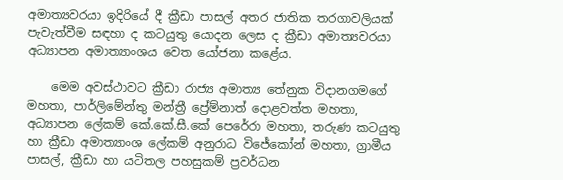අමාත්‍යවරයා ඉදිරියේ දී ක්‍රීඩා පාසල් අතර ජාතික තරගාවලියක් පැවැත්වීම සඳහා ද කටයුතු යොදන ලෙස ද ක්‍රීඩා අමාත්‍යවරයා අධ්‍යාපන අමාත්‍යාංශය වෙත යෝජනා කළේය.

    මෙම අවස්ථාවට ක්‍රීඩා රාජ්‍ය අමාත්‍ය තේනුක විදානගමගේ මහතා, පාර්ලිමේන්තු මන්ත්‍රී ප්‍රේම්නාත් දොළවත්ත මහතා,  අධ්‍යාපන ලේකම් කේ.කේ.සී.කේ පෙරේරා මහතා, තරුණ කටයුතු හා ක්‍රීඩා අමාත්‍යාංශ ලේකම් අනුරාධ විජේකෝන් මහතා, ග්‍රාමීය පාසල්, ක්‍රීඩා හා යටිතල පහසුකම් ප්‍රවර්ධන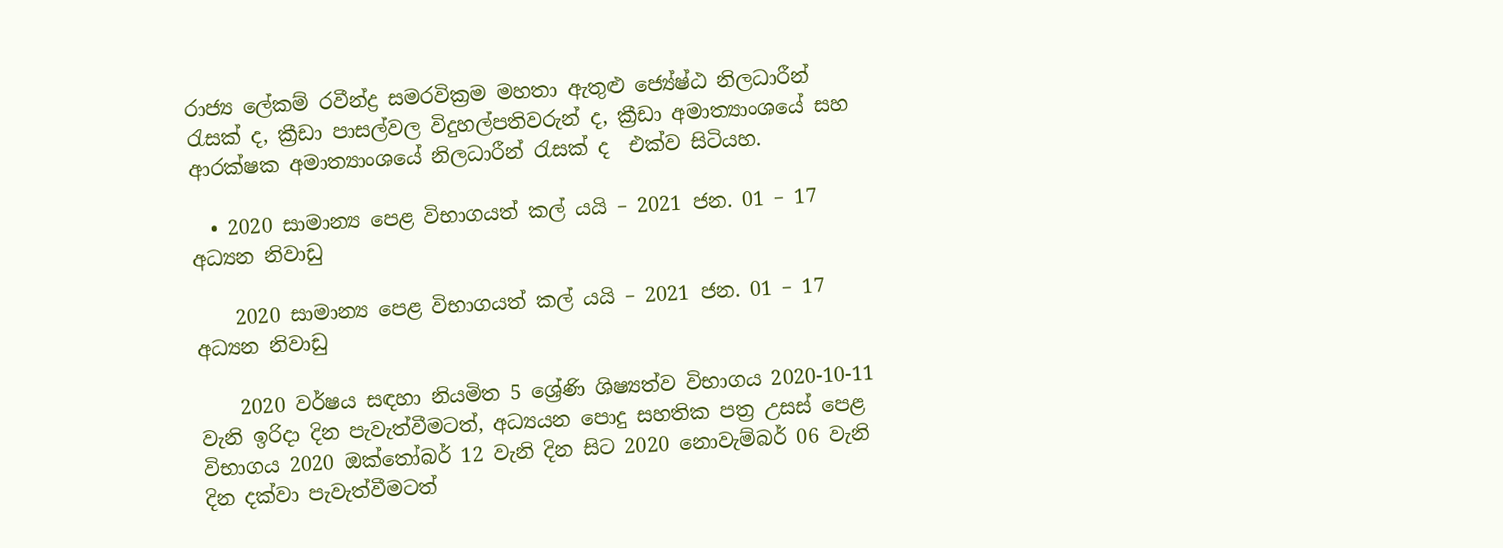රාජ්‍ය ලේකම් රවීන්ද්‍ර සමරවික්‍රම මහතා ඇතුළු ජ්‍යේෂ්ඨ නිලධාරීන් රැසක් ද, ක්‍රීඩා පාසල්වල විදුහල්පතිවරුන් ද, ක්‍රීඩා අමාත්‍යාංශයේ සහ ආරක්ෂක අමාත්‍යාංශයේ නිලධාරීන් රැසක් ද  එක්ව සිටියහ.

  • 2020 සාමාන්‍ය පෙළ විභාගයත් කල් යයි – 2021 ජන. 01 – 17 අධ්‍යන නිවාඩු

    2020 සාමාන්‍ය පෙළ විභාගයත් කල් යයි – 2021 ජන. 01 – 17 අධ්‍යන නිවාඩු

    2020 වර්ෂය සඳහා නියමිත 5 ශ්‍රේණි ශිෂ්‍යත්ව විභාගය 2020-10-11 වැනි ඉරිදා දින පැවැත්වීමටත්, අධ්‍යයන පොදු සහතික පත්‍ර උසස් පෙළ විභාගය 2020 ඔක්තෝබර් 12 වැනි දින සිට 2020 නොවැම්බර් 06 වැනි දින දක්වා පැවැත්වීමටත්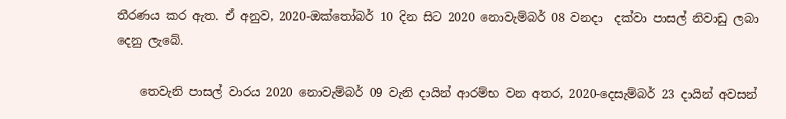තීරණය කර ඇත. ඒ අනුව, 2020-ඔක්තෝබර් 10 දින සිට 2020 නොවැම්බර් 08 වනදා  දක්වා පාසල් නිවාඩු ලබා දෙනු ලැබේ.

    තෙවැනි පාසල් වාරය 2020 නොවැම්බර් 09 වැනි දායින් ආරම්භ වන අතර, 2020-දෙසැම්බර් 23 දායින් අවසන්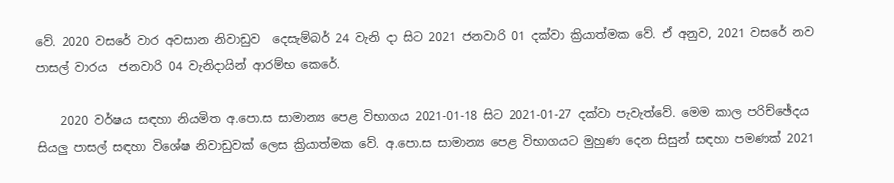වේ. 2020 වසරේ වාර අවසාන නිවාඩුව  දෙසැම්බර් 24 වැනි දා සිට 2021 ජනවාරි 01 දක්වා ක්‍රියාත්මක වේ. ඒ අනුව, 2021 වසරේ නව පාසල් වාරය  ජනවාරි 04 වැනිදායින් ආරම්භ කෙරේ.

    2020 වර්ෂය සඳහා නියමිත අ.පො.ස සාමාන්‍ය පෙළ විභාගය 2021-01-18 සිට 2021-01-27 දක්වා පැවැත්වේ. මෙම කාල පරිච්ඡේදය  සියලු පාසල් සඳහා විශේෂ නිවාඩුවක් ලෙස ක්‍රියාත්මක වේ. අ.පො.ස සාමාන්‍ය පෙළ විභාගයට මුහුණ දෙන සිසුන් සඳහා පමණක් 2021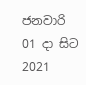ජනවාරි 01 දා සිට 2021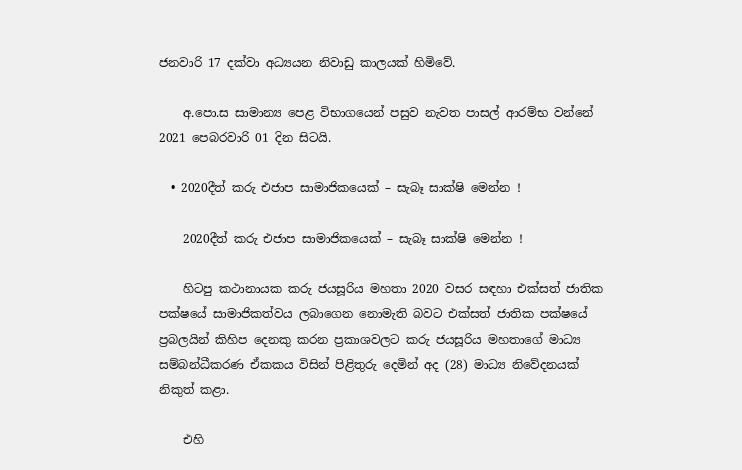ජනවාරි 17 දක්වා අධ්‍යයන නිවාඩු කාලයක් හිමිවේ.

    අ.පො.ස සාමාන්‍ය පෙළ විභාගයෙන් පසුව නැවත පාසල් ආරම්භ වන්නේ 2021 පෙබරවාරි 01 දින සිටයි.

  • 2020දීත් කරු එජාප සාමාජිකයෙක් – සැබෑ සාක්ෂි මෙන්න !

    2020දීත් කරු එජාප සාමාජිකයෙක් – සැබෑ සාක්ෂි මෙන්න !

    හිටපු කථානායක කරු ජයසූරිය මහතා 2020 වසර සඳහා එක්සත් ජාතික පක්ෂයේ සාමාජිකත්වය ලබාගෙන නොමැති බවට එක්සත් ජාතික පක්ෂයේ ප්‍රබලයින් කිහිප දෙනකු කරන ප්‍රකාශවලට කරු ජයසූරිය මහතාගේ මාධ්‍ය සම්බන්ධීකරණ ඒකකය විසින් පිළිතුරු දෙමින් අද (28) මාධ්‍ය නිවේදනයක් නිකුත් කළා.

    එහි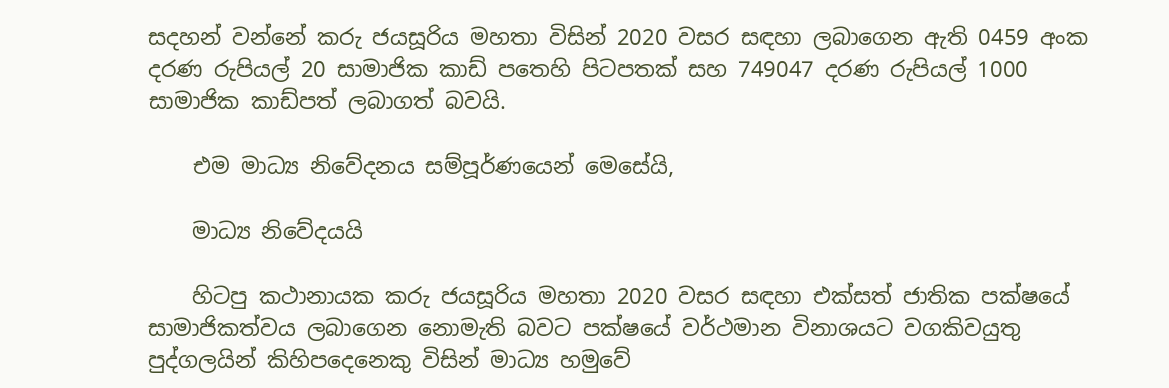සදහන් වන්නේ කරු ජයසූරිය මහතා විසින් 2020 වසර සඳහා ලබාගෙන ඇති 0459 අංක දරණ රුපියල් 20 සාමාජික කාඩ් පතෙහි පිටපතක් සහ 749047 දරණ රුපියල් 1000 සාමාජික කාඩ්පත් ලබාගත් බවයි.

    එම මාධ්‍ය නිවේදනය සම්පූර්ණයෙන් මෙසේයි,

    මාධ්‍ය නිවේදයයි

    හිටපු කථානායක කරු ජයසූරිය මහතා 2020 වසර සඳහා එක්සත් ජාතික පක්ෂයේ සාමාජිකත්වය ලබාගෙන නොමැති බවට පක්ෂයේ වර්ථමාන විනාශයට වගකිවයුතු පුද්ගලයින් කිහිපදෙනෙකු විසින් මාධ්‍ය හමුවේ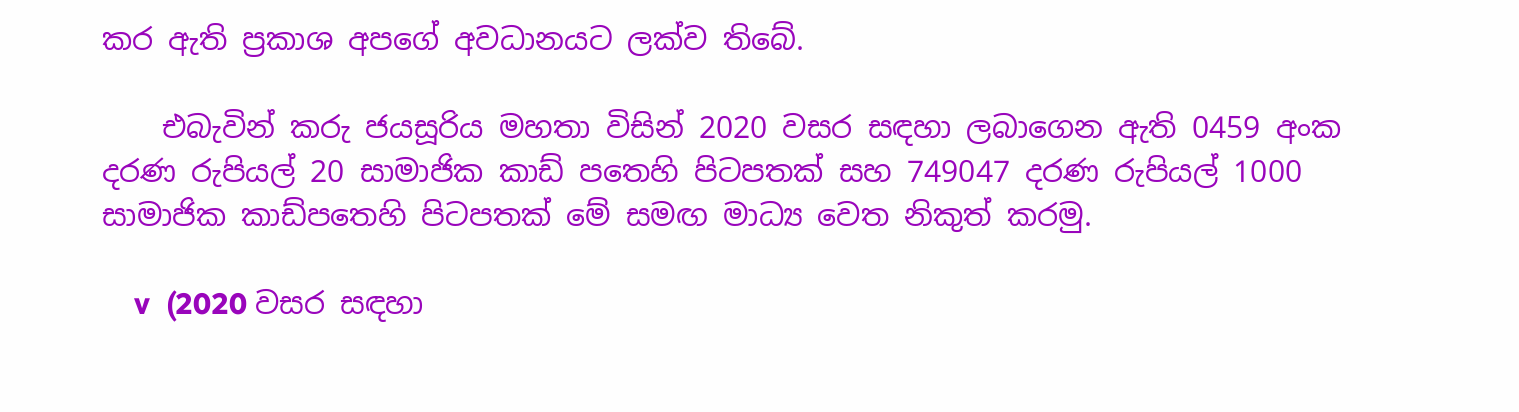කර ඇති ප්‍රකාශ අපගේ අවධානයට ලක්ව තිබේ.

    එබැවින් කරු ජයසූරිය මහතා විසින් 2020 වසර සඳහා ලබාගෙන ඇති 0459 අංක දරණ රුපියල් 20 සාමාජික කාඩ් පතෙහි පිටපතක් සහ 749047 දරණ රුපියල් 1000 සාමාජික කාඩ්පතෙහි පිටපතක් මේ සමඟ මාධ්‍ය වෙත නිකුත් කරමු.

    v  (2020 වසර සඳහා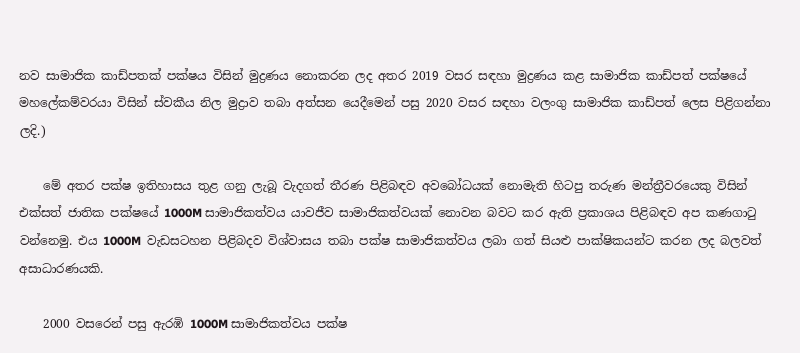නව සාමාජික කාඩ්පතක් පක්ෂය විසින් මුද්‍රණය නොකරන ලද අතර 2019 වසර සඳහා මුද්‍රණය කළ සාමාජික කාඩ්පත් පක්ෂයේ මහලේකම්වරයා විසින් ස්වකීය නිල මුද්‍රාව තබා අත්සන යෙදීමෙන් පසු 2020 වසර සඳහා වලංගු සාමාජික කාඩ්පත් ලෙස පිළිගන්නා ලදි.)

    මේ අතර පක්ෂ ඉතිහාසය තුළ ගනු ලැබූ වැදගත් තීරණ පිළිබඳව අවබෝධයක් නොමැති හිටපු තරුණ මන්ත්‍රීවරයෙකු විසින් එක්සත් ජාතික පක්ෂයේ 1000M සාමාජිකත්වය යාවජීව සාමාජිකත්වයක් නොවන බවට කර ඇති ප්‍රකාශය පිළිබඳව අප කණගාටු වන්නෙමු. එය 1000M  වැඩසටහන පිළිබදව විශ්වාසය තබා පක්ෂ සාමාජිකත්වය ලබා ගත් සියළු පාක්ෂිකයන්ට කරන ලද බලවත් අසාධාරණයකි.

    2000 වසරෙන් පසු ඇරඹි 1000M සාමාජිකත්වය පක්ෂ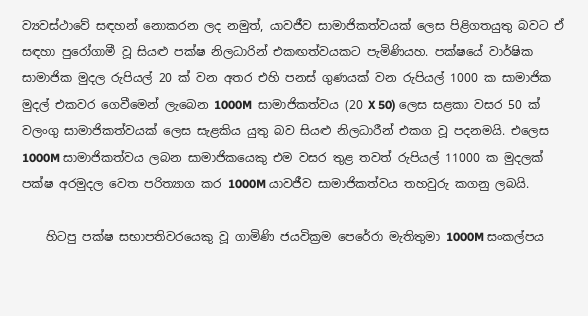ව්‍යවස්ථාවේ සඳහන් නොකරන ලද නමුත්, යාවජීව සාමාජිකත්වයක් ලෙස පිළිගතයුතු බවට ඒ සඳහා පුරෝගාමී වූ සියළු පක්ෂ නිලධාරින් එකඟත්වයකට පැමිණියහ. පක්ෂයේ වාර්ෂික සාමාජික මුදල රුපියල් 20 ක් වන අතර එහි පනස් ගුණයක් වන රුපියල් 1000 ක සාමාජික මුදල් එකවර ගෙවීමෙන් ලැබෙන 1000M  සාමාජිකත්වය (20 X 50) ලෙස සළකා වසර 50 ක් වලංගු සාමාජිකත්වයක් ලෙස සැළකිය යුතු බව සියළු නිලධාරීන් එකග වූ පදනමයි. එලෙස 1000M සාමාජිකත්වය ලබන සාමාජිකයෙකු එම වසර තුළ තවත් රුපියල් 11000 ක මුදලක් පක්ෂ අරමුදල වෙත පරිත්‍යාග කර 1000M යාවජීව සාමාජිකත්වය තහවුරු කගනු ලබයි.

    හිටපු පක්ෂ සභාපතිවරයෙකු වූ ගාමිණි ජයවික්‍රම පෙරේරා මැතිතුමා 1000M සංකල්පය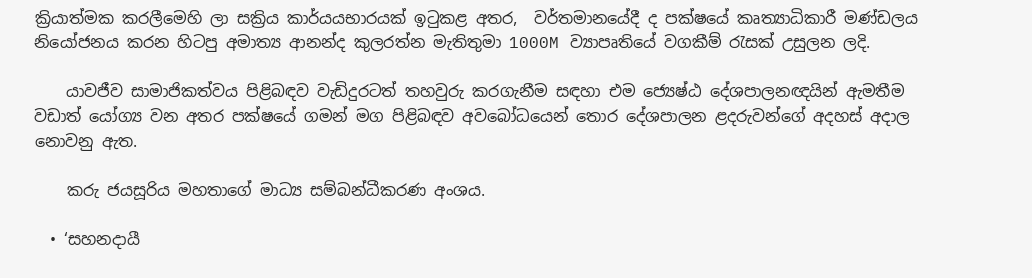ක්‍රියාත්මක කරලීමෙහි ලා සක්‍රිය කාර්යයභාරයක් ඉටුකළ අතර,  වර්තමානයේදී ද පක්ෂයේ කෘත්‍යාධිකාරී මණ්ඩලය නියෝජනය කරන හිටපු අමාත්‍ය ආනන්ද කුලරත්න මැතිතුමා 1000M ව්‍යාපෘතියේ වගකීම් රැසක් උසුලන ලදි.

    යාවජීව සාමාජිකත්වය පිළිබඳව වැඩිදුරටත් තහවුරු කරගැනීම සඳහා එම ජ්‍යෙෂ්ඨ දේශපාලනඥයින් ඇමතීම වඩාත් යෝග්‍ය වන අතර පක්ෂයේ ගමන් මග පිළිබඳව අවබෝධයෙන් තොර දේශපාලන ළදරුවන්ගේ අදහස් අදාල නොවනු ඇත.

    කරු ජයසූරිය මහතාගේ මාධ්‍ය සම්බන්ධීකරණ අංශය.

  • ‘සහනදායී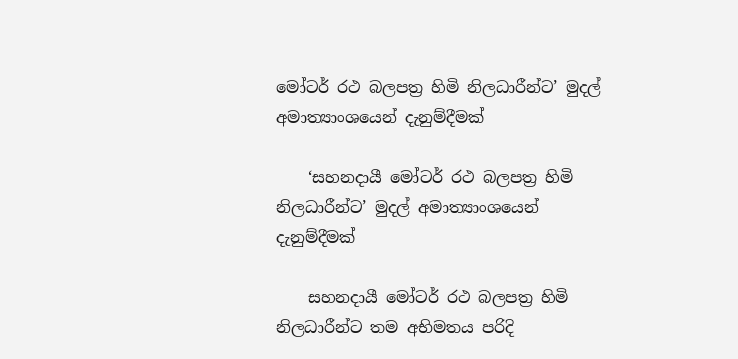මෝටර් රථ බලපත්‍ර හිමි නිලධාරීන්ට’ මුදල් අමාත්‍යාංශයෙන් දැනුම්දීමක්

    ‘සහනදායී මෝටර් රථ බලපත්‍ර හිමි නිලධාරීන්ට’ මුදල් අමාත්‍යාංශයෙන් දැනුම්දීමක්

    සහනදායී මෝටර් රථ බලපත්‍ර හිමි නිලධාරීන්ට තම අභිමතය පරිදි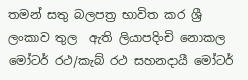තමන් සතු බලපත්‍ර භාවිත කර ශ්‍රී ලංකාව තුල  ඇති ලියාපදිංචි නොකල මෝටර් රථ/කැබ් රථ සහනදායී මෝටර්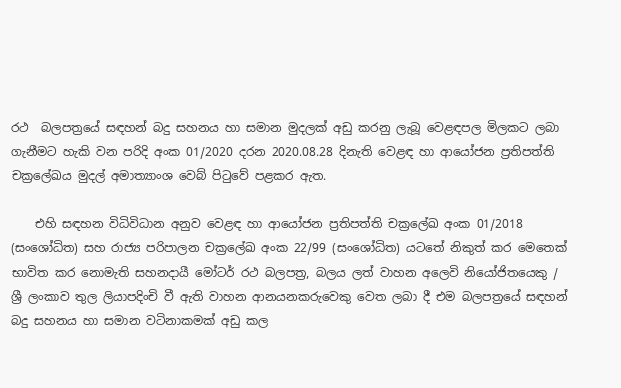රථ  බලපත්‍රයේ සඳහන් බදු සහනය හා සමාන මුදලක් අඩු කරනු ලැබූ වෙළඳපල මිලකට ලබා ගැනීමට හැකි වන පරිදි අංක 01/2020 දරන 2020.08.28 දිනැති වෙළඳ හා ආයෝජන ප්‍රතිපත්ති චක්‍රලේඛය මුදල් අමාත්‍යාංශ වෙබ් පිටුවේ පළකර ඇත.

    එහි සඳහන විධිවිධාන අනුව වෙළඳ හා ආයෝජන ප්‍රතිපත්ති චක්‍රලේඛ අංක 01/2018 (සංශෝධිත) සහ රාජ්‍ය පරිපාලන චක්‍රලේඛ අංක 22/99 (සංශෝධිත) යටතේ නිකුත් කර මෙතෙක් භාවිත කර නොමැති සහනදායී මෝටර් රථ බලපත්‍ර, බලය ලත් වාහන අලෙවි නියෝජිතයෙකු / ශ්‍රී ලංකාව තුල ලියාපදිංචි වී ඇති වාහන ආනයනකරුවෙකු වෙත ලබා දී එම බලපත්‍රයේ සඳහන් බදු සහනය හා සමාන වටිනාකමක් අඩු කල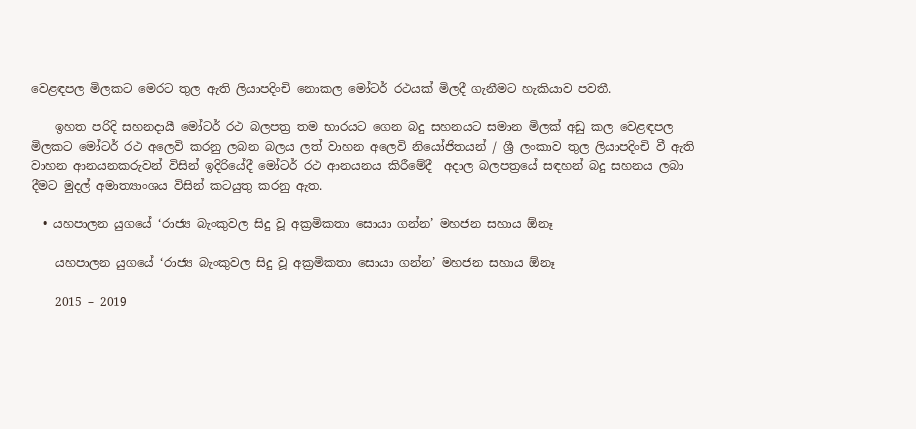වෙළඳපල මිලකට මෙරට තුල ඇති ලියාපදිංචි නොකල මෝටර් රථයක් මිලදී ගැනීමට හැකියාව පවතී.

    ඉහත පරිදි සහනදායී මෝටර් රථ බලපත්‍ර තම භාරයට ගෙන බදු සහනයට සමාන මිලක් අඩු කල වෙළඳපල මිලකට මෝටර් රථ අලෙවි කරනු ලබන බලය ලත් වාහන අලෙවි නියෝජිතයන් / ශ්‍රී ලංකාව තුල ලියාපදිංචි වී ඇති වාහන ආනයනකරුවන් විසින් ඉදිරියේදී මෝටර් රථ ආනයනය කිරීමේදී  අදාල බලපත්‍රයේ සඳහන් බදු සහනය ලබා දීමට මුදල් අමාත්‍යාංශය විසින් කටයුතු කරනු ඇත.

  • යහපාලන යුගයේ ‘රාජ්‍ය බැංකුවල සිදු වූ අක්‍රමිකතා සොයා ගන්න’ මහජන සහාය ඕනෑ

    යහපාලන යුගයේ ‘රාජ්‍ය බැංකුවල සිදු වූ අක්‍රමිකතා සොයා ගන්න’ මහජන සහාය ඕනෑ

    2015 – 2019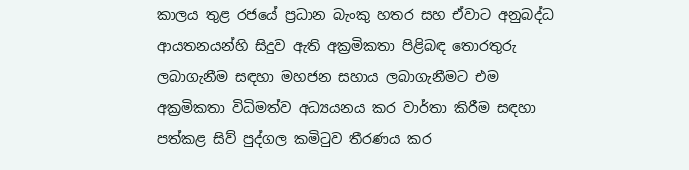කාලය තුළ රජයේ ප්‍රධාන බැංකු හතර සහ ඒවාට අනුබද්ධ ආයතනයන්හි සිදුව ඇති අක්‍රමිකතා පිළිබඳ තොරතුරු ලබාගැනීම සඳහා මහජන සහාය ලබාගැනීමට එම අක්‍රමිකතා විධිමත්ව අධ්‍යයනය කර වාර්තා කිරීම සඳහා පත්කළ සිව් පුද්ගල කමිටුව තීරණය කර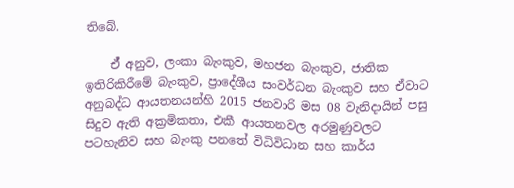තිබේ.

    ඒ් අනුව, ලංකා බැංකුව, මහජන බැංකුව, ජාතික ඉතිරිකිරීමේ බැංකුව, ප්‍රාදේශීය සංවර්ධන බැංකුව සහ ඒවාට අනුබද්ධ ආයතනයන්හි 2015 ජනවාරි මස 08 වැනිදායින් පසු සිදුව ඇති අක්‍රමිකතා, එකී ආයතනවල අරමුණුවලට පටහැනිව සහ බැංකු පනතේ විධිවිධාන සහ කාර්ය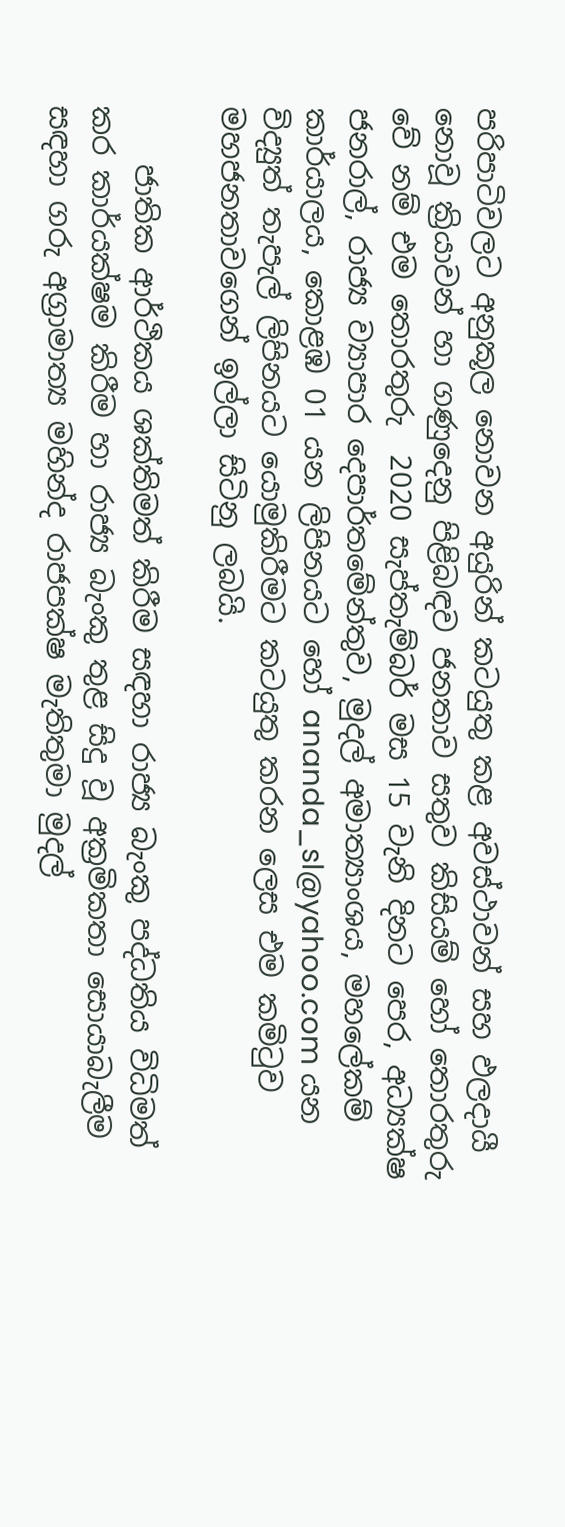පරිපාටිවලට අනුකූල නොවන අයුරින් කටයුතු කළ අවස්ථාවන් සහ ඵලදායී නොවූ ක්‍රියාවන් හා ගණුදෙනු පිළිබඳව ජනතාව සතුව කිසියම් හෝ තොරතුරු වේ නම් එම තොරතුරු  2020 සැප්තැම්බර් මස 15 වැනි දිනට පෙර, අධ්‍යක්ෂ ජනරාල්, රාජ්‍ය ව්‍යාපාර දෙපාර්තමේන්තුව, මුදල් අමාත්‍යාංශය, මහලේකම් කාර්යාලය, කොළඹ 01 යන ලිපිනයට හෝ ananda_sl@yahoo.com යන විද්‍යුත් තැපැල් ලිපිනයට යොමුකිරීමට කටයුතු කරන ලෙස එම කමිටුව මහජනතාවගෙන් ඉල්ලා සිටිනු ලබයි.

    ජාතික ආර්ථිකය ශක්තිමත් කිරීම සඳහා රාජ්‍ය බැංකු පද්ධතිය විධිමත් කර කාර්යක්ෂම කිරීම හා රාජ්‍ය බැංකු තුළ සිදු වූ අක්‍රමිකතා සොයාබැලීම සඳහා ගරු අග්‍රාමාත්‍ය මහින්ද රාජපක්ෂ මැතිතුමා මුදල්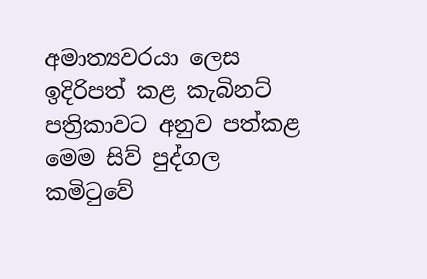අමාත්‍යවරයා ලෙස ඉදිරිපත් කළ කැබිනට් පත්‍රිකාවට අනුව පත්කළ මෙම සිව් පුද්ගල කමිටුවේ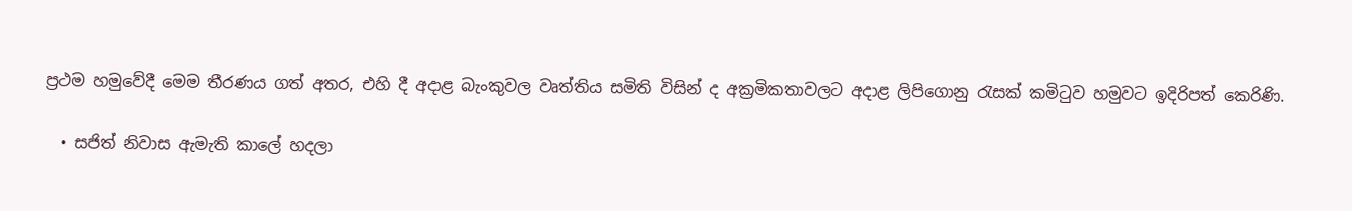ප්‍රථම හමුවේදී මෙම තීරණය ගත් අතර, එහි දී අදාළ බැංකුවල වෘත්තිය සමිති විසින් ද අක්‍රමිකතාවලට අදාළ ලිපිගොනු රැසක් කමිටුව හමුවට ඉදිරිපත් කෙරිණි.

  • සජිත් නිවාස ඇමැති කාලේ හදලා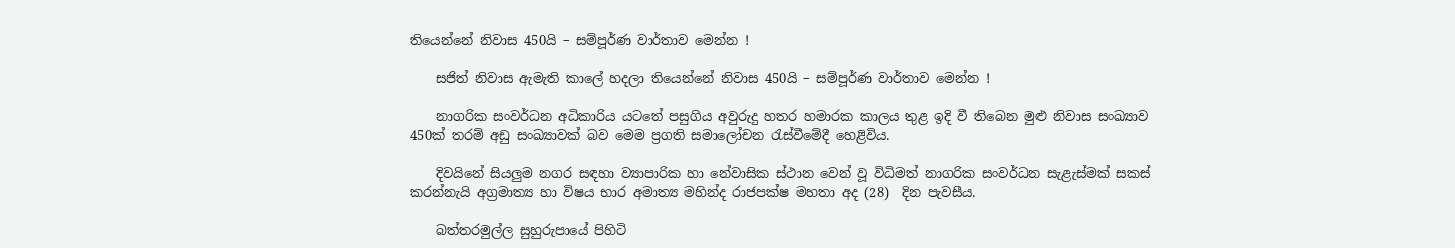තියෙන්නේ නිවාස 450යි – සම්පූර්ණ වාර්තාව මෙන්න !

    සජිත් නිවාස ඇමැති කාලේ හදලා තියෙන්නේ නිවාස 450යි – සම්පූර්ණ වාර්තාව මෙන්න !

    නාගරික සංවර්ධන අධිකාරිය යටතේ පසුගිය අවුරුදු හතර හමාරක කාලය තුළ ඉදි වී තිබෙන මුළු නිවාස සංඛ්‍යාව 450ක් තරම් අඩු සංඛ්‍යාවක් බව මෙම ප්‍රගති සමාලෝචන රැස්වීමේදී හෙළිවිය.

    දිවයිනේ සියලුම නගර සඳහා ව්‍යාපාරික හා නේවාසික ස්ථාන වෙන් වූ විධිමත් නාගරික සංවර්ධන සැළැස්මක් සකස් කරන්නැයි අග්‍රමාත්‍ය හා විෂය භාර අමාත්‍ය මහින්ද රාජපක්ෂ මහතා අද (28)  දින පැවසීය.

    බත්තරමුල්ල සුහුරුපායේ පිහිටි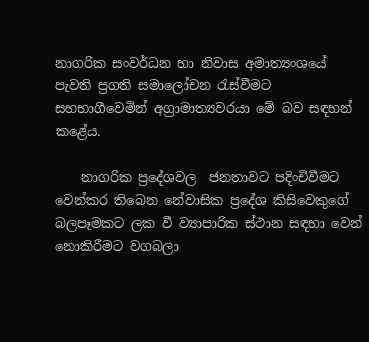නාගරික සංවර්ධන හා නිවාස අමාත්‍යංශයේ පැවති ප්‍රගති සමාලෝචන රැස්වීමට සහභාගීවෙමින් අග්‍රාමාත්‍යවරයා මේ බව සඳහන් කළේය.

    නාගරික ප්‍රදේශවල  ජනතාවට පදිංචිවීමට වෙන්කර තිබෙන නේවාසික ප්‍රදේශ කිසිවෙකුගේ බලපෑමකට ලක වී ව්‍යාපාරික ස්ථාන සඳහා වෙන් නොකිරීමට වගබලා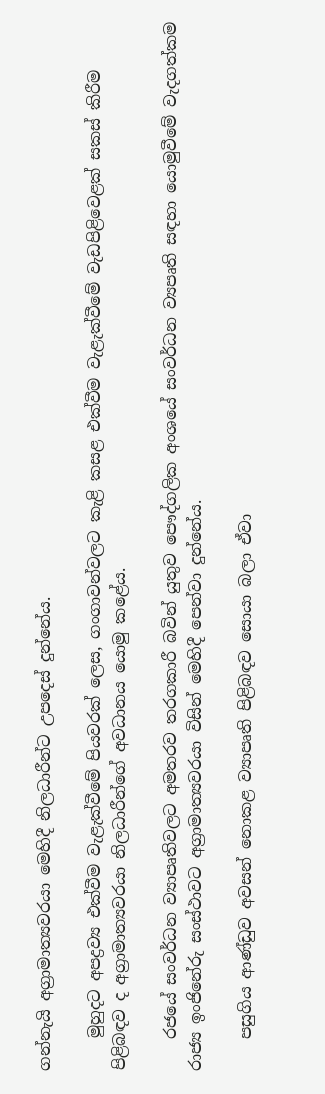ගන්නැයි අග්‍රාමාත්‍යවරයා මෙහිදී නිලධාරීන්ට උපදෙස් දුන්නේය.

    මුහුදට අපද්‍රව්‍ය එක්වීම වැළැක්වීමේ පියවරක් ලෙස, ගංගාවන්වලට කැළි කසළ එක්වීම වැළැක්වීමේ වැ‍ඩපිළිවෙළක් සකස් කිරීම පිළිබඳව ද අග්‍රාමාත්‍යවරයා නිලධාරීන්ගේ අවධානය යොමු කළේය.

    රජයේ සංවර්ධන ව්‍යාපෘතිවලට අමතරව තරගකාරී බවින් යුතුව පෞද්ගලික අංශයේ සංවර්ධන ව්‍යපෘති සඳහා යොමුවීමේ වැදගත්කම රාජ්‍ය ඉංජිනේරු සංස්ථාවට අග්‍රාමාත්‍යවරයා විසින් මෙහිදී පෙන්වා දුන්නේය.

    පසුගිය ආණ්ඩුව අවසන් නොකළ ව්‍යාපෘති පිළිබඳව සොයා බලා ඒවා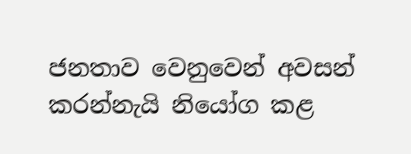ජනතාව වෙනුවෙන් අවසන් කරන්නැයි නියෝග කළ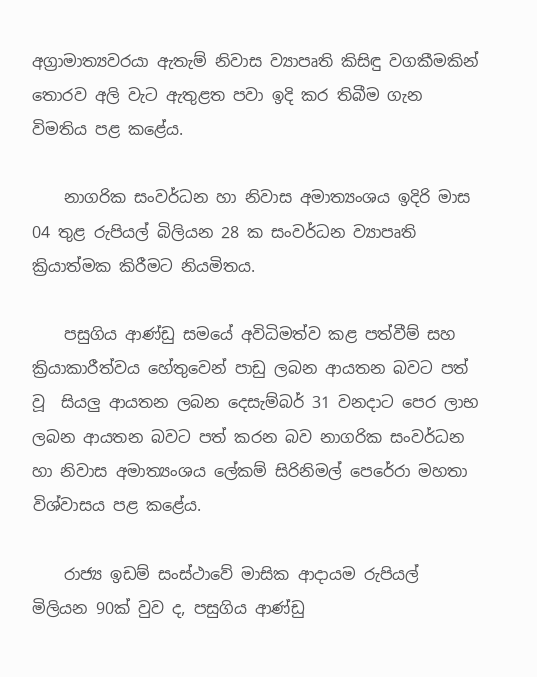අග්‍රාමාත්‍යවරයා ඇතැම් නිවාස ව්‍යාපෘති කිසිඳු වගකීමකින් තොරව අලි වැට ඇතුළත පවා ඉදි කර තිබීම ගැන විමතිය පළ කළේය.

    නාගරික සංවර්ධන හා නිවාස අමාත්‍යංශය ඉදිරි මාස 04 තුළ රුපියල් බිලියන 28 ක සංවර්ධන ව්‍යාපෘති ක්‍රියාත්මක කිරීමට නියමිතය.

    පසුගිය ආණ්ඩු සමයේ අවිධිමත්ව කළ පත්වීම් සහ ක්‍රියාකාරීත්වය හේතුවෙන් පාඩු ලබන ආයතන බවට පත් වූ  සියලු ආයතන ලබන දෙසැම්බර් 31 වනදාට පෙර ලාභ ලබන ආයතන බවට පත් කරන බව නාගරික සංවර්ධන හා නිවාස අමාත්‍යංශය ලේකම් සිරිනිමල් පෙරේරා මහතා විශ්වාසය පළ කළේය.

    රාජ්‍ය ඉඩම් සංස්ථාවේ මාසික ආදායම රුපියල් මිලියන 90ක් වුව ද, පසුගිය ආණ්ඩු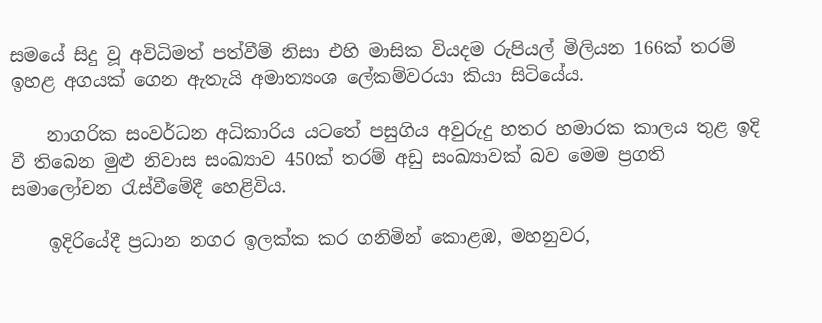සමයේ සිදු වූ අවිධිමත් පත්වීම් නිසා එහි මාසික වියදම රුපියල් මිලියන 166ක් තරම් ඉහළ අගයක් ගෙන ඇතැයි අමාත්‍යංශ ලේකම්වරයා කියා සිටියේය.

    නාගරික සංවර්ධන අධිකාරිය යටතේ පසුගිය අවුරුදු හතර හමාරක කාලය තුළ ඉදි වී තිබෙන මුළු නිවාස සංඛ්‍යාව 450ක් තරම් අඩු සංඛ්‍යාවක් බව මෙම ප්‍රගති සමාලෝචන රැස්වීමේදී හෙළිවිය.

    ඉදිරියේදී ප්‍රධාන නගර ඉලක්ක කර ගනිමින් කොළඹ, මහනුවර,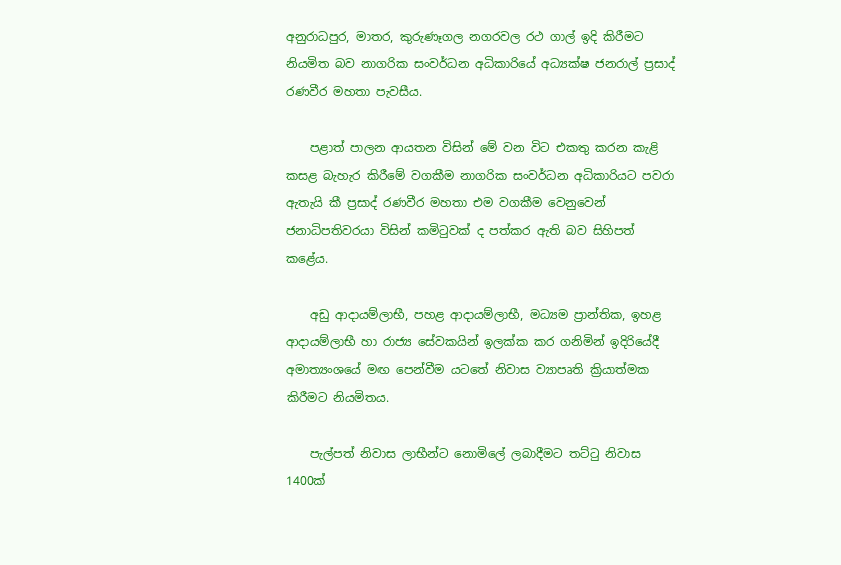අනුරාධපුර, මාතර, කුරුණෑගල නගරවල රථ ගාල් ඉදි කිරීමට නියමිත බව නාගරික සංවර්ධන අධිකාරියේ අධ්‍යක්ෂ ජනරාල් ප්‍රසාද් රණවීර මහතා පැවසීය.

    පළාත් පාලන ආයතන විසින් මේ වන විට එකතු කරන කැළි කසළ බැහැර කිරීමේ වගකීම නාගරික සංවර්ධන අධිකාරියට පවරා ඇතැයි කී ප්‍රසාද් රණවීර මහතා එම වගකීම වෙනුවෙන් ජනාධිපතිවරයා විසින් කමිටුවක් ද පත්කර ඇති බව සිහිපත් කළේය.

    අඩු ආදායම්ලාභී, පහළ ආදායම්ලාභී, මධ්‍යම ප්‍රාන්තික, ඉහළ ආදායම්ලාභී හා රාජ්‍ය සේවකයින් ඉලක්ක කර ගනිමින් ඉදිරියේදී අමාත්‍යංශයේ මඟ පෙන්වීම යටතේ නිවාස ව්‍යාපෘති ක්‍රියාත්මක කිරීමට නියමිතය.

    පැල්පත් නිවාස ලාභීන්ට නොමිලේ ලබාදීමට තට්ටු නිවාස 1400ක්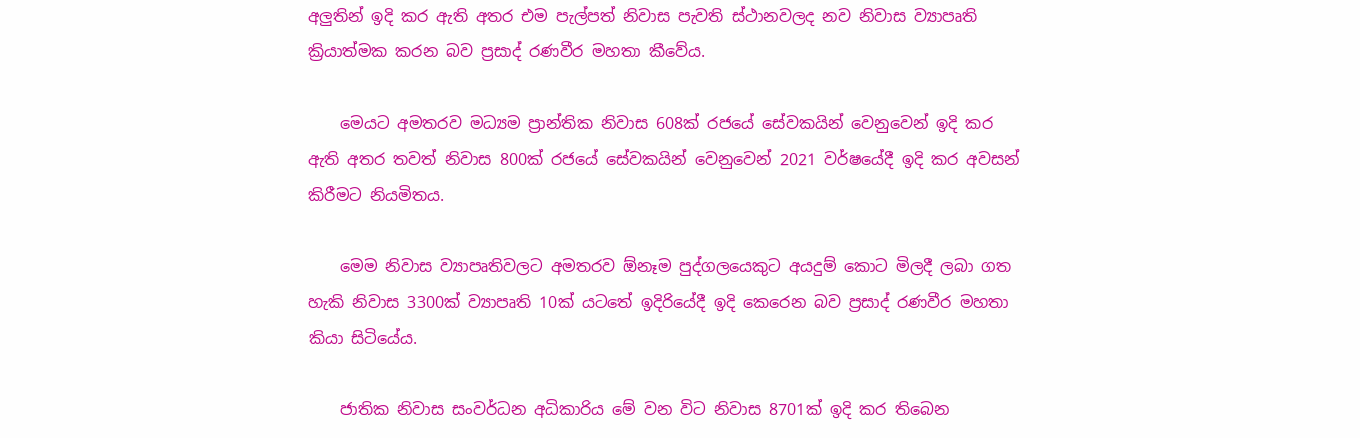අලුතින් ඉදි කර ඇති අතර එම පැල්පත් නිවාස පැවති ස්ථානවලද නව නිවාස ව්‍යාපෘති ක්‍රියාත්මක කරන බව ප්‍රසාද් රණවීර මහතා කීවේය.

    මෙයට අමතරව මධ්‍යම ප්‍රාන්තික නිවාස 608ක් රජයේ සේවකයින් වෙනුවෙන් ඉදි කර ඇති අතර තවත් නිවාස 800ක් රජයේ සේවකයින් වෙනුවෙන් 2021 වර්ෂයේදී ඉදි කර අවසන් කිරීමට නියමිතය.

    මෙම නිවාස ව්‍යාපෘතිවලට අමතරව ඕනෑම පුද්ගලයෙකුට අයදුම් කොට මිලදී ලබා ගත හැකි නිවාස 3300ක් ව්‍යාපෘති 10ක් යටතේ ඉදිරියේදී ඉදි කෙරෙන බව ප්‍රසාද් රණවීර මහතා කියා සිටියේය.

    ජාතික නිවාස සංවර්ධන අධිකාරිය මේ වන විට නිවාස 8701ක් ඉදි කර තිබෙන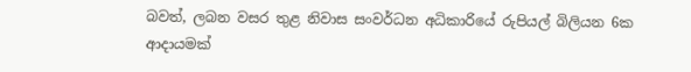බවත්, ලබන වසර තුළ නිවාස සංවර්ධන අධිකාරියේ රුපියල් බිලියන 6ක ආදායමක්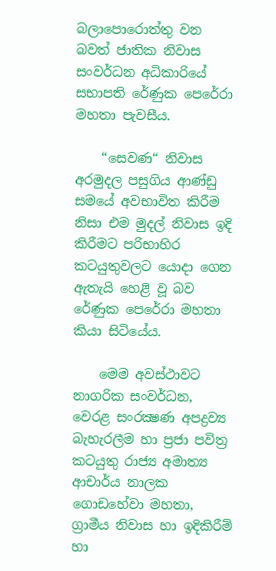බලාපොරොත්තු වන බවත් ජාතික නිවාස සංවර්ධන අධිකාරියේ සභාපති රේණුක පෙරේරා මහතා පැවසීය.

    “සෙවණ“ නිවාස අරමුදල පසුගිය ආණ්ඩු සමයේ අවභාවිත කිරීම නිසා එම මුදල් නිවාස ඉදි කිරීමට පරිභාහිර කටයුතුවලට යොදා ගෙන ඇතැයි හෙළි වූ බව රේණුක පෙරේරා මහතා කියා සිටියේය.

    මෙම අවස්ථාවට නාගරික සංවර්ධන, වෙරළ සංරක්‍ෂණ අපද්‍රව්‍ය බැහැරලීම හා ප්‍රජා පවිත්‍ර කටයුතු රාජ්‍ය අමාත්‍ය ආචාර්ය නාලක ගොඩහේවා මහතා, ග්‍රාමීය නිවාස හා ඉදිකිරීම් හා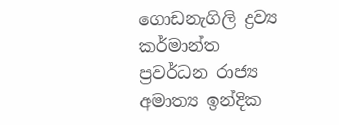ගොඩනැගිලි ද්‍රව්‍ය කර්මාන්ත ප්‍රවර්ධන රාජ්‍ය අමාත්‍ය ඉන්දික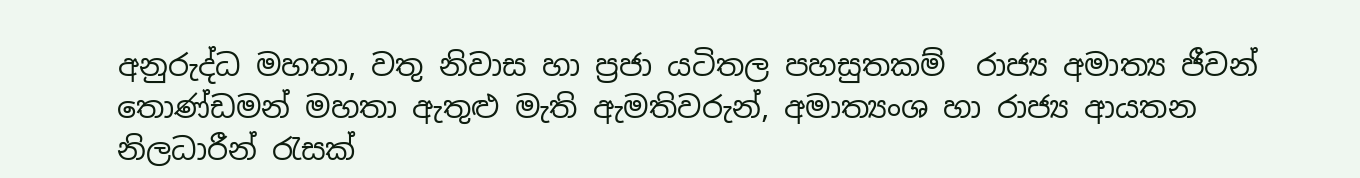අනුරුද්ධ මහතා, වතු නිවාස හා ප්‍රජා යටිතල පහසුතකම්  රාජ්‍ය අමාත්‍ය ජීවන් තොණ්ඩමන් මහතා ඇතුළු මැති ඇමතිවරුන්, අමාත්‍යංශ හා රාජ්‍ය ආයතන නිලධාරීන් රැසක්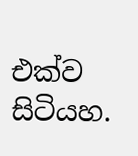එක්ව සිටියහ.